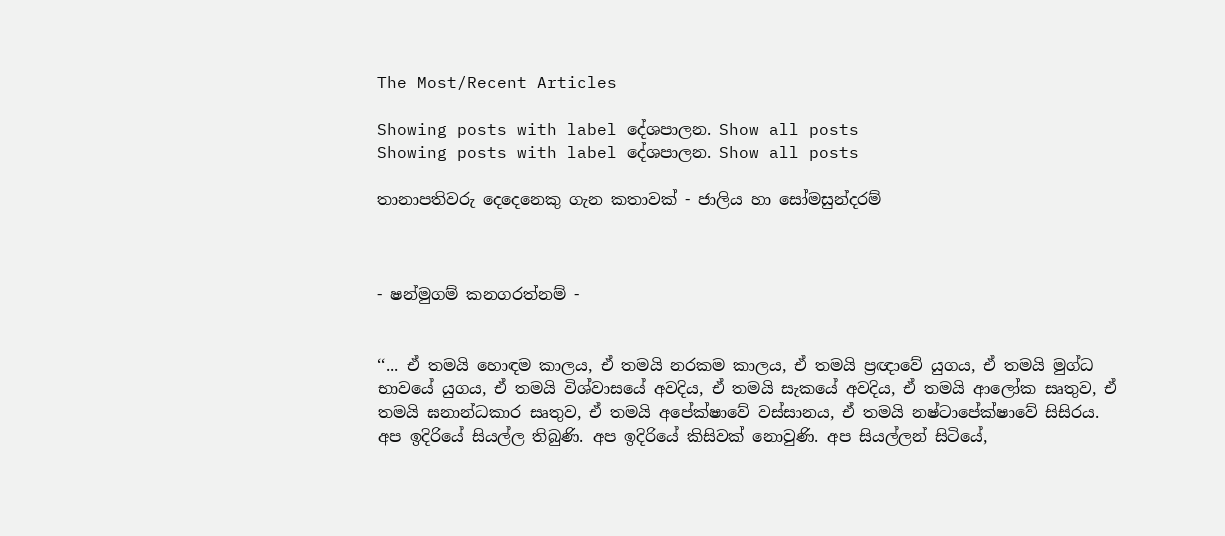The Most/Recent Articles

Showing posts with label දේශපාලන. Show all posts
Showing posts with label දේශපාලන. Show all posts

තානාපතිවරු දෙදෙනෙකු ගැන කතාවක් - ජාලිය හා සෝමසුන්දරම්



- ෂන්මුගම් කනගරත්නම් -


‘‘... ඒ තමයි හොඳම කාලය, ඒ තමයි නරකම කාලය, ඒ තමයි ප්‍රඥාවේ යුගය, ඒ තමයි මුග්ධ භාවයේ යුගය, ඒ තමයි විශ්වාසයේ අවදිය, ඒ තමයි සැකයේ අවදිය, ඒ තමයි ආලෝක සෘතුව, ඒ තමයි ඝනාන්ධකාර සෘතුව, ඒ තමයි අපේක්ෂාවේ වස්සානය, ඒ තමයි නෂ්ටාපේක්ෂාවේ සිසිරය. අප ඉදිරියේ සියල්ල තිබුණි. අප ඉදිරියේ කිසිවක් නොවුණි. අප සියල්ලන් සිටියේ,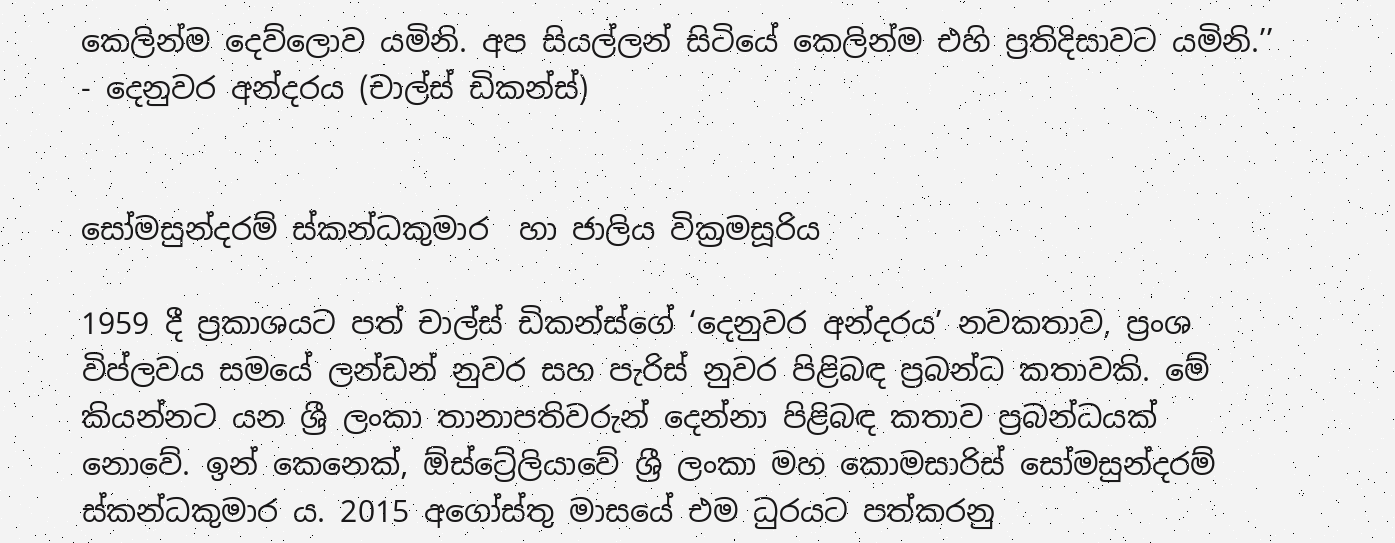කෙලින්ම දෙව්ලොව යමිනි. අප සියල්ලන් සිටියේ කෙලින්ම එහි ප්‍රතිදිසාවට යමිනි.’’
- දෙනුවර අන්දරය (චාල්ස් ඩිකන්ස්)


සෝමසුන්දරම් ස්කන්ධකුමාර  හා ජාලිය වික්‍රමසූරිය

1959 දී ප්‍රකාශයට පත් චාල්ස් ඩිකන්ස්ගේ ‘දෙනුවර අන්දරය’ නවකතාව, ප්‍රංශ විප්ලවය සමයේ ලන්ඩන් නුවර සහ පැරිස් නුවර පිළිබඳ ප්‍රබන්ධ කතාවකි. මේ කියන්නට යන ශ්‍රී ලංකා තානාපතිවරුන් දෙන්නා පිළිබඳ කතාව ප්‍රබන්ධයක් නොවේ. ඉන් කෙනෙක්, ඕස්ට්‍රේලියාවේ ශ්‍රී ලංකා මහ කොමසාරිස් සෝමසුන්දරම් ස්කන්ධකුමාර ය. 2015 අගෝස්තු මාසයේ එම ධුරයට පත්කරනු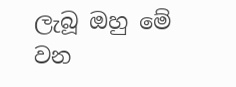ලැබූ ඔහු මේ වන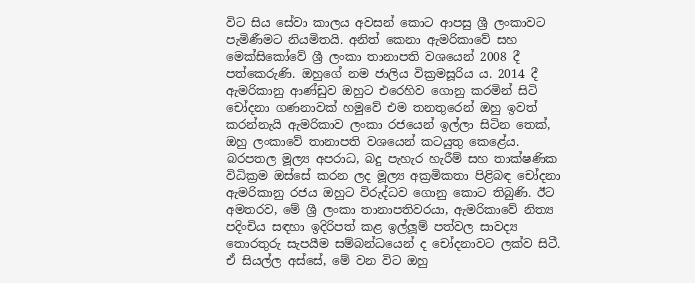විට සිය සේවා කාලය අවසන් කොට ආපසු ශ්‍රී ලංකාවට පැමිණීමට නියමිතයි. අනිත් කෙනා ඇමරිකාවේ සහ මෙක්සිකෝවේ ශ්‍රී ලංකා තානාපති වශයෙන් 2008 දී පත්කෙරුණි. ඔහුගේ නම ජාලිය වික්‍රමසූරිය ය. 2014 දී ඇමරිකානු ආණ්ඩුව ඔහුට එරෙහිව ගොනු කරමින් සිටි චෝදනා ගණනාවක් හමුවේ එම තනතුරෙන් ඔහු ඉවත් කරන්නැයි ඇමරිකාව ලංකා රජයෙන් ඉල්ලා සිටින තෙක්, ඔහු ලංකාවේ තානාපති වශයෙන් කටයුතු කෙළේය. බරපතල මූල්‍ය අපරාධ, බදු පැහැර හැරීම් සහ තාක්ෂණික විධික්‍රම ඔස්සේ කරන ලද මූල්‍ය අක්‍රමිකතා පිළිබඳ චෝදනා ඇමරිකානු රජය ඔහුට විරුද්ධව ගොනු කොට තිබුණි. ඊට අමතරව, මේ ශ්‍රී ලංකා තානාපතිවරයා, ඇමරිකාවේ නිත්‍ය පදිංචිය සඳහා ඉදිරිපත් කළ ඉල්ලූම් පත්වල සාවද්‍ය තොරතුරු සැපයීම සම්බන්ධයෙන් ද චෝදනාවට ලක්ව සිටී. ඒ සියල්ල අස්සේ, මේ වන විට ඔහු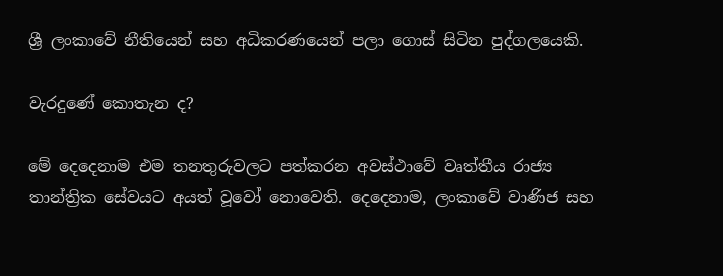ශ්‍රී ලංකාවේ නීතියෙන් සහ අධිකරණයෙන් පලා ගොස් සිටින පුද්ගලයෙකි.

වැරදුණේ කොතැන ද?

මේ දෙදෙනාම එම තනතුරුවලට පත්කරන අවස්ථාවේ වෘත්තීය රාජ්‍ය තාන්ත්‍රික සේවයට අයත් වූවෝ නොවෙති. දෙදෙනාම, ලංකාවේ වාණිජ සහ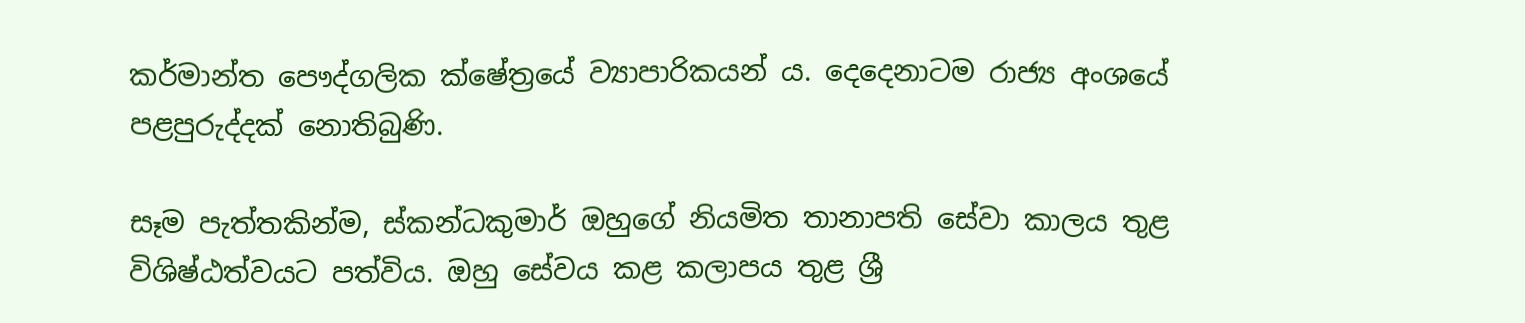කර්මාන්ත පෞද්ගලික ක්ෂේත්‍රයේ ව්‍යාපාරිකයන් ය. දෙදෙනාටම රාජ්‍ය අංශයේ පළපුරුද්දක් නොතිබුණි.

සෑම පැත්තකින්ම, ස්කන්ධකුමාර් ඔහුගේ නියමිත තානාපති සේවා කාලය තුළ විශිෂ්ඨත්වයට පත්විය. ඔහු සේවය කළ කලාපය තුළ ශ්‍රී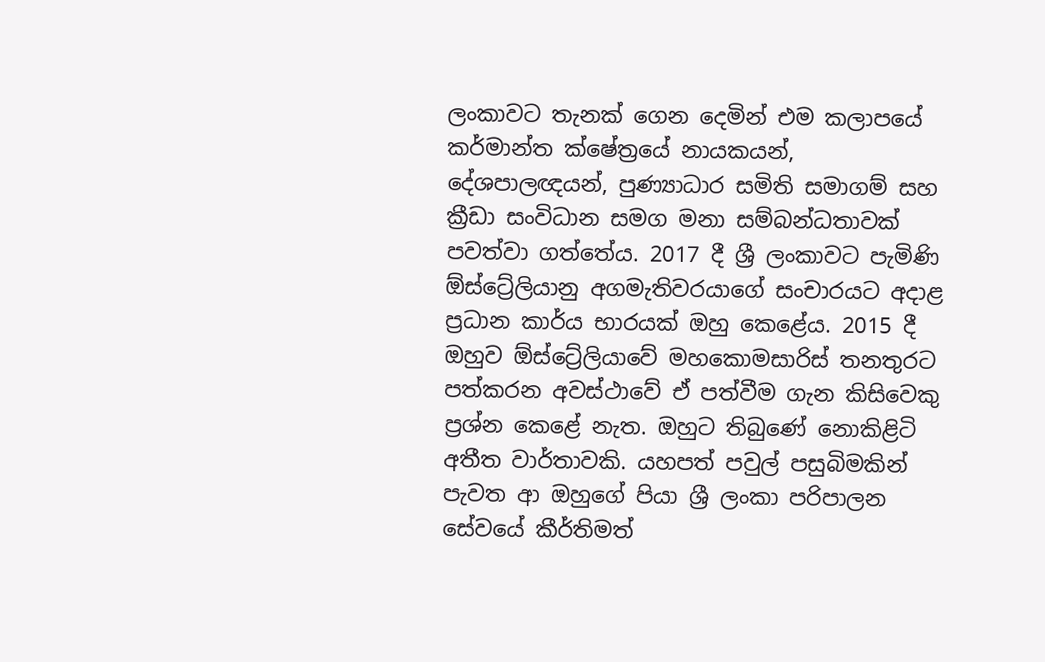ලංකාවට තැනක් ගෙන දෙමින් එම කලාපයේ කර්මාන්ත ක්ෂේත්‍රයේ නායකයන්, දේශපාලඥයන්, පුණ්‍යාධාර සමිති සමාගම් සහ ක්‍රීඩා සංවිධාන සමග මනා සම්බන්ධතාවක් පවත්වා ගත්තේය. 2017 දී ශ්‍රී ලංකාවට පැමිණි ඕස්ට්‍රේලියානු අගමැතිවරයාගේ සංචාරයට අදාළ ප්‍රධාන කාර්ය භාරයක් ඔහු කෙළේය. 2015 දී ඔහුව ඕස්ට්‍රේලියාවේ මහකොමසාරිස් තනතුරට පත්කරන අවස්ථාවේ ඒ පත්වීම ගැන කිසිවෙකු ප්‍රශ්න කෙළේ නැත. ඔහුට තිබුණේ නොකිළිටි අතීත වාර්තාවකි. යහපත් පවුල් පසුබිමකින් පැවත ආ ඔහුගේ පියා ශ්‍රී ලංකා පරිපාලන සේවයේ කීර්තිමත්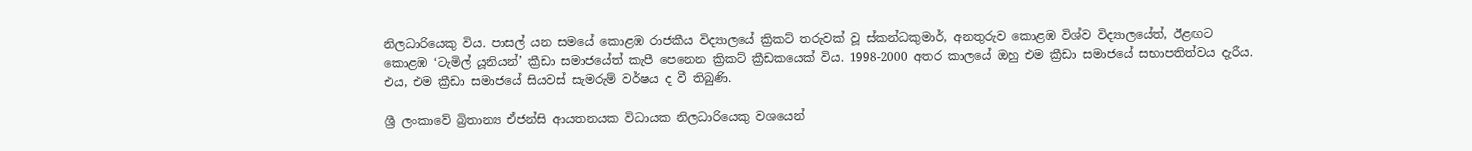නිලධාරියෙකු විය. පාසල් යන සමයේ කොළඹ රාජකීය විද්‍යාලයේ ක්‍රිකට් තරුවක් වූ ස්කන්ධකුමාර්, අනතුරුව කොළඹ විශ්ව විද්‍යාලයේත්, ඊළඟට කොළඹ ‘ටැමිල් යූනියන්’ ක්‍රීඩා සමාජයේත් කැපී පෙනෙන ක්‍රිකට් ක්‍රීඩකයෙක් විය. 1998-2000 අතර කාලයේ ඔහු එම ක්‍රීඩා සමාජයේ සභාපතිත්වය දැරීය. එය, එම ක්‍රීඩා සමාජයේ සියවස් සැමරුම් වර්ෂය ද වී තිබුණි.

ශ්‍රී ලංකාවේ බ්‍රිතාන්‍ය ඒජන්සි ආයතනයක විධායක නිලධාරියෙකු වශයෙන්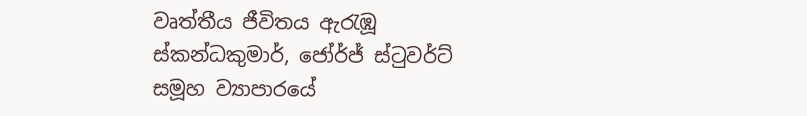වෘත්තීය ජීවිතය ඇරැඹූ ස්කන්ධකුමාර්, ජෝර්ජ් ස්ටුවර්ට් සමූහ ව්‍යාපාරයේ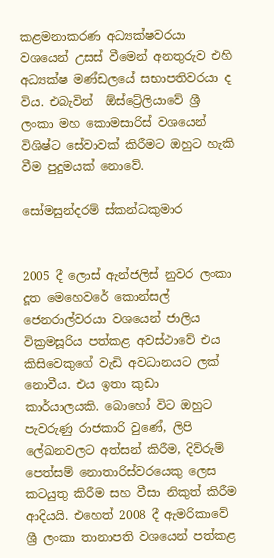කළමනාකරණ අධ්‍යක්ෂවරයා වශයෙන් උසස් වීමෙන් අනතුරුව එහි අධ්‍යක්ෂ මණ්ඩලයේ සභාපතිවරයා ද විය. එබැවින්  ඕස්ට්‍රේලියාවේ ශ්‍රී ලංකා මහ කොමසාරිස් වශයෙන් විශිෂ්ට සේවාවක් කිරීමට ඔහුට හැකි වීම පුදුමයක් නොවේ.

සෝමසුන්දරම් ස්කන්ධකුමාර


2005 දී ලොස් ඇන්ජලිස් නුවර ලංකා දූත මෙහෙවරේ කොන්සල් ජෙනරාල්වරයා වශයෙන් ජාලිය වික්‍රමසූරිය පත්කළ අවස්ථාවේ එය කිසිවෙකුගේ වැඩි අවධානයට ලක් නොවීය. එය ඉතා කුඩා කාර්යාලයකි. බොහෝ විට ඔහුට පැවරුණු රාජකාරි වුණේ, ලිපි ලේඛනවලට අත්සන් කිරීම, දිව්රුම් පෙත්සම් නොතාරිස්වරයෙකු ලෙස කටයුතු කිරීම සහ වීසා නිකුත් කිරීම ආදියයි. එහෙත් 2008 දී ඇමරිකාවේ ශ්‍රී ලංකා තානාපති වශයෙන් පත්කළ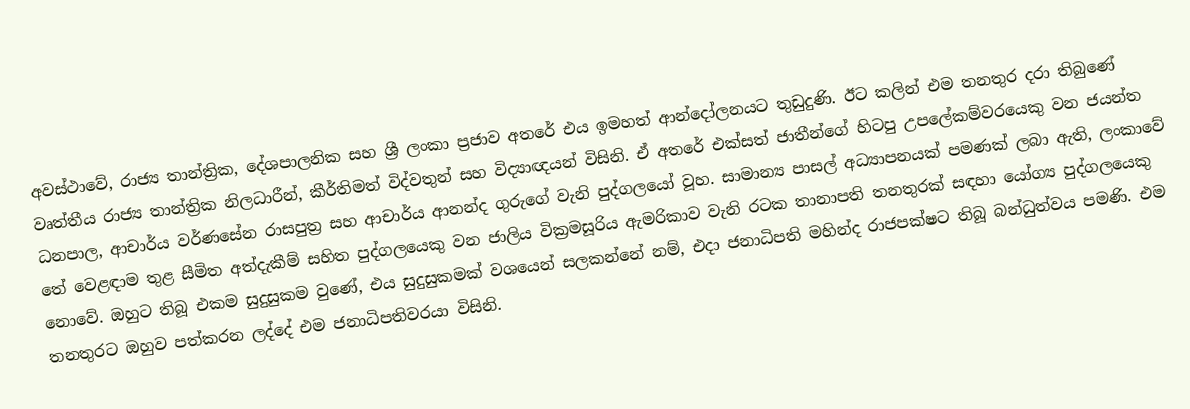අවස්ථාවේ, රාජ්‍ය තාන්ත්‍රික, දේශපාලනික සහ ශ්‍රී ලංකා ප්‍රජාව අතරේ එය ඉමහත් ආන්දෝලනයට තුඩුදුණි. ඊට කලින් එම තනතුර දරා තිබුණේ වෘත්තීය රාජ්‍ය තාන්ත්‍රික නිලධාරීන්, කීර්තිමත් විද්වතුන් සහ විද්‍යාඥයන් විසිනි. ඒ අතරේ එක්සත් ජාතීන්ගේ හිටපු උපලේකම්වරයෙකු වන ජයන්ත ධනපාල, ආචාර්ය වර්ණසේන රාසපුත්‍ර සහ ආචාර්ය ආනන්ද ගුරුගේ වැනි පුද්ගලයෝ වූහ. සාමාන්‍ය පාසල් අධ්‍යාපනයක් පමණක් ලබා ඇති, ලංකාවේ තේ වෙළඳාම තුළ සීමිත අත්දැකීම් සහිත පුද්ගලයෙකු වන ජාලිය වික්‍රමසූරිය ඇමරිකාව වැනි රටක තානාපති තනතුරක් සඳහා යෝග්‍ය පුද්ගලයෙකු නොවේ. ඔහුට තිබූ එකම සුදුසුකම වුණේ, එය සුදුසුකමක් වශයෙන් සලකන්නේ නම්, එදා ජනාධිපති මහින්ද රාජපක්ෂට තිබූ බන්ධුත්වය පමණි. එම තනතුරට ඔහුව පත්කරන ලද්දේ එම ජනාධිපතිවරයා විසිනි.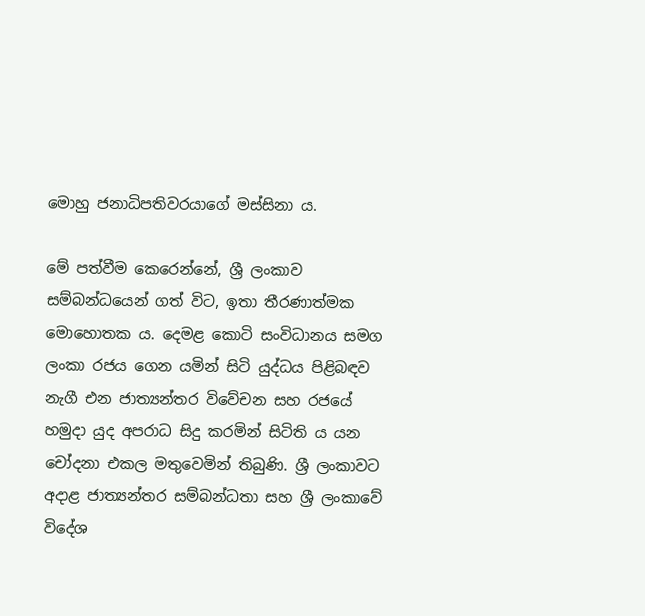මොහු ජනාධිපතිවරයාගේ මස්සිනා ය.

මේ පත්වීම කෙරෙන්නේ, ශ්‍රී ලංකාව සම්බන්ධයෙන් ගත් විට, ඉතා තීරණාත්මක මොහොතක ය. දෙමළ කොටි සංවිධානය සමග ලංකා රජය ගෙන යමින් සිටි යුද්ධය පිළිබඳව නැගී එන ජාත්‍යන්තර විවේචන සහ රජයේ හමුදා යුද අපරාධ සිදු කරමින් සිටිති ය යන චෝදනා එකල මතුවෙමින් තිබුණි. ශ්‍රී ලංකාවට අදාළ ජාත්‍යන්තර සම්බන්ධතා සහ ශ්‍රී ලංකාවේ විදේශ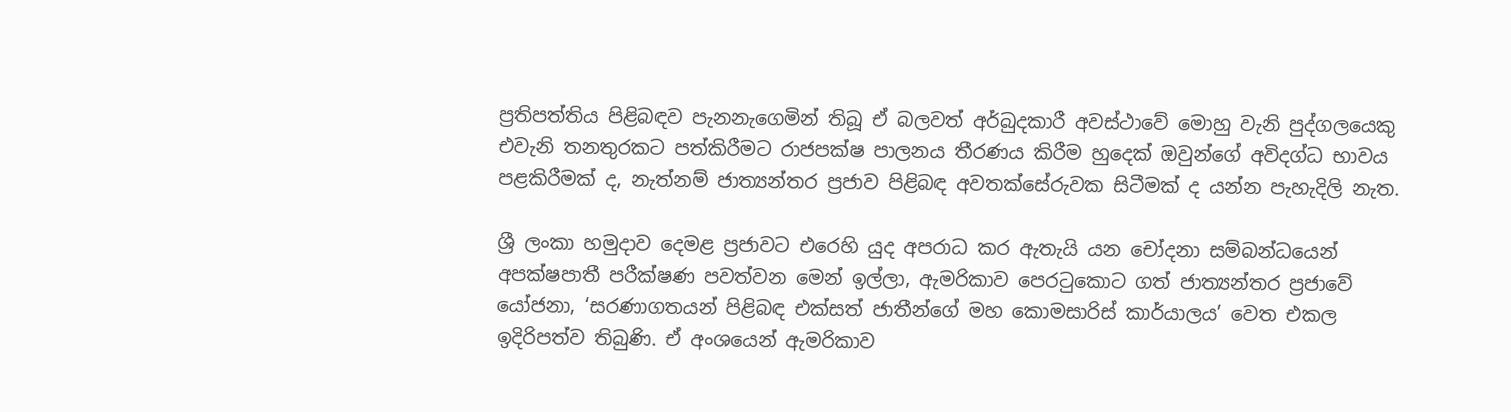ප්‍රතිපත්තිය පිළිබඳව පැනනැගෙමින් තිබූ ඒ බලවත් අර්බුදකාරී අවස්ථාවේ මොහු වැනි පුද්ගලයෙකු එවැනි තනතුරකට පත්කිරීමට රාජපක්ෂ පාලනය තීරණය කිරීම හුදෙක් ඔවුන්ගේ අවිදග්ධ භාවය පළකිරීමක් ද, නැත්නම් ජාත්‍යන්තර ප්‍රජාව පිළිබඳ අවතක්සේරුවක සිටීමක් ද යන්න පැහැදිලි නැත.

ශ්‍රී ලංකා හමුදාව දෙමළ ප්‍රජාවට එරෙහි යුද අපරාධ කර ඇතැයි යන චෝදනා සම්බන්ධයෙන් අපක්ෂපාතී පරීක්ෂණ පවත්වන මෙන් ඉල්ලා, ඇමරිකාව පෙරටුකොට ගත් ජාත්‍යන්තර ප්‍රජාවේ යෝජනා, ‘සරණාගතයන් පිළිබඳ එක්සත් ජාතීන්ගේ මහ කොමසාරිස් කාර්යාලය’ වෙත එකල ඉදිරිපත්ව තිබුණි. ඒ අංශයෙන් ඇමරිකාව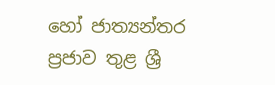හෝ ජාත්‍යන්තර ප්‍රජාව තුළ ශ්‍රී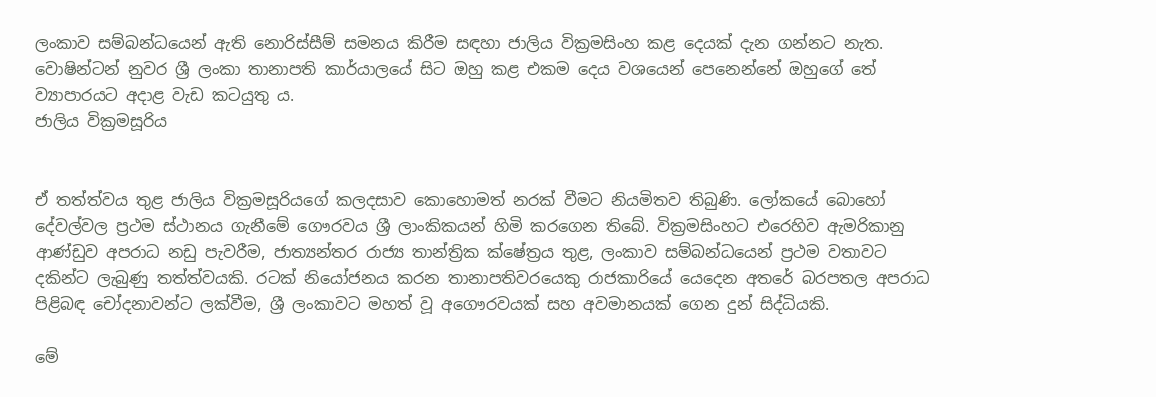ලංකාව සම්බන්ධයෙන් ඇති නොරිස්සීම් සමනය කිරීම සඳහා ජාලිය වික්‍රමසිංහ කළ දෙයක් දැන ගන්නට නැත. වොෂින්ටන් නුවර ශ්‍රී ලංකා තානාපති කාර්යාලයේ සිට ඔහු කළ එකම දෙය වශයෙන් පෙනෙන්නේ ඔහුගේ තේ ව්‍යාපාරයට අදාළ වැඩ කටයුතු ය.
ජාලිය වික්‍රමසූරිය


ඒ තත්ත්වය තුළ ජාලිය වික්‍රමසූරියගේ කලදසාව කොහොමත් නරක් වීමට නියමිතව තිබුණි. ලෝකයේ බොහෝ දේවල්වල ප්‍රථම ස්ථානය ගැනීමේ ගෞරවය ශ්‍රී ලාංකිකයන් හිමි කරගෙන තිබේ. වික්‍රමසිංහට එරෙහිව ඇමරිකානු ආණ්ඩුව අපරාධ නඩු පැවරීම, ජාත්‍යන්තර රාජ්‍ය තාන්ත්‍රික ක්ෂේත්‍රය තුළ, ලංකාව සම්බන්ධයෙන් ප්‍රථම වතාවට දකින්ට ලැබුණු තත්ත්වයකි. රටක් නියෝජනය කරන තානාපතිවරයෙකු රාජකාරියේ යෙදෙන අතරේ බරපතල අපරාධ පිළිබඳ චෝදනාවන්ට ලක්වීම, ශ්‍රී ලංකාවට මහත් වූ අගෞරවයක් සහ අවමානයක් ගෙන දුන් සිද්ධියකි.

මේ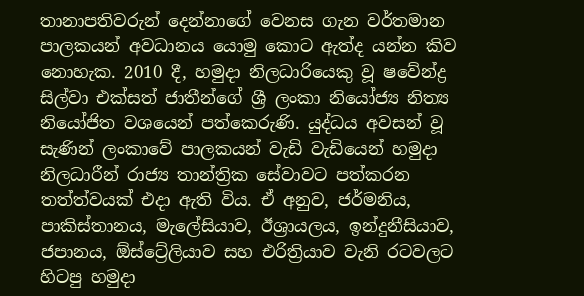තානාපතිවරුන් දෙන්නාගේ වෙනස ගැන වර්තමාන පාලකයන් අවධානය යොමු කොට ඇත්ද යන්න කිව නොහැක. 2010 දී, හමුදා නිලධාරියෙකු වූ ෂවේන්ද්‍ර සිල්වා එක්සත් ජාතීන්ගේ ශ්‍රී ලංකා නියෝජ්‍ය නිත්‍ය නියෝජිත වශයෙන් පත්කෙරුණි. යුද්ධය අවසන් වූ සැණින් ලංකාවේ පාලකයන් වැඩි වැඩියෙන් හමුදා නිලධාරීන් රාජ්‍ය තාන්ත්‍රික සේවාවට පත්කරන තත්ත්වයක් එදා ඇති විය. ඒ අනුව, ජර්මනිය, පාකිස්තානය, මැලේසියාව, ඊශ්‍රායලය, ඉන්දුනීසියාව, ජපානය, ඕස්ට්‍රේලියාව සහ එරිත්‍රියාව වැනි රටවලට හිටපු හමුදා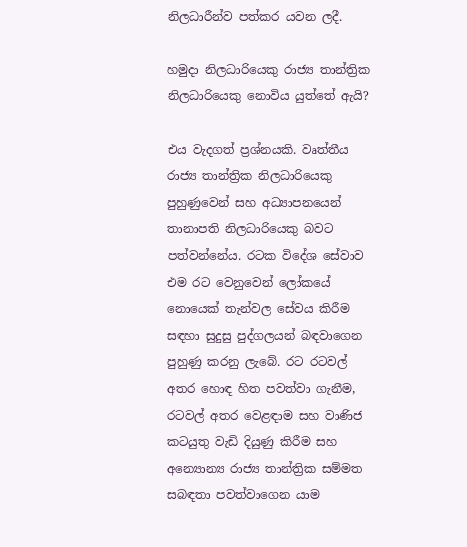නිලධාරීන්ව පත්කර යවන ලදී.

හමුදා නිලධාරියෙකු රාජ්‍ය තාන්ත්‍රික නිලධාරියෙකු නොවිය යුත්තේ ඇයි?

එය වැදගත් ප්‍රශ්නයකි. වෘත්තීය රාජ්‍ය තාන්ත්‍රික නිලධාරියෙකු පුහුණුවෙන් සහ අධ්‍යාපනයෙන් තානාපති නිලධාරියෙකු බවට පත්වන්නේය. රටක විදේශ සේවාව එම රට වෙනුවෙන් ලෝකයේ නොයෙක් තැන්වල සේවය කිරීම සඳහා සුදුසු පුද්ගලයන් බඳවාගෙන පුහුණු කරනු ලැබේ. රට රටවල් අතර හොඳ හිත පවත්වා ගැනීම, රටවල් අතර වෙළඳාම සහ වාණිජ කටයුතු වැඩි දියුණු කිරීම සහ අන්‍යොන්‍ය රාජ්‍ය තාන්ත්‍රික සම්මත සබඳතා පවත්වාගෙන යාම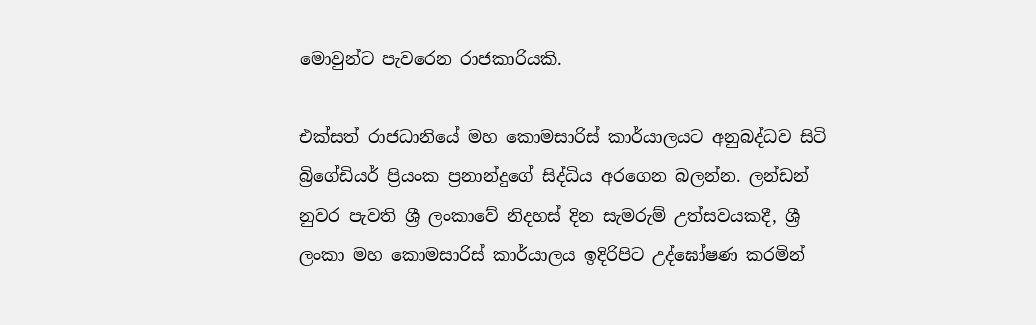මොවුන්ට පැවරෙන රාජකාරියකි.

එක්සත් රාජධානියේ මහ කොමසාරිස් කාර්යාලයට අනුබද්ධව සිටි බ්‍රිගේඩියර් ප්‍රියංක ප්‍රනාන්දුගේ සිද්ධිය අරගෙන බලන්න. ලන්ඩන් නුවර පැවති ශ්‍රී ලංකාවේ නිදහස් දින සැමරුම් උත්සවයකදී, ශ්‍රී ලංකා මහ කොමසාරිස් කාර්යාලය ඉදිරිපිට උද්ඝෝෂණ කරමින්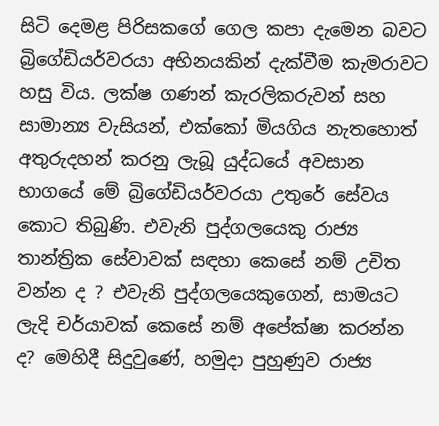සිටි දෙමළ පිරිසකගේ ගෙල කපා දැමෙන බවට බ්‍රිගේඩියර්වරයා අභිනයකින් දැක්වීම කැමරාවට හසු විය. ලක්ෂ ගණන් කැරලිකරුවන් සහ සාමාන්‍ය වැසියන්, එක්කෝ මියගිය නැතහොත් අතුරුදහන් කරනු ලැබූ යුද්ධයේ අවසාන භාගයේ මේ බ්‍රිගේඩියර්වරයා උතුරේ සේවය කොට තිබුණි. එවැනි පුද්ගලයෙකු රාජ්‍ය තාන්ත්‍රික සේවාවක් සඳහා කෙසේ නම් උචිත වන්න ද ? එවැනි පුද්ගලයෙකුගෙන්, සාමයට ලැදි චර්යාවක් කෙසේ නම් අපේක්ෂා කරන්න ද? මෙහිදී සිදුවුණේ, හමුදා පුහුණුව රාජ්‍ය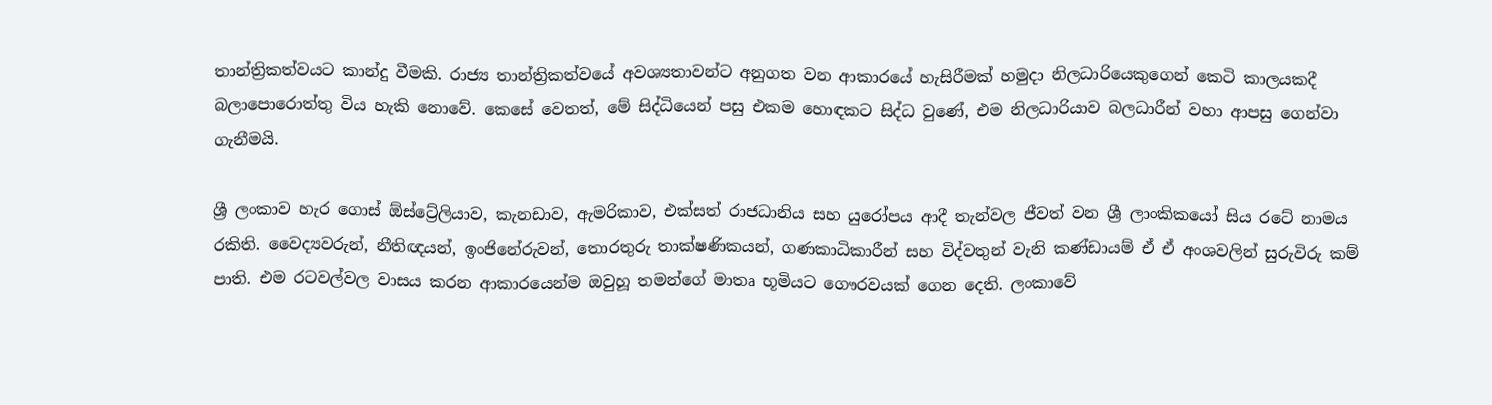තාන්ත්‍රිකත්වයට කාන්දු වීමකි. රාජ්‍ය තාන්ත්‍රිකත්වයේ අවශ්‍යතාවන්ට අනුගත වන ආකාරයේ හැසිරීමක් හමුදා නිලධාරියෙකුගෙන් කෙටි කාලයකදී බලාපොරොත්තු විය හැකි නොවේ. කෙසේ වෙතත්, මේ සිද්ධියෙන් පසු එකම හොඳකට සිද්ධ වුණේ, එම නිලධාරියාව බලධාරීන් වහා ආපසු ගෙන්වා ගැනීමයි.

ශ්‍රී ලංකාව හැර ගොස් ඕස්ට්‍රේලියාව, කැනඩාව, ඇමරිකාව, එක්සත් රාජධානිය සහ යුරෝපය ආදී තැන්වල ජීවත් වන ශ්‍රී ලාංකිකයෝ සිය රටේ නාමය රකිති. වෛද්‍යවරුන්, නීතිඥයන්, ඉංජිනේරුවන්, තොරතුරු තාක්ෂණිකයන්, ගණකාධිකාරීන් සහ විද්වතුන් වැනි කණ්ඩායම් ඒ ඒ අංශවලින් සුරුවිරු කම් පාති. එම රටවල්වල වාසය කරන ආකාරයෙන්ම ඔවුහූ තමන්ගේ මාතෘ භූමියට ගෞරවයක් ගෙන දෙති. ලංකාවේ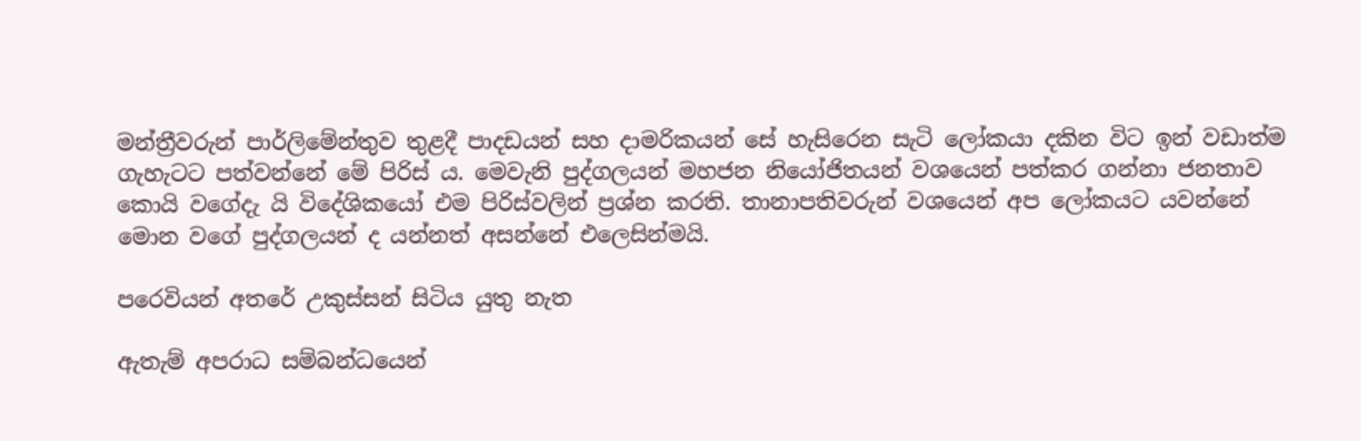මන්ත්‍රීවරුන් පාර්ලිමේන්තුව තුළදී පාදඩයන් සහ දාමරිකයන් සේ හැසිරෙන සැටි ලෝකයා දකින විට ඉන් වඩාත්ම ගැහැටට පත්වන්නේ මේ පිරිස් ය. මෙවැනි පුද්ගලයන් මහජන නියෝජිතයන් වශයෙන් පත්කර ගන්නා ජනතාව කොයි වගේදැ යි විදේශිකයෝ එම පිරිස්වලින් ප්‍රශ්න කරති. තානාපතිවරුන් වශයෙන් අප ලෝකයට යවන්නේ මොන වගේ පුද්ගලයන් ද යන්නත් අසන්නේ එලෙසින්මයි.

පරෙවියන් අතරේ උකුස්සන් සිටිය යුතු නැත

ඇතැම් අපරාධ සම්බන්ධයෙන්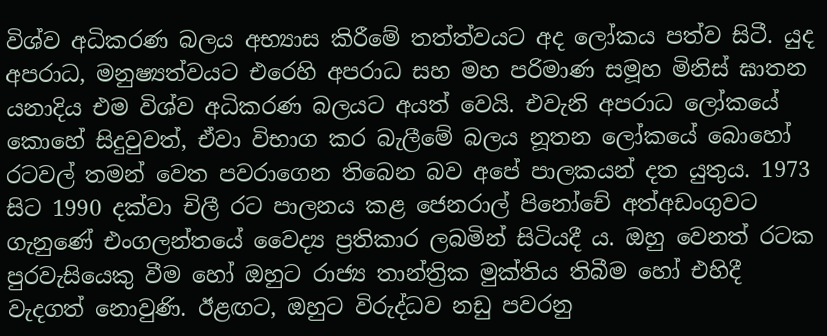විශ්ව අධිකරණ බලය අභ්‍යාස කිරීමේ තත්ත්වයට අද ලෝකය පත්ව සිටී. යුද අපරාධ, මනුෂ්‍යත්වයට එරෙහි අපරාධ සහ මහ පරිමාණ සමූහ මිනිස් ඝාතන යනාදිය එම විශ්ව අධිකරණ බලයට අයත් වෙයි. එවැනි අපරාධ ලෝකයේ කොහේ සිදුවුවත්, ඒවා විභාග කර බැලීමේ බලය නූතන ලෝකයේ බොහෝ රටවල් තමන් වෙත පවරාගෙන තිබෙන බව අපේ පාලකයන් දත යුතුය. 1973 සිට 1990 දක්වා චිලී රට පාලනය කළ ජෙනරාල් පිනෝචේ අත්අඩංගුවට ගැනුණේ එංගලන්තයේ වෛද්‍ය ප්‍රතිකාර ලබමින් සිටියදී ය. ඔහු වෙනත් රටක පුරවැසියෙකු වීම හෝ ඔහුට රාජ්‍ය තාන්ත්‍රික මුක්තිය තිබීම හෝ එහිදී වැදගත් නොවුණි. ඊළඟට, ඔහුට විරුද්ධව නඩු පවරනු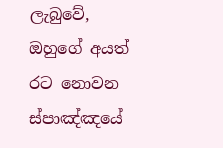ලැබුවේ, ඔහුගේ අයත් රට නොවන ස්පාඤ්ඤයේ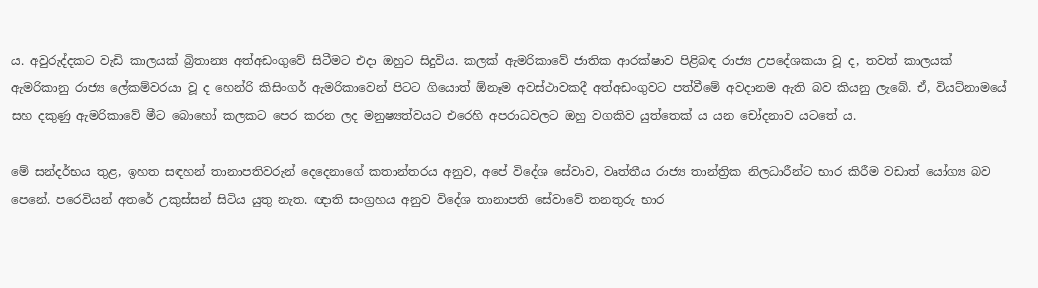ය. අවුරුද්දකට වැඩි කාලයක් බ්‍රිතාන්‍ය අත්අඩංගුවේ සිටීමට එදා ඔහුට සිදුවිය. කලක් ඇමරිකාවේ ජාතික ආරක්ෂාව පිළිබඳ රාජ්‍ය උපදේශකයා වූ ද, තවත් කාලයක් ඇමරිකානු රාජ්‍ය ලේකම්වරයා වූ ද හෙන්රි කිසිංගර් ඇමරිකාවෙන් පිටට ගියොත් ඕනෑම අවස්ථාවකදී අත්අඩංගුවට පත්වීමේ අවදානම ඇති බව කියනු ලැබේ. ඒ, වියට්නාමයේ සහ දකුණු ඇමරිකාවේ මීට බොහෝ කලකට පෙර කරන ලද මනුෂ්‍යත්වයට එරෙහි අපරාධවලට ඔහු වගකිව යුත්තෙක් ය යන චෝදනාව යටතේ ය.

මේ සන්දර්භය තුළ, ඉහත සඳහන් තානාපතිවරුන් දෙදෙනාගේ කතාන්තරය අනුව, අපේ විදේශ සේවාව, වෘත්තීය රාජ්‍ය තාන්ත්‍රික නිලධාරීන්ට භාර කිරීම වඩාත් යෝග්‍ය බව පෙනේ. පරෙවියන් අතරේ උකුස්සන් සිටිය යුතු නැත. ඥාති සංග්‍රහය අනුව විදේශ තානාපති සේවාවේ තනතුරු භාර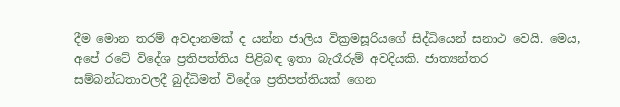දීම මොන තරම් අවදානමක් ද යන්න ජාලිය වික්‍රමසූරියගේ සිද්ධියෙන් සනාථ වෙයි. මෙය, අපේ රටේ විදේශ ප්‍රතිපත්තිය පිළිබඳ ඉතා බැරෑරුම් අවදියකි. ජාත්‍යන්තර සම්බන්ධතාවලදී බුද්ධිමත් විදේශ ප්‍රතිපත්තියක් ගෙන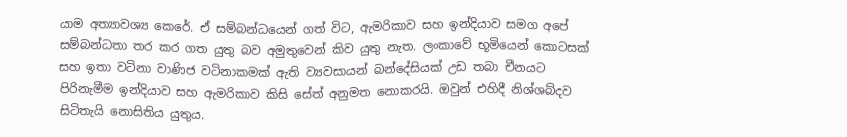යාම අත්‍යාවශ්‍ය කෙරේ. ඒ සම්බන්ධයෙන් ගත් විට, ඇමරිකාව සහ ඉන්දියාව සමග අපේ සම්බන්ධතා තර කර ගත යුතු බව අමුතුවෙන් කිව යුතු නැත. ලංකාවේ භූමියෙන් කොටසක් සහ ඉතා වටිනා වාණිජ වටිනාකමක් ඇති ව්‍යවසායන් බන්දේසියක් උඩ තබා චීනයට පිරිනැමීම ඉන්දියාව සහ ඇමරිකාව කිසි සේත් අනුමත නොකරයි. ඔවුන් එහිදී නිශ්ශබ්දව සිටිතැයි නොසිතිය යුතුය.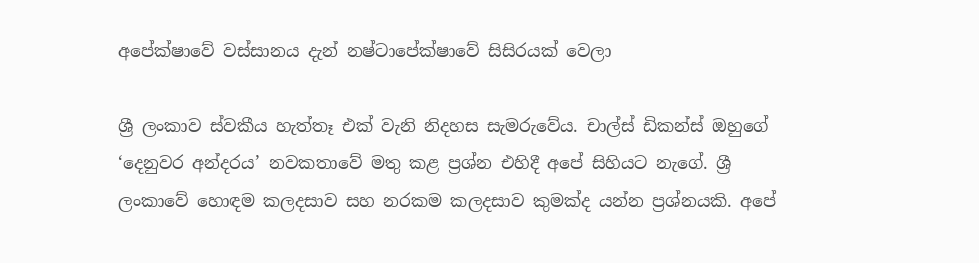අපේක්ෂාවේ වස්සානය දැන් නෂ්ටාපේක්ෂාවේ සිසිරයක් වෙලා

ශ්‍රී ලංකාව ස්වකීය හැත්තෑ එක් වැනි නිදහස සැමරුවේය. චාල්ස් ඩිකන්ස් ඔහුගේ ‘දෙනුවර අන්දරය’ නවකතාවේ මතු කළ ප්‍රශ්න එහිදී අපේ සිහියට නැගේ. ශ්‍රී ලංකාවේ හොඳම කලදසාව සහ නරකම කලදසාව කුමක්ද යන්න ප්‍රශ්නයකි. අපේ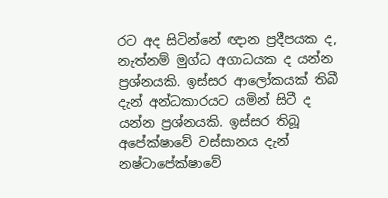රට අද සිටින්නේ ඥාන ප්‍රදීපයක ද, නැත්නම් මුග්ධ අගාධයක ද යන්න ප්‍රශ්නයකි. ඉස්සර ආලෝකයක් තිබී දැන් අන්ධකාරයට යමින් සිටී ද යන්න ප්‍රශ්නයකි. ඉස්සර තිබූ අපේක්ෂාවේ වස්සානය දැන් නෂ්ටාපේක්ෂාවේ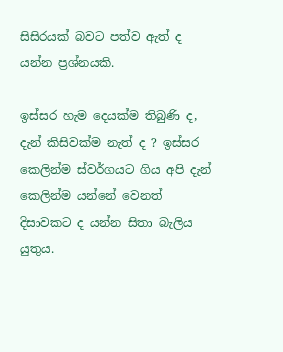සිසිරයක් බවට පත්ව ඇත් ද යන්න ප්‍රශ්නයකි.

ඉස්සර හැම දෙයක්ම තිබුණි ද, දැන් කිසිවක්ම නැත් ද ? ඉස්සර කෙලින්ම ස්වර්ගයට ගිය අපි දැන් කෙලින්ම යන්නේ වෙනත් දිසාවකට ද යන්න සිතා බැලිය යුතුය.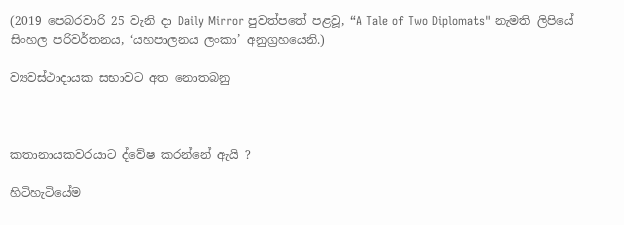(2019 පෙබරවාරි 25 වැනි දා Daily Mirror පුවත්පතේ පළවූ, “A Tale of Two Diplomats" නැමති ලිපියේ සිංහල පරිවර්තනය, ‘යහපාලනය ලංකා’ අනුග්‍රහයෙනි.)

ව්‍යවස්ථාදායක සභාවට අත නොතබනු



කතානායකවරයාට ද්වේෂ කරන්නේ ඇයි ?

හිටිහැටියේම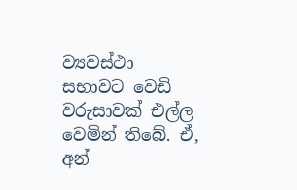ව්‍යවස්ථා සභාවට වෙඩි වරුසාවක් එල්ල වෙමින් තිබේ. ඒ, අන්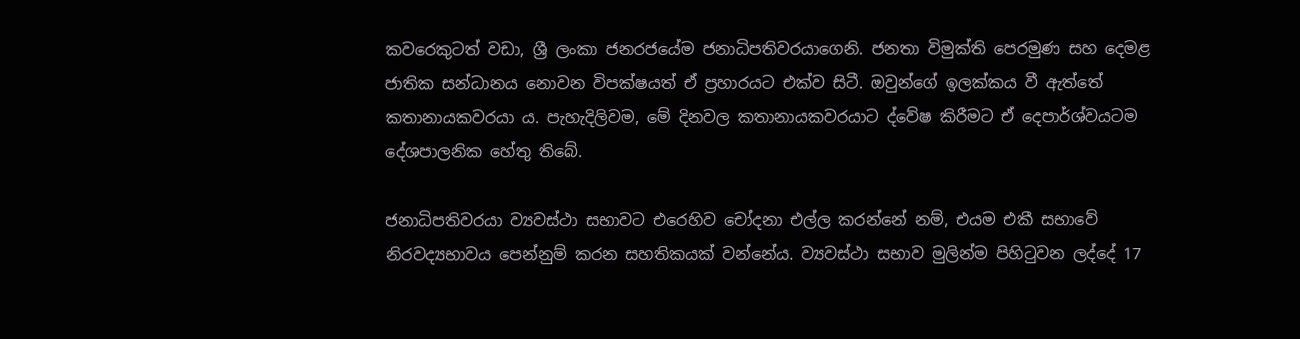කවරෙකුටත් වඩා, ශ්‍රී ලංකා ජනරජයේම ජනාධිපතිවරයාගෙනි. ජනතා විමුක්ති පෙරමුණ සහ දෙමළ ජාතික සන්ධානය නොවන විපක්ෂයත් ඒ ප්‍රහාරයට එක්ව සිටී. ඔවුන්ගේ ඉලක්කය වී ඇත්තේ කතානායකවරයා ය. පැහැදිලිවම, මේ දිනවල කතානායකවරයාට ද්වේෂ කිරීමට ඒ දෙපාර්ශ්වයටම දේශපාලනික හේතු තිබේ.

ජනාධිපතිවරයා ව්‍යවස්ථා සභාවට එරෙහිව චෝදනා එල්ල කරන්නේ නම්, එයම එකී සභාවේ නිරවද්‍යභාවය පෙන්නුම් කරන සහතිකයක් වන්නේය. ව්‍යවස්ථා සභාව මුලින්ම පිහිටුවන ලද්දේ 17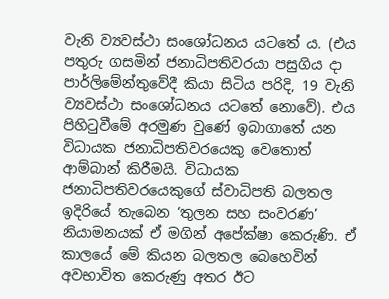වැනි ව්‍යවස්ථා සංශෝධනය යටතේ ය. (එය පතුරු ගසමින් ජනාධිපතිවරයා පසුගිය දා පාර්ලිමේන්තුවේදී කියා සිටිය පරිදි, 19 වැනි ව්‍යවස්ථා සංශෝධනය යටතේ නොවේ). එය පිහිටුවීමේ අරමුණ වුණේ ඉබාගාතේ යන විධායක ජනාධිපතිවරයෙකු වෙතොත් ආම්බාන් කිරීමයි. විධායක ජනාධිපතිවරයෙකුගේ ස්වාධිපති බලතල ඉදිරියේ තැබෙන ‘තුලන සහ සංවරණ’ නියාමනයක් ඒ මගින් අපේක්ෂා කෙරුණි. ඒ කාලයේ මේ කියන බලතල බෙහෙවින් අවභාවිත කෙරුණු අතර ඊට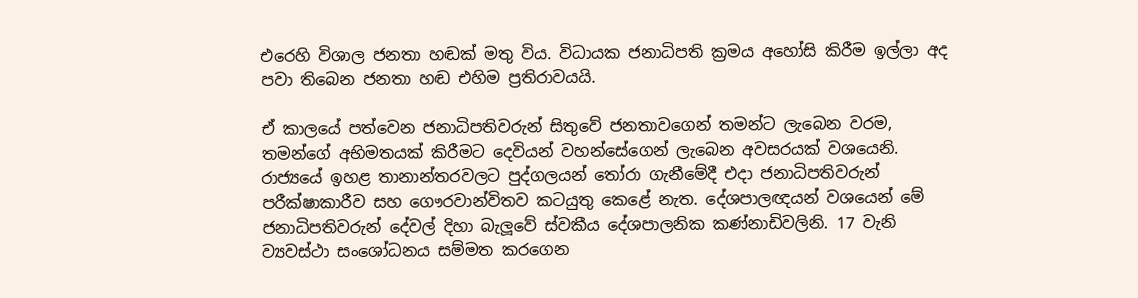එරෙහි විශාල ජනතා හඬක් මතු විය. විධායක ජනාධිපති ක්‍රමය අහෝසි කිරීම ඉල්ලා අද පවා තිබෙන ජනතා හඬ එහිම ප්‍රතිරාවයයි.

ඒ කාලයේ පත්වෙන ජනාධිපතිවරුන් සිතුවේ ජනතාවගෙන් තමන්ට ලැබෙන වරම, තමන්ගේ අභිමතයක් කිරීමට දෙවියන් වහන්සේගෙන් ලැබෙන අවසරයක් වශයෙනි. රාජ්‍යයේ ඉහළ තානාන්තරවලට පුද්ගලයන් තෝරා ගැනීමේදී එදා ජනාධිපතිවරුන් පරීක්ෂාකාරීව සහ ගෞරවාන්විතව කටයුතු කෙළේ නැත. දේශපාලඥයන් වශයෙන් මේ ජනාධිපතිවරුන් දේවල් දිහා බැලූවේ ස්වකීය දේශපාලනික කණ්නාඩිවලිනි. 17 වැනි ව්‍යවස්ථා සංශෝධනය සම්මත කරගෙන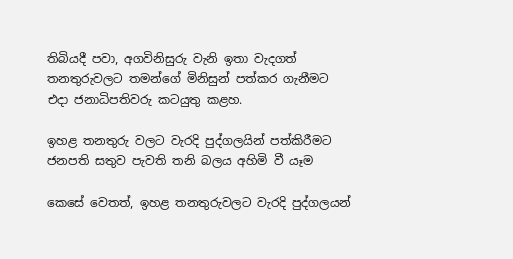තිබියදී පවා, අගවිනිසුරු වැනි ඉතා වැදගත් තනතුරුවලට තමන්ගේ මිනිසුන් පත්කර ගැනීමට එදා ජනාධිපතිවරු කටයුතු කළහ.

ඉහළ තනතුරු වලට වැරදි පුද්ගලයින් පත්කිරීමට ජනපති සතුව පැවති තනි බලය අහිමි වී යෑම

කෙසේ වෙතත්, ඉහළ තනතුරුවලට වැරදි පුද්ගලයන්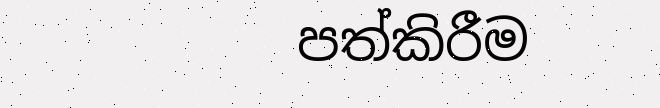පත්කිරීම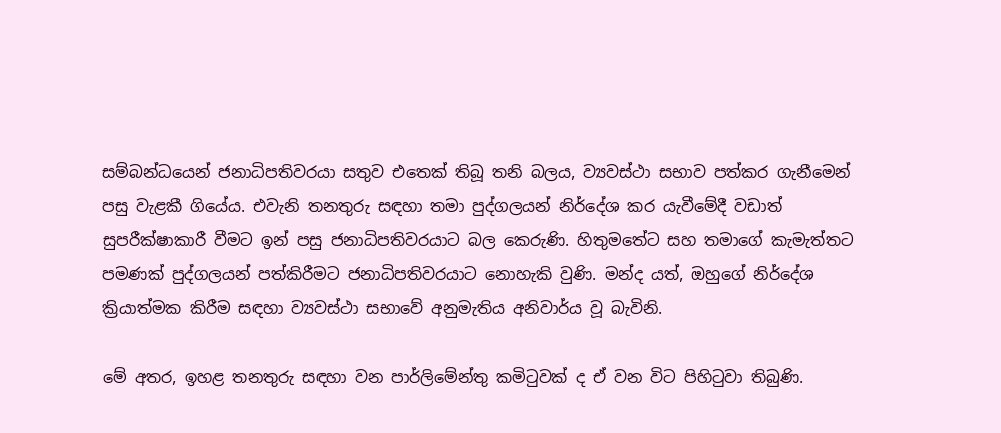සම්බන්ධයෙන් ජනාධිපතිවරයා සතුව එතෙක් තිබූ තනි බලය, ව්‍යවස්ථා සභාව පත්කර ගැනීමෙන් පසු වැළකී ගියේය. එවැනි තනතුරු සඳහා තමා පුද්ගලයන් නිර්දේශ කර යැවීමේදී වඩාත් සුපරීක්ෂාකාරී වීමට ඉන් පසු ජනාධිපතිවරයාට බල කෙරුණි. හිතුමතේට සහ තමාගේ කැමැත්තට පමණක් පුද්ගලයන් පත්කිරීමට ජනාධිපතිවරයාට නොහැකි වුණි. මන්ද යත්, ඔහුගේ නිර්දේශ ක්‍රියාත්මක කිරීම සඳහා ව්‍යවස්ථා සභාවේ අනුමැතිය අනිවාර්ය වූ බැවිනි.

මේ අතර, ඉහළ තනතුරු සඳහා වන පාර්ලිමේන්තු කමිටුවක් ද ඒ වන විට පිහිටුවා තිබුණි.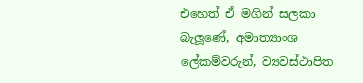එහෙත් ඒ මගින් සලකා බැලූණේ, අමාත්‍යාංශ ලේකම්වරුන්, ව්‍යවස්ථාපිත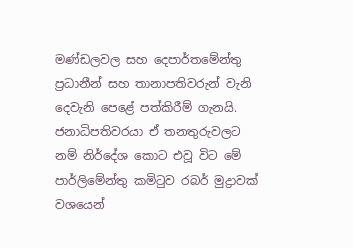මණ්ඩලවල සහ දෙපාර්තමේන්තු ප්‍රධානීන් සහ තානාපතිවරුන් වැනි දෙවැනි පෙළේ පත්කිරීම් ගැනයි. ජනාධිපතිවරයා ඒ තනතුරුවලට නම් නිර්දේශ කොට එවූ විට මේ පාර්ලිමේන්තු කමිටුව රබර් මුද්‍රාවක් වශයෙන්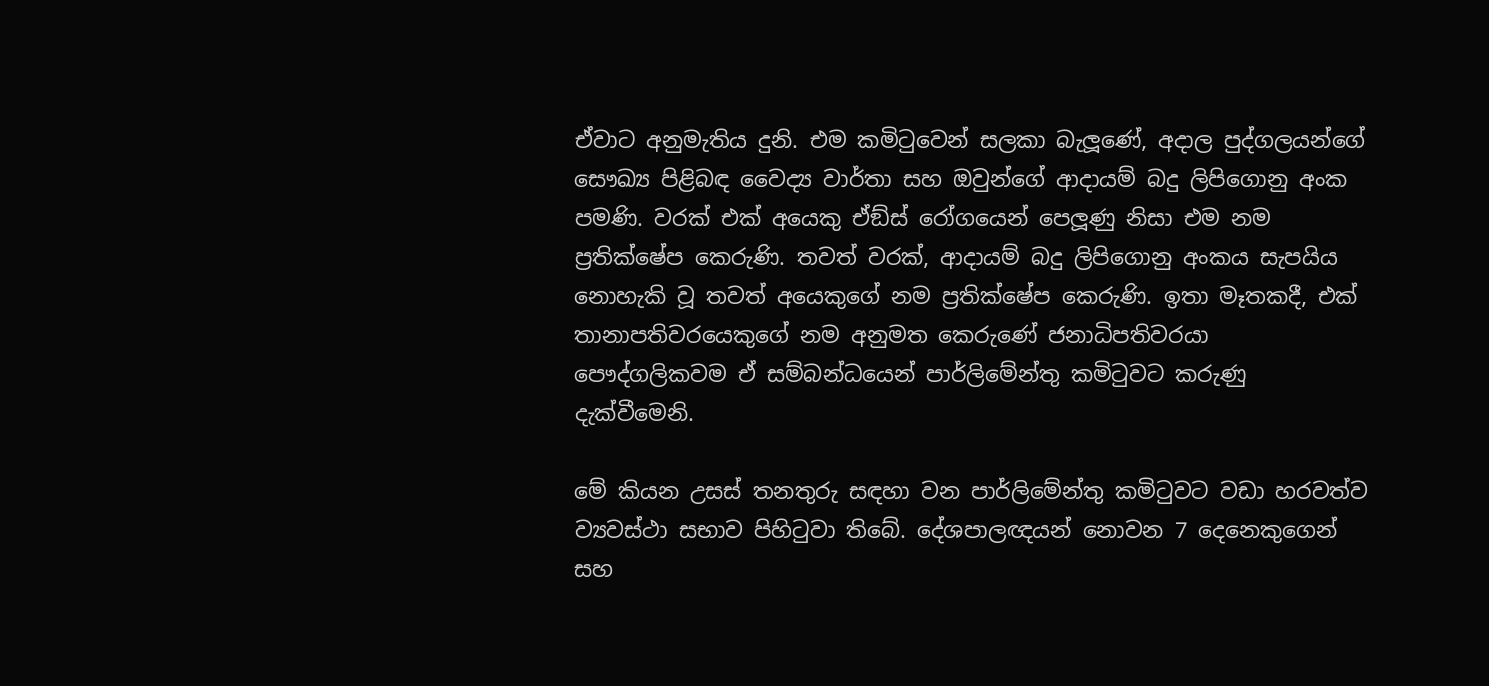ඒවාට අනුමැතිය දුනි. එම කමිටුවෙන් සලකා බැලූණේ, අදාල පුද්ගලයන්ගේ සෞඛ්‍ය පිළිබඳ වෛද්‍ය වාර්තා සහ ඔවුන්ගේ ආදායම් බදු ලිපිගොනු අංක පමණි. වරක් එක් අයෙකු ඒඞ්ස් රෝගයෙන් පෙලූණු නිසා එම නම ප්‍රතික්ෂේප කෙරුණි. තවත් වරක්, ආදායම් බදු ලිපිගොනු අංකය සැපයිය නොහැකි වූ තවත් අයෙකුගේ නම ප්‍රතික්ෂේප කෙරුණි. ඉතා මෑතකදී, එක් තානාපතිවරයෙකුගේ නම අනුමත කෙරුණේ ජනාධිපතිවරයා පෞද්ගලිකවම ඒ සම්බන්ධයෙන් පාර්ලිමේන්තු කමිටුවට කරුණු දැක්වීමෙනි.

මේ කියන උසස් තනතුරු සඳහා වන පාර්ලිමේන්තු කමිටුවට වඩා හරවත්ව ව්‍යවස්ථා සභාව පිහිටුවා තිබේ. දේශපාලඥයන් නොවන 7 දෙනෙකුගෙන් සහ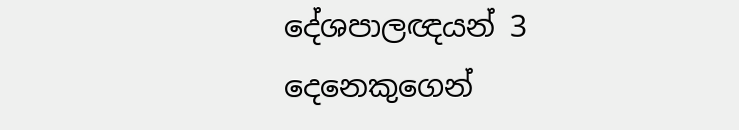දේශපාලඥයන් 3 දෙනෙකුගෙන්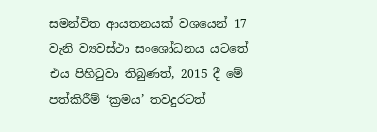සමන්විත ආයතනයක් වශයෙන් 17 වැනි ව්‍යවස්ථා සංශෝධනය යටතේ එය පිහිටුවා තිබුණත්, 2015 දී මේ පත්කිරීම් ‘ක්‍රමය’ තවදුරටත්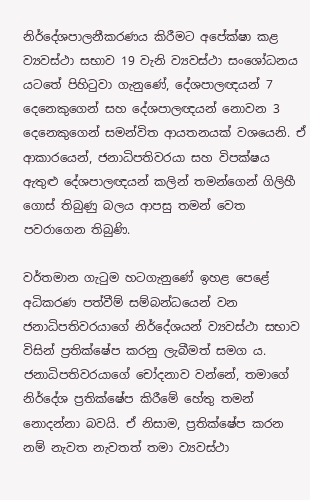නිර්දේශපාලනීකරණය කිරීමට අපේක්ෂා කළ ව්‍යවස්ථා සභාව 19 වැනි ව්‍යවස්ථා සංශෝධනය යටතේ පිහිටුවා ගැනුණේ, දේශපාලඥයන් 7 දෙනෙකුගෙන් සහ දේශපාලඥයන් නොවන 3 දෙනෙකුගෙන් සමන්විත ආයතනයක් වශයෙනි. ඒ ආකාරයෙන්, ජනාධිපතිවරයා සහ විපක්ෂය ඇතුළු දේශපාලඥයන් කලින් තමන්ගෙන් ගිලිහී ගොස් තිබුණු බලය ආපසු තමන් වෙත පවරාගෙන තිබුණි.

වර්තමාන ගැටුම හටගැනුණේ ඉහළ පෙළේ අධිකරණ පත්වීම් සම්බන්ධයෙන් වන ජනාධිපතිවරයාගේ නිර්දේශයන් ව්‍යවස්ථා සභාව විසින් ප්‍රතික්ෂේප කරනු ලැබීමත් සමග ය. ජනාධිපතිවරයාගේ චෝදනාව වන්නේ, තමාගේ නිර්දේශ ප්‍රතික්ෂේප කිරීමේ හේතු තමන් නොදන්නා බවයි. ඒ නිසාම, ප්‍රතික්ෂේප කරන නම් නැවත නැවතත් තමා ව්‍යවස්ථා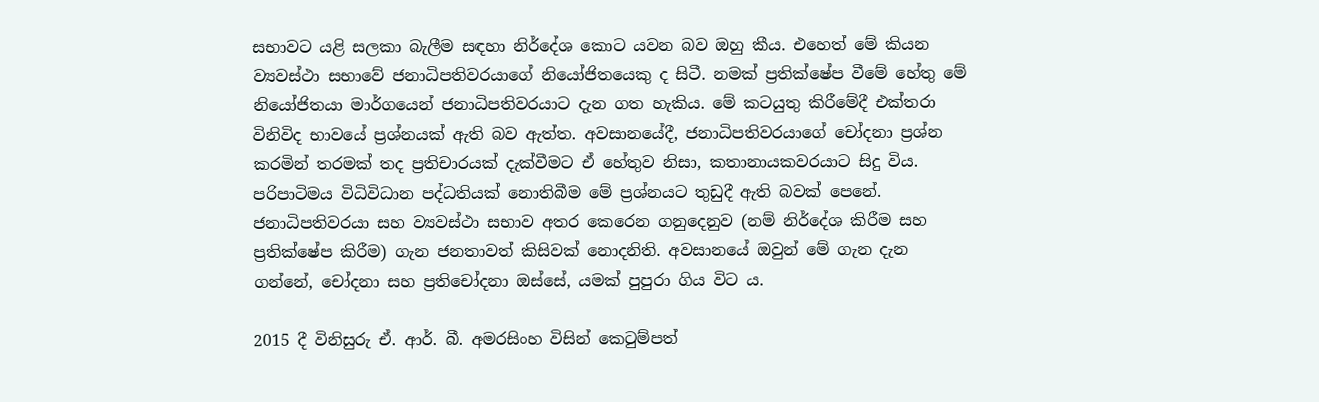සභාවට යළි සලකා බැලීම සඳහා නිර්දේශ කොට යවන බව ඔහු කීය. එහෙත් මේ කියන ව්‍යවස්ථා සභාවේ ජනාධිපතිවරයාගේ නියෝජිතයෙකු ද සිටී. නමක් ප්‍රතික්ෂේප වීමේ හේතු මේ නියෝජිතයා මාර්ගයෙන් ජනාධිපතිවරයාට දැන ගත හැකිය. මේ කටයුතු කිරීමේදී එක්තරා විනිවිද භාවයේ ප්‍රශ්නයක් ඇති බව ඇත්ත. අවසානයේදී, ජනාධිපතිවරයාගේ චෝදනා ප්‍රශ්න කරමින් තරමක් තද ප්‍රතිචාරයක් දැක්වීමට ඒ හේතුව නිසා, කතානායකවරයාට සිදු විය. පරිපාටිමය විධිවිධාන පද්ධතියක් නොතිබීම මේ ප්‍රශ්නයට තුඩුදී ඇති බවක් පෙනේ. ජනාධිපතිවරයා සහ ව්‍යවස්ථා සභාව අතර කෙරෙන ගනුදෙනුව (නම් නිර්දේශ කිරීම සහ ප්‍රතික්ෂේප කිරීම) ගැන ජනතාවත් කිසිවක් නොදනිති. අවසානයේ ඔවුන් මේ ගැන දැන ගන්නේ, චෝදනා සහ ප්‍රතිචෝදනා ඔස්සේ, යමක් පුපුරා ගිය විට ය.

2015 දී විනිසුරු ඒ. ආර්. බී. අමරසිංහ විසින් කෙටුම්පත්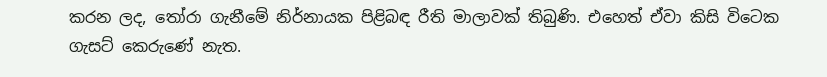කරන ලද, තෝරා ගැනීමේ නිර්නායක පිළිබඳ රීති මාලාවක් තිබුණි. එහෙත් ඒවා කිසි විටෙක ගැසට් කෙරුණේ නැත.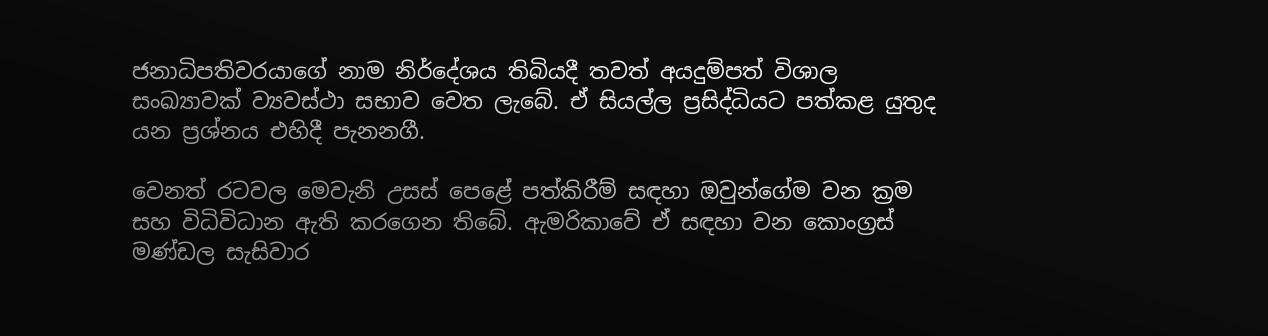ජනාධිපතිවරයාගේ නාම නිර්දේශය තිබියදී තවත් අයදුම්පත් විශාල සංඛ්‍යාවක් ව්‍යවස්ථා සභාව වෙත ලැබේ. ඒ සියල්ල ප්‍රසිද්ධියට පත්කළ යුතුද යන ප්‍රශ්නය එහිදී පැනනගී.

වෙනත් රටවල මෙවැනි උසස් පෙළේ පත්කිරීම් සඳහා ඔවුන්ගේම වන ක්‍රම සහ විධිවිධාන ඇති කරගෙන තිබේ. ඇමරිකාවේ ඒ සඳහා වන කොංග්‍රස් මණ්ඩල සැසිවාර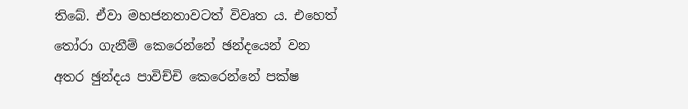තිබේ. ඒවා මහජනතාවටත් විවෘත ය. එහෙත් තෝරා ගැනීම් කෙරෙන්නේ ඡන්දයෙන් වන අතර ඡුන්දය පාවිච්චි කෙරෙන්නේ පක්ෂ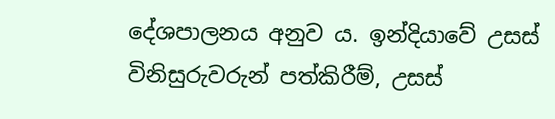දේශපාලනය අනුව ය. ඉන්දියාවේ උසස් විනිසුරුවරුන් පත්කිරීම්, උසස්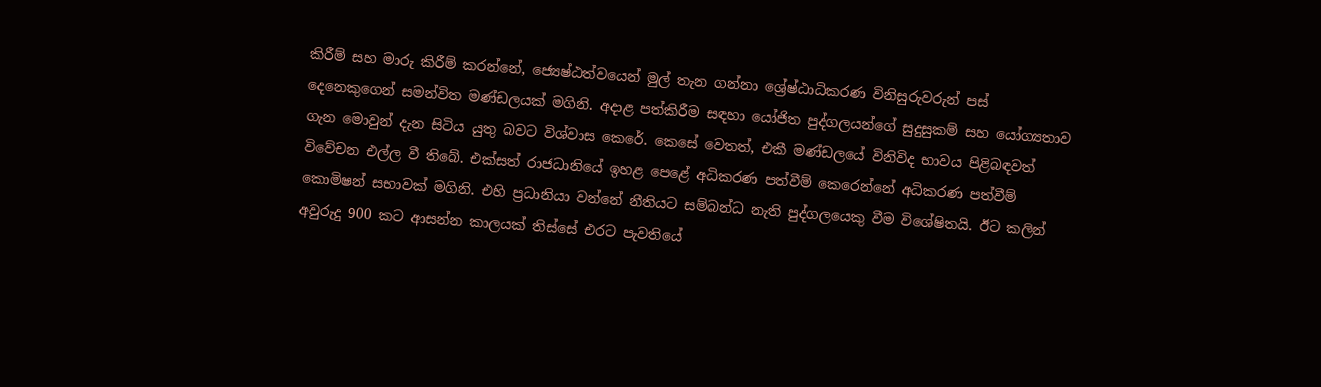කිරීම් සහ මාරු කිරීම් කරන්නේ, ජ්‍යෙෂ්ඨත්වයෙන් මුල් තැන ගන්නා ශ්‍රේෂ්ඨාධිකරණ විනිසුරුවරුන් පස් දෙනෙකුගෙන් සමන්විත මණ්ඩලයක් මගිනි. අදාළ පත්කිරීම සඳහා යෝජිත පුද්ගලයන්ගේ සුදුසුකම් සහ යෝග්‍යතාව ගැන මොවුන් දැන සිටිය යුතු බවට විශ්වාස කෙරේ. කෙසේ වෙතත්, එකී මණ්ඩලයේ විනිවිද භාවය පිළිබඳවත් විවේචන එල්ල වී තිබේ. එක්සත් රාජධානියේ ඉහළ පෙළේ අධිකරණ පත්වීම් කෙරෙන්නේ අධිකරණ පත්වීම් කොමිෂන් සභාවක් මගිනි. එහි ප්‍රධානියා වන්නේ නීතියට සම්බන්ධ නැති පුද්ගලයෙකු වීම විශේෂිතයි. ඊට කලින් අවුරුදු 900 කට ආසන්න කාලයක් තිස්සේ එරට පැවතියේ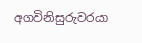අගවිනිසුරුවරයා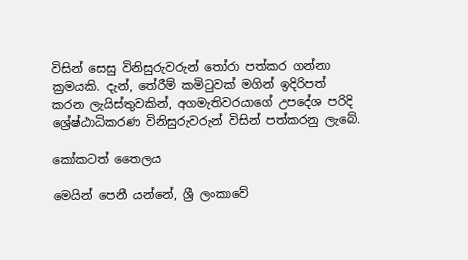විසින් සෙසු විනිසුරුවරුන් තෝරා පත්කර ගන්නා ක්‍රමයකි. දැන්, තේරීම් කමිටුවක් මගින් ඉදිරිපත් කරන ලැයිස්තුවකින්, අගමැතිවරයාගේ උපදේශ පරිදි ශ්‍රේෂ්ඨාධිකරණ විනිසුරුවරුන් විසින් පත්කරනු ලැබේ.

කෝකටත් තෛලය

මෙයින් පෙනී යන්නේ, ශ්‍රී ලංකාවේ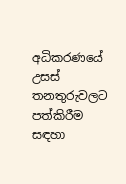අධිකරණයේ උසස් තනතුරුවලට පත්කිරීම සඳහා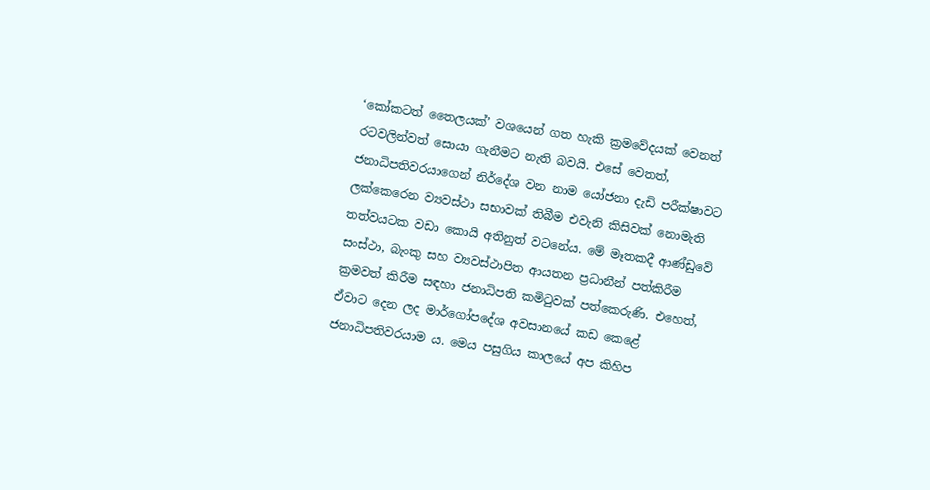‘කෝකටත් තෛලයක්’ වශයෙන් ගත හැකි ක්‍රමවේදයක් වෙනත් රටවලින්වත් සොයා ගැනීමට නැති බවයි. එසේ වෙතත්, ජනාධිපතිවරයාගෙන් නිර්දේශ වන නාම යෝජනා දැඩි පරීක්ෂාවට ලක්කෙරෙන ව්‍යවස්ථා සභාවක් තිබීම එවැනි කිසිවක් නොමැති තත්වයටක වඩා කොයි අතිනුත් වටනේය. මේ මෑතකදී ආණ්ඩුවේ සංස්ථා, බැංකු සහ ව්‍යවස්ථාපිත ආයතන ප්‍රධානීන් පත්කිරීම ක්‍රමවත් කිරීම සඳහා ජනාධිපති කමිටුවක් පත්කෙරුණි. එහෙත්, ඒවාට දෙන ලද මාර්ගෝපදේශ අවසානයේ කඩ කෙළේ ජනාධිපතිවරයාම ය. මෙය පසුගිය කාලයේ අප කිහිප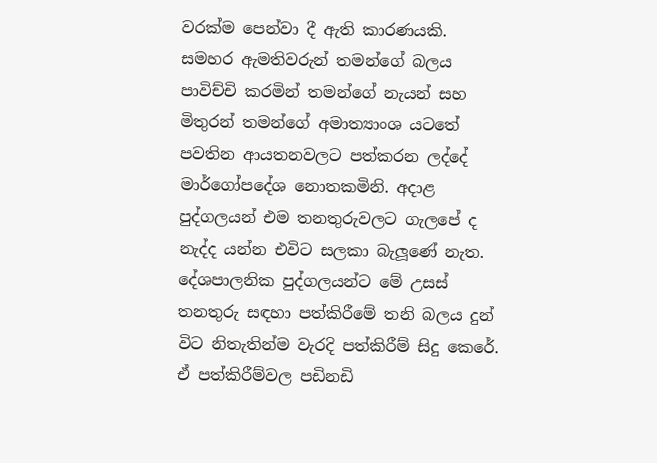වරක්ම පෙන්වා දී ඇති කාරණයකි. සමහර ඇමතිවරුන් තමන්ගේ බලය පාවිච්චි කරමින් තමන්ගේ නැයන් සහ මිතුරන් තමන්ගේ අමාත්‍යාංශ යටතේ පවතින ආයතනවලට පත්කරන ලද්දේ මාර්ගෝපදේශ නොතකමිනි. අදාළ පුද්ගලයන් එම තනතුරුවලට ගැලපේ ද නැද්ද යන්න එවිට සලකා බැලූණේ නැත. දේශපාලනික පුද්ගලයන්ට මේ උසස් තනතුරු සඳහා පත්කිරීමේ තනි බලය දුන් විට නිතැතින්ම වැරදි පත්කිරීම් සිදු කෙරේ. ඒ පත්කිරීම්වල පඩිනඩි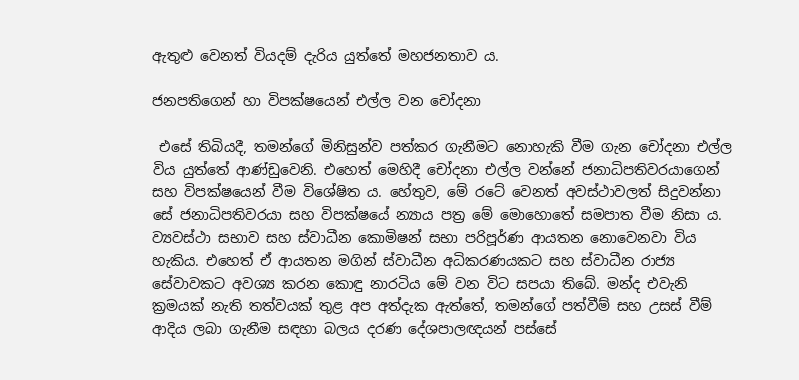ඇතුළු වෙනත් වියදම් දැරිය යුත්තේ මහජනතාව ය.

ජනපතිගෙන් හා විපක්ෂයෙන් එල්ල වන චෝදනා

 එසේ තිබියදී, තමන්ගේ මිනිසුන්ව පත්කර ගැනීමට නොහැකි වීම ගැන චෝදනා එල්ල විය යුත්තේ ආණ්ඩුවෙනි. එහෙත් මෙහිදී චෝදනා එල්ල වන්නේ ජනාධිපතිවරයාගෙන් සහ විපක්ෂයෙන් වීම විශේෂිත ය. හේතුව, මේ රටේ වෙනත් අවස්ථාවලත් සිදුවන්නා සේ ජනාධිපතිවරයා සහ විපක්ෂයේ න්‍යාය පත්‍ර මේ මොහොතේ සමපාත වීම නිසා ය. ව්‍යවස්ථා සභාව සහ ස්වාධීන කොමිෂන් සභා පරිපූර්ණ ආයතන නොවෙනවා විය හැකිය. එහෙත් ඒ ආයතන මගින් ස්වාධීන අධිකරණයකට සහ ස්වාධීන රාජ්‍ය සේවාවකට අවශ්‍ය කරන කොඳු නාරටිය මේ වන විට සපයා තිබේ. මන්ද එවැනි ක්‍රමයක් නැති තත්වයක් තුළ අප අත්දැක ඇත්තේ, තමන්ගේ පත්වීම් සහ උසස් වීම් ආදිය ලබා ගැනීම සඳහා බලය දරණ දේශපාලඥයන් පස්සේ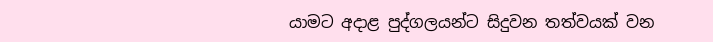යාමට අදාළ පුද්ගලයන්ට සිදුවන තත්වයක් වන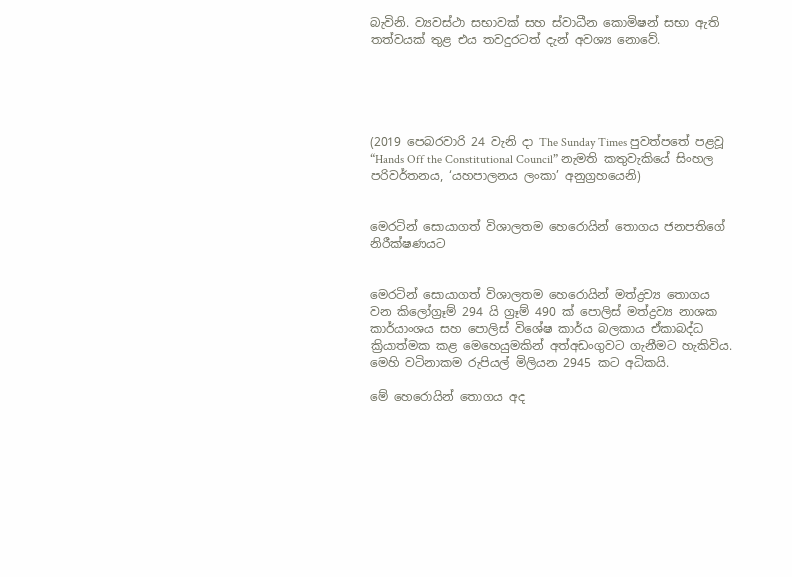බැවිනි. ව්‍යවස්ථා සභාවක් සහ ස්වාධීන කොමිෂන් සභා ඇති තත්වයක් තුළ එය තවදුරටත් දැන් අවශ්‍ය නොවේ.





(2019 පෙබරවාරි 24 වැනි දා The Sunday Times පුවත්පතේ පළවූ “Hands Off the Constitutional Council” නැමති කතුවැකියේ සිංහල පරිවර්තනය, ‘යහපාලනය ලංකා’ අනුග්‍රහයෙනි)


මෙරටින් සොයාගත් විශාලතම හෙරොයින් තොගය ජනපතිගේ නිරීක්ෂණයට


මෙරටින් සොයාගත් විශාලතම හෙරොයින් මත්ද්‍රව්‍ය තොගය වන කිලෝග්‍රෑම් 294 යි ග්‍රෑම් 490 ක් පොලිස් මත්ද්‍රව්‍ය නාශක කාර්යාංශය සහ පොලිස් විශේෂ කාර්ය බලකාය ඒකාබද්ධ ක්‍රියාත්මක කළ මෙහෙයුමකින් අත්අඩංගුවට ගැනීමට හැකිවිය. මෙහි වටිනාකම රුපියල් මිලියන 2945 කට අධිකයි.

මේ හෙරොයින් තොගය අද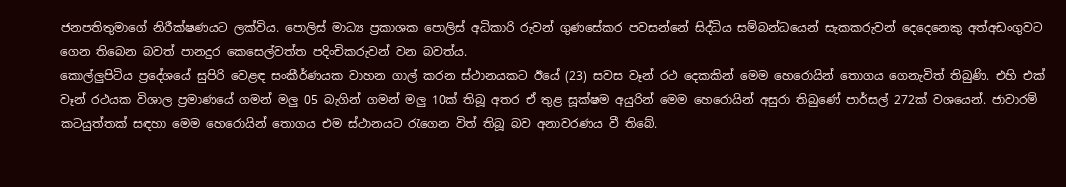ජනපතිතුමාගේ නිරීක්ෂණයට ලක්විය. පොලිස් මාධ්‍ය ප්‍රකාශක පොලිස් අධිකාරි රුවන් ගුණසේකර පවසන්නේ සිද්ධිය සම්බන්ධයෙන් සැකකරුවන් දෙදෙනෙකු අත්අඩංගුවට ගෙන තිබෙන බවත් පානදුර කෙසෙල්වත්ත පදිංචිකරුවන් වන බවත්ය.
කොල්ලුපිටිය ප්‍රදේශයේ සුපිරි වෙළඳ සංකීර්ණයක වාහන ගාල් කරන ස්ථානයකට ඊයේ (23) සවස වෑන් රථ දෙකකින් මෙම හෙරොයින් තොගය ගෙනැවිත් තිබුණි. එහි එක් වෑන් රථයක විශාල ප්‍රමාණයේ ගමන් මලු 05 බැගින් ගමන් මලු 10ක් තිබූ අතර ඒ තුළ සූක්ෂම අයුරින් මෙම හෙරොයින් අසුරා තිබුණේ පාර්සල් 272ක් වශයෙන්. ජාවාරම් කටයුත්තක් සඳහා මෙම හෙරොයින් තොගය එම ස්ථානයට රැගෙන විත් තිබූ බව අනාවරණය වී තිබේ.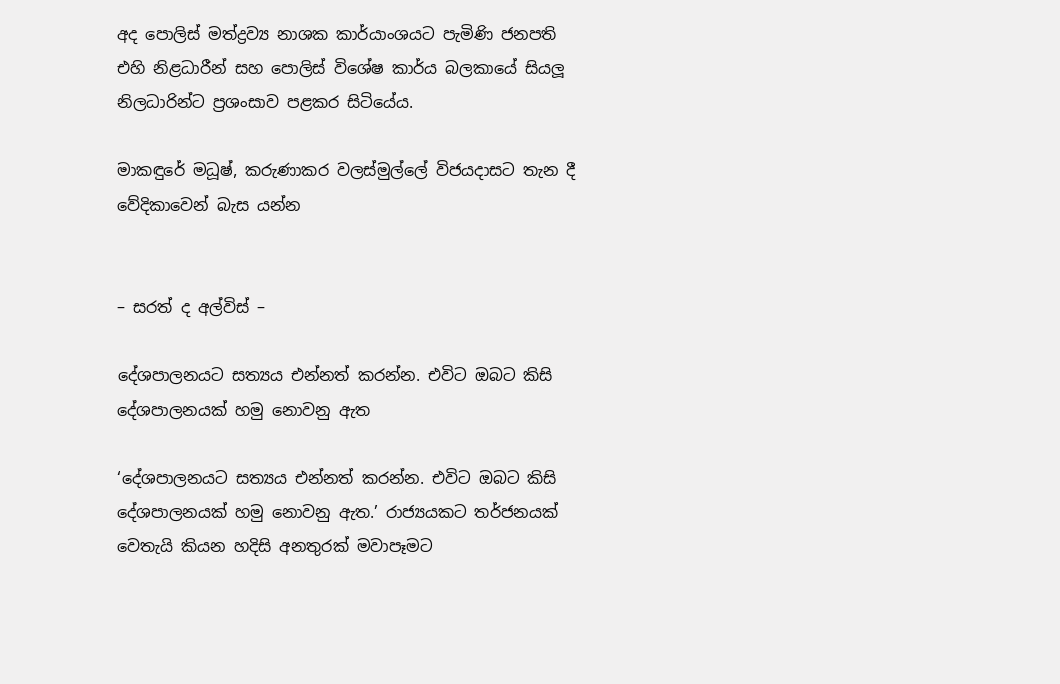අද පොලිස් මත්ද්‍රව්‍ය නාශක කාර්යාංශයට පැමිණි ජනපති එහි නිළධාරීන් සහ පොලිස් විශේෂ කාර්ය බලකායේ සියලූ නිලධාරින්ට ප්‍රශංසාව පළකර සිටියේය.

මාකඳුරේ මධූෂ්, කරුණාකර වලස්මුල්ලේ විජයදාසට තැන දී වේදිකාවෙන් බැස යන්න


– සරත් ද අල්විස් –

දේශපාලනයට සත්‍යය එන්නත් කරන්න. එවිට ඔබට කිසි දේශපාලනයක් හමු නොවනු ඇත

‘දේශපාලනයට සත්‍යය එන්නත් කරන්න. එවිට ඔබට කිසි දේශපාලනයක් හමු නොවනු ඇත.’ රාජ්‍යයකට තර්ජනයක් වෙතැයි කියන හදිසි අනතුරක් මවාපෑමට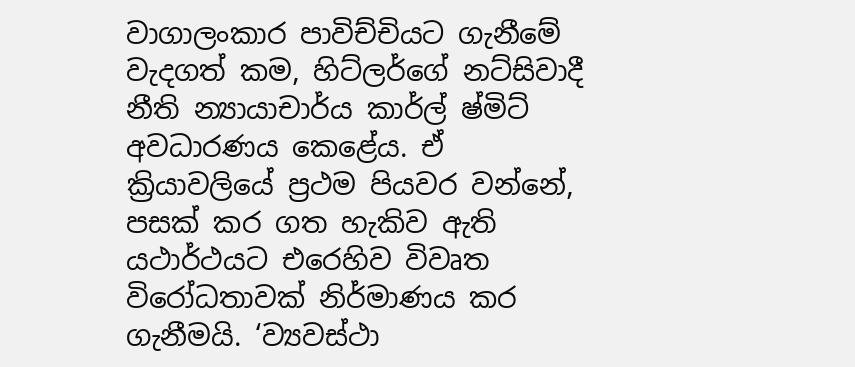වාගාලංකාර පාවිච්චියට ගැනීමේ වැදගත් කම, හිට්ලර්ගේ නට්සිවාදී නීති න්‍යායාචාර්ය කාර්ල් ෂ්මිට් අවධාරණය කෙළේය. ඒ ක්‍රියාවලියේ ප්‍රථම පියවර වන්නේ, පසක් කර ගත හැකිව ඇති යථාර්ථයට එරෙහිව විවෘත විරෝධතාවක් නිර්මාණය කර ගැනීමයි. ‘ව්‍යවස්ථා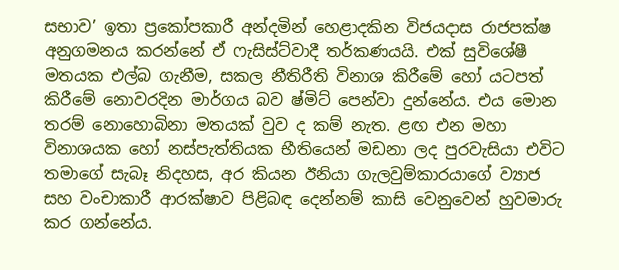සභාව’ ඉතා ප්‍රකෝපකාරී අන්දමින් හෙළාදකින විජයදාස රාජපක්ෂ අනුගමනය කරන්නේ ඒ ෆැසිස්ට්වාදී තර්කණයයි. එක් සුවිශේෂී මතයක එල්බ ගැනීම, සකල නීතිරීති විනාශ කිරීමේ හෝ යටපත් කිරීමේ නොවරදින මාර්ගය බව ෂ්මිට් පෙන්වා දුන්නේය. එය මොන තරම් නොහොබිනා මතයක් වුව ද කම් නැත. ළඟ එන මහා විනාශයක හෝ නස්පැත්තියක භීතියෙන් මඩනා ලද පුරවැසියා එවිට තමාගේ සැබෑ නිදහස, අර කියන ඊනියා ගැලවුම්කාරයාගේ ව්‍යාජ සහ වංචාකාරී ආරක්ෂාව පිළිබඳ දෙන්නම් කාසි වෙනුවෙන් හුවමාරු කර ගන්නේය.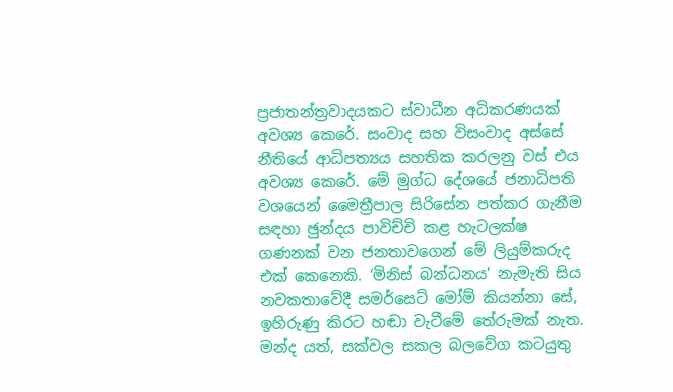ප්‍රජාතන්ත්‍රවාදයකට ස්වාධීන අධිකරණයක් අවශ්‍ය කෙරේ. සංවාද සහ විසංවාද අස්සේ නීතියේ ආධිපත්‍යය සහතික කරලනු වස් එය අවශ්‍ය කෙරේ. මේ මුග්ධ දේශයේ ජනාධිපති වශයෙන් මෛත්‍රීපාල සිරිසේන පත්කර ගැනීම සඳහා ඡුන්දය පාවිච්චි කළ හැටලක්ෂ ගණනක් වන ජනතාවගෙන් මේ ලියුම්කරුද එක් කෙනෙකි. ‘මිනිස් බන්ධනය’ නැමැති සිය නවකතාවේදී සමර්සෙට් මෝම් කියන්නා සේ, ඉහිරුණු කිරට හඬා වැටීමේ තේරුමක් නැත. මන්ද යත්, සක්වල සකල බලවේග කටයුතු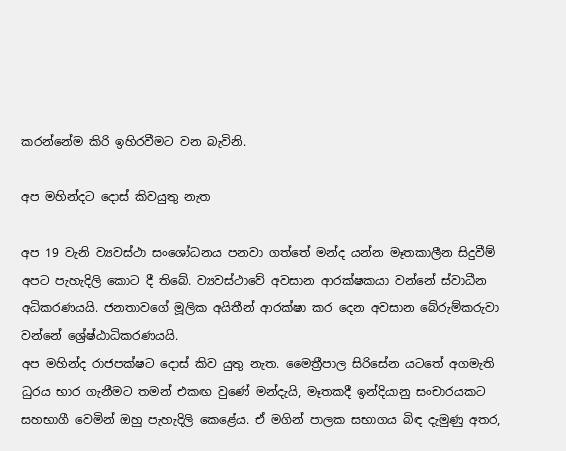කරන්නේම කිරි ඉහිරවීමට වන බැවිනි.

අප මහින්දට දොස් කිවයුතු නැත

අප 19 වැනි ව්‍යවස්ථා සංශෝධනය පනවා ගත්තේ මන්ද යන්න මෑතකාලීන සිදුවීම් අපට පැහැදිලි කොට දී තිබේ. ව්‍යවස්ථාවේ අවසාන ආරක්ෂකයා වන්නේ ස්වාධීන අධිකරණයයි. ජනතාවගේ මූලික අයිතීන් ආරක්ෂා කර දෙන අවසාන බේරුම්කරුවා වන්නේ ශ්‍රේෂ්ඨාධිකරණයයි.
අප මහින්ද රාජපක්ෂට දොස් කිව යුතු නැත. මෛත්‍රීපාල සිරිසේන යටතේ අගමැති ධුරය භාර ගැනීමට තමන් එකඟ වුණේ මන්දැයි, මෑතකදී ඉන්දියානු සංචාරයකට සහභාගී වෙමින් ඔහු පැහැදිලි කෙළේය. ඒ මගින් පාලක සභාගය බිඳ දැමුණු අතර,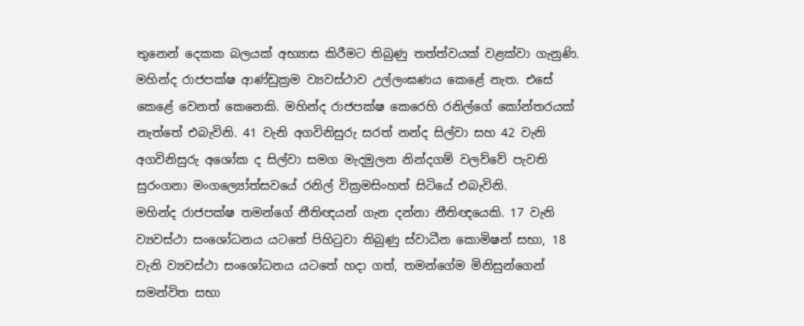තුනෙන් දෙකක බලයක් අභ්‍යාස කිරීමට තිබුණු තත්ත්වයක් වළක්වා ගැනුණි.
මහින්ද රාජපක්ෂ ආණ්ඩුක්‍රම ව්‍යවස්ථාව උල්ලංඝණය කෙළේ නැත. එසේ කෙළේ වෙනත් කෙනෙකි. මහින්ද රාජපක්ෂ කෙරෙහි රනිල්ගේ කෝන්තරයක් නැත්තේ එබැවිනි. 41 වැනි අගවිනිසුරු සරත් නන්ද සිල්වා සහ 42 වැනි අගවිනිසුරු අශෝක ද සිල්වා සමග මැදමුලන නින්දගම් වලව්වේ පැවති සුරංගනා මංගල්‍යෝත්සවයේ රනිල් වික්‍රමසිංහත් සිටියේ එබැවිනි.
මහින්ද රාජපක්ෂ තමන්ගේ නීතිඥයන් ගැන දන්නා නීතිඥයෙකි. 17 වැනි ව්‍යවස්ථා සංශෝධනය යටතේ පිහිටුවා තිබුණු ස්වාධීන කොමිෂන් සභා, 18 වැනි ව්‍යවස්ථා සංශෝධනය යටතේ හදා ගත්, තමන්ගේම මිනිසුන්ගෙන් සමන්විත සභා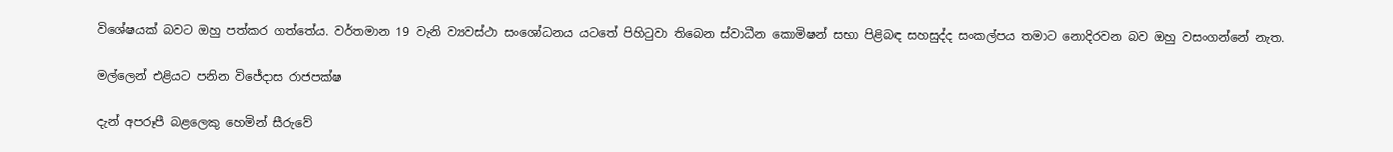විශේෂයක් බවට ඔහු පත්කර ගත්තේය. වර්තමාන 19 වැනි ව්‍යවස්ථා සංශෝධනය යටතේ පිහිටුවා තිබෙන ස්වාධීන කොමිෂන් සභා පිළිබඳ සහසුද්ද සංකල්පය තමාට නොදිරවන බව ඔහු වසංගන්නේ නැත.

මල්ලෙන් එළියට පනින විජේදාස රාජපක්ෂ

දැන් අපරූපී බළලෙකු හෙමින් සීරුවේ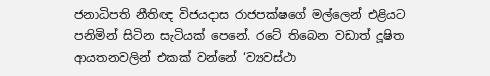ජනාධිපති නීතිඥ විජයදාස රාජපක්ෂගේ මල්ලෙන් එළියට පනිමින් සිටින සැටියක් පෙනේ. රටේ තිබෙන වඩාත් දූෂිත ආයතනවලින් එකක් වන්නේ ‘ව්‍යවස්ථා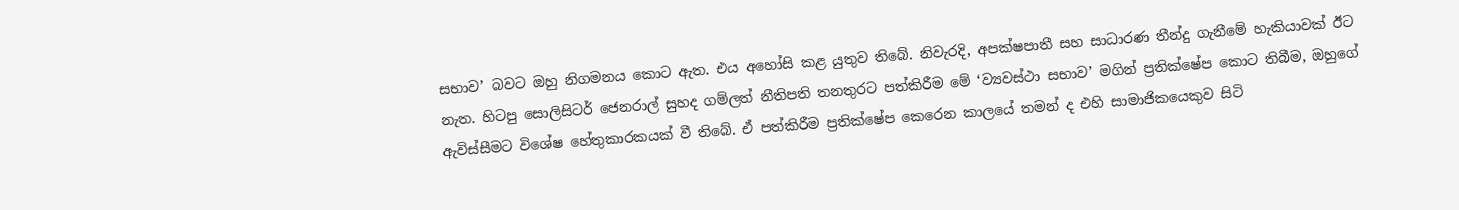සභාව’ බවට ඔහු නිගමනය කොට ඇත. එය අහෝසි කළ යුතුව තිබේ. නිවැරදි, අපක්ෂපාතී සහ සාධාරණ තීන්දු ගැනීමේ හැකියාවක් ඊට නැත. හිටපු සොලිසිටර් ජෙනරාල් සුහද ගම්ලත් නීතිපති තනතුරට පත්කිරීම මේ ‘ව්‍යවස්ථා සභාව’ මගින් ප්‍රතික්ෂේප කොට තිබීම, ඔහුගේ ඇවිස්සීමට විශේෂ හේතුකාරකයක් වී තිබේ. ඒ පත්කිරීම ප්‍රතික්ෂේප කෙරෙන කාලයේ තමන් ද එහි සාමාජිකයෙකුව සිටි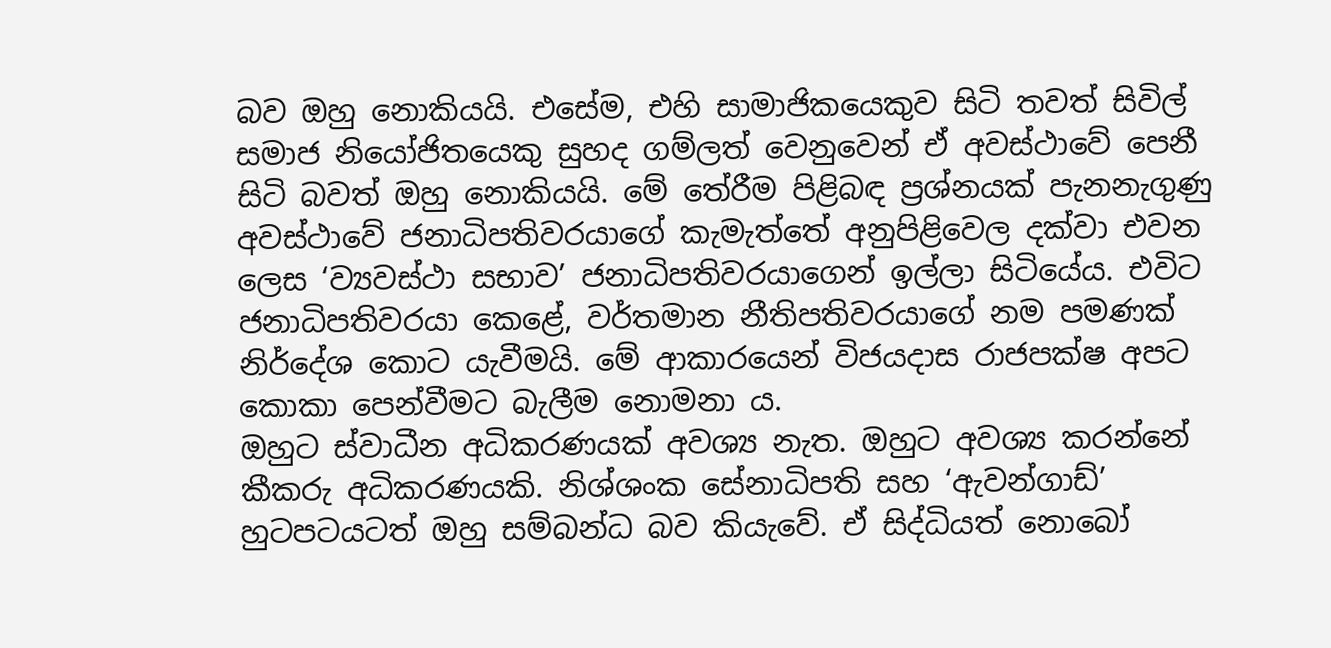බව ඔහු නොකියයි. එසේම, එහි සාමාජිකයෙකුව සිටි තවත් සිවිල් සමාජ නියෝජිතයෙකු සුහද ගම්ලත් වෙනුවෙන් ඒ අවස්ථාවේ පෙනී සිටි බවත් ඔහු නොකියයි. මේ තේරීම පිළිබඳ ප්‍රශ්නයක් පැනනැගුණු අවස්ථාවේ ජනාධිපතිවරයාගේ කැමැත්තේ අනුපිළිවෙල දක්වා එවන ලෙස ‘ව්‍යවස්ථා සභාව’ ජනාධිපතිවරයාගෙන් ඉල්ලා සිටියේය. එවිට ජනාධිපතිවරයා කෙළේ, වර්තමාන නීතිපතිවරයාගේ නම පමණක් නිර්දේශ කොට යැවීමයි. මේ ආකාරයෙන් විජයදාස රාජපක්ෂ අපට කොකා පෙන්වීමට බැලීම නොමනා ය.
ඔහුට ස්වාධීන අධිකරණයක් අවශ්‍ය නැත. ඔහුට අවශ්‍ය කරන්නේ කීකරු අධිකරණයකි. නිශ්ශංක සේනාධිපති සහ ‘ඇවන්ගාඩ්’ හුටපටයටත් ඔහු සම්බන්ධ බව කියැවේ. ඒ සිද්ධියත් නොබෝ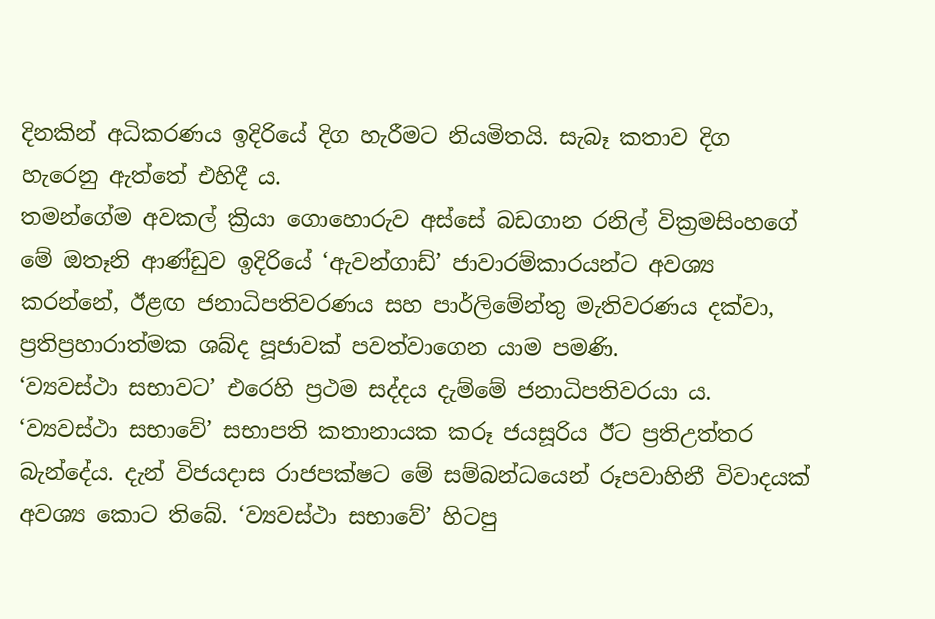දිනකින් අධිකරණය ඉදිරියේ දිග හැරීමට නියමිතයි. සැබෑ කතාව දිග හැරෙනු ඇත්තේ එහිදී ය.
තමන්ගේම අවකල් ක්‍රියා ගොහොරුව අස්සේ බඩගාන රනිල් වික්‍රමසිංහගේ මේ ඔතෑනි ආණ්ඩුව ඉදිරියේ ‘ඇවන්ගාඩ්’ ජාවාරම්කාරයන්ට අවශ්‍ය කරන්නේ, ඊළඟ ජනාධිපතිවරණය සහ පාර්ලිමේන්තු මැතිවරණය දක්වා, ප්‍රතිප්‍රහාරාත්මක ශබ්ද පූජාවක් පවත්වාගෙන යාම පමණි.
‘ව්‍යවස්ථා සභාවට’ එරෙහි ප්‍රථම සද්දය දැම්මේ ජනාධිපතිවරයා ය. ‘ව්‍යවස්ථා සභාවේ’ සභාපති කතානායක කරූ ජයසූරිය ඊට ප්‍රතිඋත්තර බැන්දේය. දැන් විජයදාස රාජපක්ෂට මේ සම්බන්ධයෙන් රූපවාහිනී විවාදයක් අවශ්‍ය කොට තිබේ. ‘ව්‍යවස්ථා සභාවේ’ හිටපු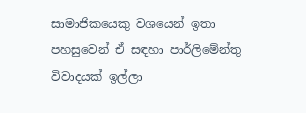සාමාජිකයෙකු වශයෙන් ඉතා පහසුවෙන් ඒ සඳහා පාර්ලිමේන්තු විවාදයක් ඉල්ලා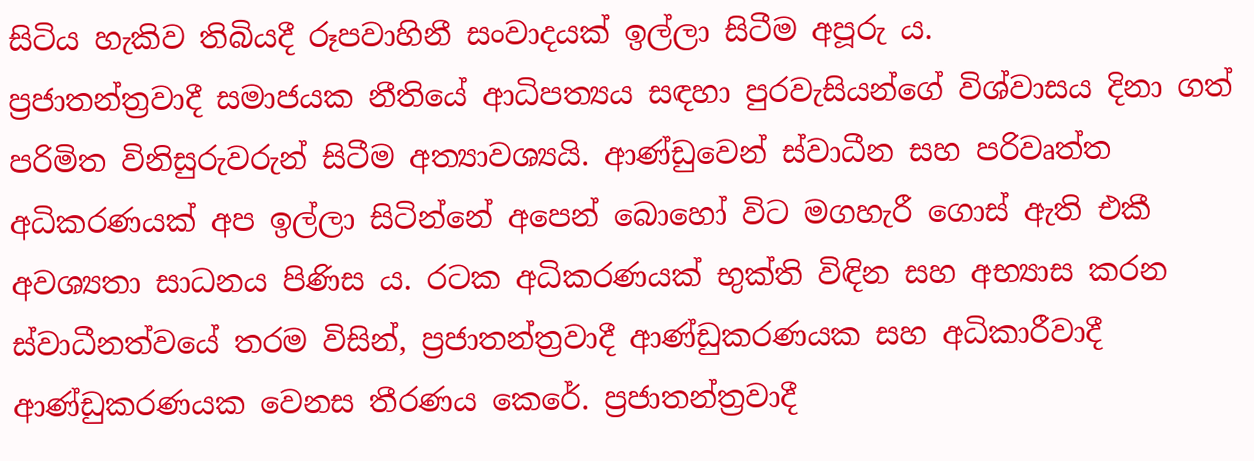සිටිය හැකිව තිබියදී රූපවාහිනී සංවාදයක් ඉල්ලා සිටීම අපූරු ය.
ප්‍රජාතන්ත්‍රවාදී සමාජයක නීතියේ ආධිපත්‍යය සඳහා පුරවැසියන්ගේ විශ්වාසය දිනා ගත් පරිමිත විනිසුරුවරුන් සිටීම අත්‍යාවශ්‍යයි. ආණ්ඩුවෙන් ස්වාධීන සහ පරිවෘත්ත අධිකරණයක් අප ඉල්ලා සිටින්නේ අපෙන් බොහෝ විට මගහැරී ගොස් ඇති එකී අවශ්‍යතා සාධනය පිණිස ය. රටක අධිකරණයක් භුක්ති විඳින සහ අභ්‍යාස කරන ස්වාධීනත්වයේ තරම විසින්, ප්‍රජාතන්ත්‍රවාදී ආණ්ඩුකරණයක සහ අධිකාරීවාදී ආණ්ඩුකරණයක වෙනස තීරණය කෙරේ. ප්‍රජාතන්ත්‍රවාදී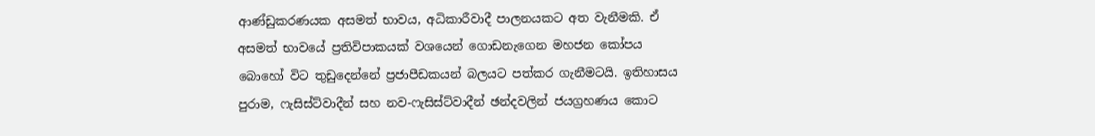ආණ්ඩුකරණයක අසමත් භාවය, අධිකාරීවාදී පාලනයකට අත වැනීමකි. ඒ අසමත් භාවයේ ප්‍රතිවිපාකයක් වශයෙන් ගොඩනැගෙන මහජන කෝපය බොහෝ විට තුඩුදෙන්නේ ප්‍රජාපීඩකයන් බලයට පත්කර ගැනීමටයි. ඉතිහාසය පුරාම, ෆැසිස්ට්වාදීන් සහ නව-ෆැසිස්ට්වාදීන් ඡන්දවලින් ජයග්‍රහණය කොට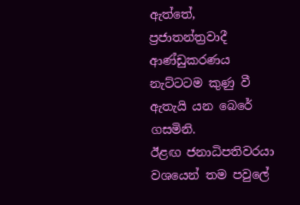ඇත්තේ, ප්‍රජාතන්ත්‍රවාදී ආණ්ඩුකරණය නැට්ටටම කුණු වී ඇතැයි යන බෙරේ ගසමිනි.
ඊළඟ ජනාධිපතිවරයා වශයෙන් තම පවුලේ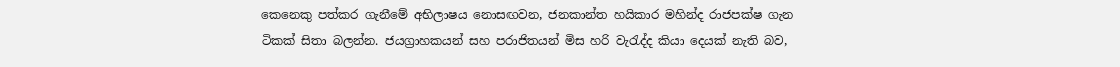කෙනෙකු පත්කර ගැනීමේ අභිලාෂය නොසඟවන, ජනකාන්ත හයිකාර මහින්ද රාජපක්ෂ ගැන ටිකක් සිතා බලන්න. ජයග්‍රාහකයන් සහ පරාජිතයන් මිස හරි වැරැද්ද කියා දෙයක් නැති බව,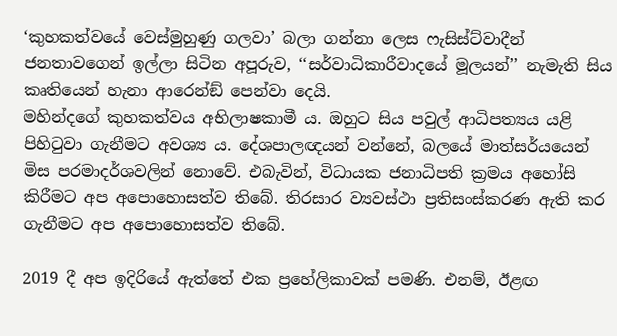‘කුහකත්වයේ වෙස්මුහුණු ගලවා’ බලා ගන්නා ලෙස ෆැසිස්ට්වාදීන් ජනතාවගෙන් ඉල්ලා සිටින අපූරුව, ‘‘සර්වාධිකාරීවාදයේ මූලයන්’’ නැමැති සිය කෘතියෙන් හැනා ආරෙන්ඞ් පෙන්වා දෙයි.
මහින්දගේ කුහකත්වය අභිලාෂකාමී ය. ඔහුට සිය පවුල් ආධිපත්‍යය යළි පිහිටුවා ගැනීමට අවශ්‍ය ය. දේශපාලඥයන් වන්නේ, බලයේ මාත්සර්යයෙන් මිස පරමාදර්ශවලින් නොවේ. එබැවින්, විධායක ජනාධිපති ක්‍රමය අහෝසි කිරීමට අප අපොහොසත්ව තිබේ. තිරසාර ව්‍යවස්ථා ප්‍රතිසංස්කරණ ඇති කර ගැනීමට අප අපොහොසත්ව තිබේ.

2019 දී අප ඉදිරියේ ඇත්තේ එක ප්‍රහේලිකාවක් පමණි. එනම්, ඊළඟ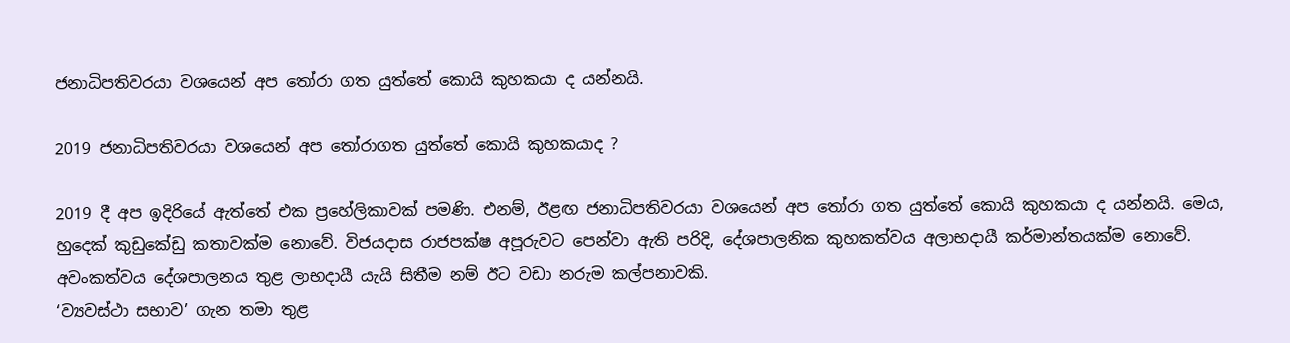ජනාධිපතිවරයා වශයෙන් අප තෝරා ගත යුත්තේ කොයි කුහකයා ද යන්නයි.

2019 ජනාධිපතිවරයා වශයෙන් අප තෝරාගත යුත්තේ කොයි කුහකයාද ?

2019 දී අප ඉදිරියේ ඇත්තේ එක ප්‍රහේලිකාවක් පමණි. එනම්, ඊළඟ ජනාධිපතිවරයා වශයෙන් අප තෝරා ගත යුත්තේ කොයි කුහකයා ද යන්නයි. මෙය, හුදෙක් කුඩුකේඩු කතාවක්ම නොවේ. විජයදාස රාජපක්ෂ අපූරුවට පෙන්වා ඇති පරිදි, දේශපාලනික කුහකත්වය අලාභදායී කර්මාන්තයක්ම නොවේ. අවංකත්වය දේශපාලනය තුළ ලාභදායී යැයි සිතීම නම් ඊට වඩා නරුම කල්පනාවකි.
‘ව්‍යවස්ථා සභාව’ ගැන තමා තුළ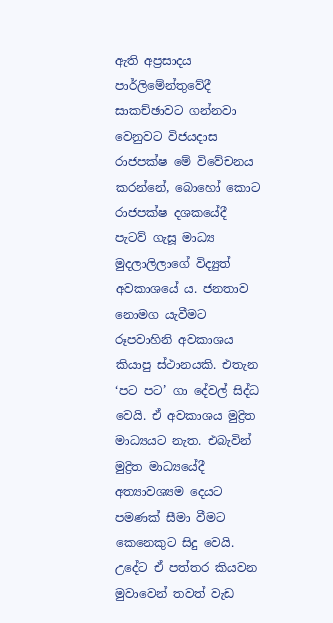ඇති අප්‍රසාදය පාර්ලිමේන්තුවේදී සාකච්ඡාවට ගන්නවා වෙනුවට විජයදාස රාජපක්ෂ මේ විවේචනය කරන්නේ, බොහෝ කොට රාජපක්ෂ දශකයේදී පැටව් ගැසූ මාධ්‍ය මුදලාලිලාගේ විද්‍යුත් අවකාශයේ ය. ජනතාව නොමග යැවීමට රූපවාහිනි අවකාශය කියාපු ස්ථානයකි. එතැන ‘පට පට’ ගා දේවල් සිද්ධ වෙයි. ඒ අවකාශය මුද්‍රිත මාධ්‍යයට නැත. එබැවින් මුද්‍රිත මාධ්‍යයේදී අත්‍යාවශ්‍යම දෙයට පමණක් සීමා වීමට කෙනෙකුට සිදු වෙයි. උදේට ඒ පත්තර කියවන මුවාවෙන් තවත් වැඩ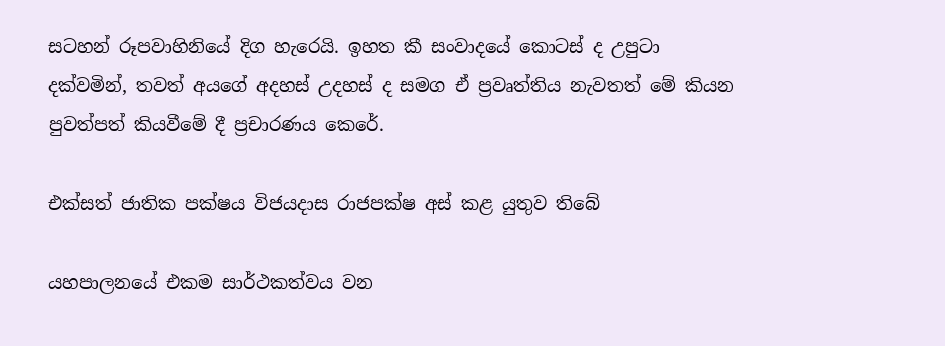සටහන් රූපවාහිනියේ දිග හැරෙයි. ඉහත කී සංවාදයේ කොටස් ද උපුටා දක්වමින්, තවත් අයගේ අදහස් උදහස් ද සමග ඒ ප්‍රවෘත්තිය නැවතත් මේ කියන පුවත්පත් කියවීමේ දී ප්‍රචාරණය කෙරේ.

එක්සත් ජාතික පක්ෂය විජයදාස රාජපක්ෂ අස් කළ යුතුව තිබේ

යහපාලනයේ එකම සාර්ථකත්වය වන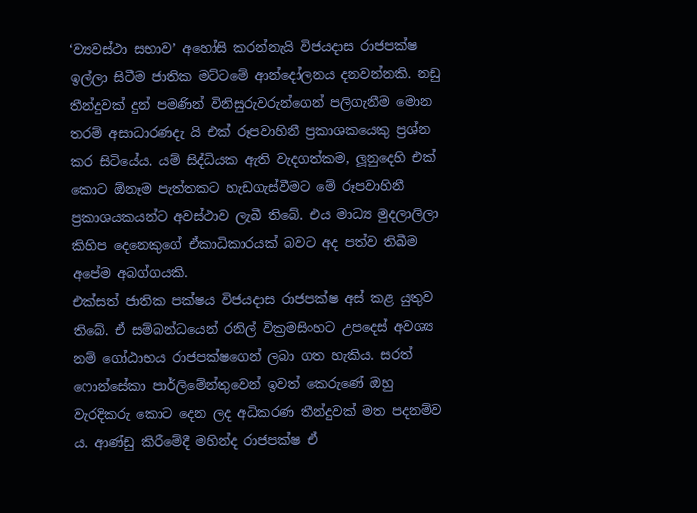‘ව්‍යවස්ථා සභාව’ අහෝසි කරන්නැයි විජයදාස රාජපක්ෂ ඉල්ලා සිටීම ජාතික මට්ටමේ ආන්දෝලනය දනවන්නකි. නඩු තීන්දුවක් දුන් පමණින් විනිසුරුවරුන්ගෙන් පලිගැනීම මොන තරම් අසාධාරණදැ යි එක් රූපවාහිනී ප්‍රකාශකයෙකු ප්‍රශ්න කර සිටියේය. යම් සිද්ධියක ඇති වැදගත්කම, ලූනුදෙහි එක් කොට ඕනෑම පැත්තකට හැඩගැස්වීමට මේ රූපවාහිනී ප්‍රකාශයකයන්ට අවස්ථාව ලැබී තිබේ. එය මාධ්‍ය මුදලාලිලා කිහිප දෙනෙකුගේ ඒකාධිකාරයක් බවට අද පත්ව තිබීම අපේම අබග්ගයකි.
එක්සත් ජාතික පක්ෂය විජයදාස රාජපක්ෂ අස් කළ යුතුව තිබේ. ඒ සම්බන්ධයෙන් රනිල් වික්‍රමසිංහට උපදෙස් අවශ්‍ය නම් ගෝඨාභය රාජපක්ෂගෙන් ලබා ගත හැකිය. සරත් ෆොන්සේකා පාර්ලිමේන්තුවෙන් ඉවත් කෙරුණේ ඔහු වැරදිකරු කොට දෙන ලද අධිකරණ තීන්දුවක් මත පදනම්ව ය. ආණ්ඩු කිරීමේදී මහින්ද රාජපක්ෂ ඒ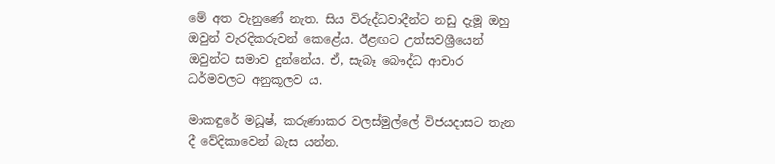මේ අත වැනුණේ නැත. සිය විරුද්ධවාදීන්ට නඩු දැමූ ඔහු ඔවුන් වැරදිකරුවන් කෙළේය. ඊළඟට උත්සවශ්‍රීයෙන් ඔවුන්ට සමාව දුන්නේය. ඒ, සැබෑ බෞද්ධ ආචාර ධර්මවලට අනුකූලව ය.

මාකඳුරේ මධූෂ්, කරුණාකර වලස්මුල්ලේ විජයදාසට තැන දී වේදිකාවෙන් බැස යන්න.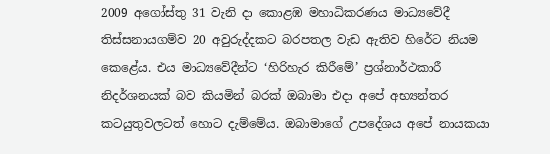2009 අගෝස්තු 31 වැනි දා කොළඹ මහාධිකරණය මාධ්‍යවේදී තිස්සනායගම්ව 20 අවුරුද්දකට බරපතල වැඩ ඇතිව හිරේට නියම කෙළේය. එය මාධ්‍යවේදීන්ට ‘හිරිහැර කිරීමේ’ ප්‍රශ්නාර්ථකාරී නිදර්ශනයක් බව කියමින් බරක් ඔබාමා එදා අපේ අභ්‍යන්තර කටයුතුවලටත් හොට දැම්මේය. ඔබාමාගේ උපදේශය අපේ නායකයා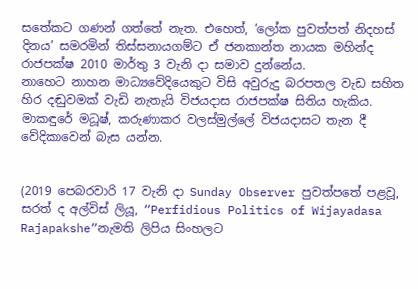සතේකට ගණන් ගත්තේ නැත. එහෙත්, ‘ලෝක පුවත්පත් නිදහස් දිනය’ සමරමින් තිස්සනායගම්ට ඒ ජනකාන්ත නායක මහින්ද රාජපක්ෂ 2010 මාර්තු 3 වැනි දා සමාව දුන්නේය.
නාහෙට නාහන මාධ්‍යවේදියෙකුට විසි අවුරුදු බරපතල වැඩ සහිත හිර දඬුවමක් වැඩි නැතැයි විජයදාස රාජපක්ෂ සිතිය හැකිය. මාකඳුරේ මධූෂ්, කරුණාකර වලස්මුල්ලේ විජයදාසට තැන දී වේදිකාවෙන් බැස යන්න.


(2019 පෙබරවාරි 17 වැනි දා Sunday Observer පුවත්පතේ පළවූ, සරත් ද අල්විස් ලියූ, “Perfidious Politics of Wijayadasa Rajapakshe”නැමති ලිපිය සිංහලට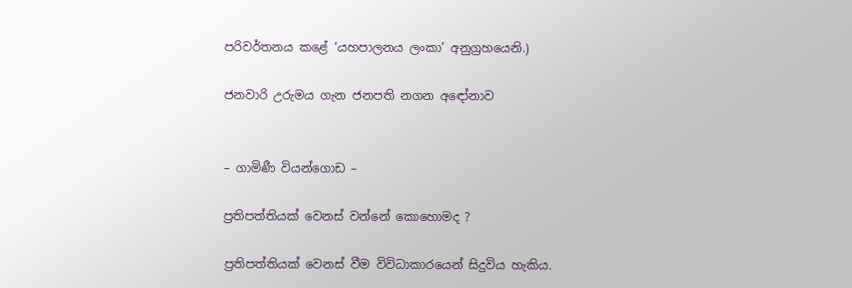පරිවර්තනය කළේ ‘යහපාලනය ලංකා’ අනුග්‍රහයෙනි.)

ජනවාරි උරුමය ගැන ජනපති නගන අඳෝනාව


– ගාමිණී වියන්ගොඩ –

ප්‍රතිපත්තියක් වෙනස් වන්නේ කොහොමද ?

ප්‍රතිපත්තියක් වෙනස් වීම විවිධාකාරයෙන් සිදුවිය හැකිය.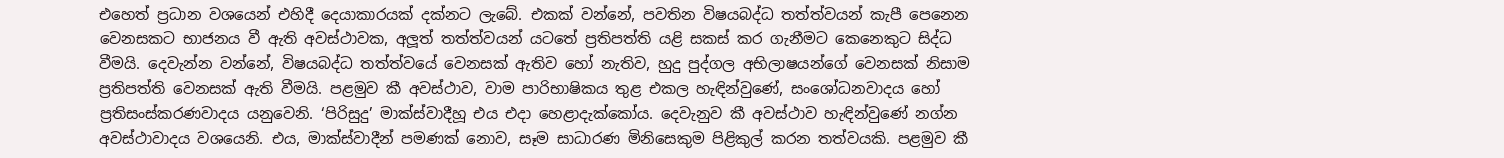එහෙත් ප්‍රධාන වශයෙන් එහිදී දෙයාකාරයක් දක්නට ලැබේ. එකක් වන්නේ, පවතින විෂයබද්ධ තත්ත්වයන් කැපී පෙනෙන වෙනසකට භාජනය වී ඇති අවස්ථාවක, අලූත් තත්ත්වයන් යටතේ ප්‍රතිපත්ති යළි සකස් කර ගැනීමට කෙනෙකුට සිද්ධ වීමයි. දෙවැන්න වන්නේ, විෂයබද්ධ තත්ත්වයේ වෙනසක් ඇතිව හෝ නැතිව, හුදු පුද්ගල අභිලාෂයන්ගේ වෙනසක් නිසාම ප්‍රතිපත්ති වෙනසක් ඇති වීමයි. පළමුව කී අවස්ථාව, වාම පාරිභාෂිකය තුළ එකල හැඳින්වුණේ, සංශෝධනවාදය හෝ ප්‍රතිසංස්කරණවාදය යනුවෙනි. ‘පිරිසුදු’ මාක්ස්වාදීහූ එය එදා හෙළාදැක්කෝය. දෙවැනුව කී අවස්ථාව හැඳින්වුණේ නග්න අවස්ථාවාදය වශයෙනි. එය, මාක්ස්වාදීන් පමණක් නොව, සෑම සාධාරණ මිනිසෙකුම පිළිකුල් කරන තත්වයකි. පළමුව කී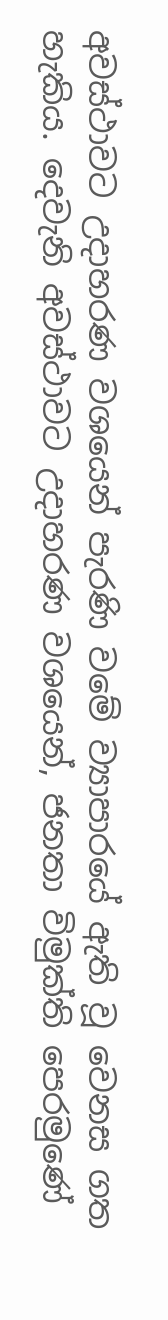අවස්ථාවට උදාහරණ වශයෙන් පැරණි වමේ ව්‍යාපාරයේ ඇති වූ වෙනස ගත හැකිය. දෙවැනි අවස්ථාවට උදාහරණ වශයෙන්, ජනතා විමුක්ති පෙරමුණේ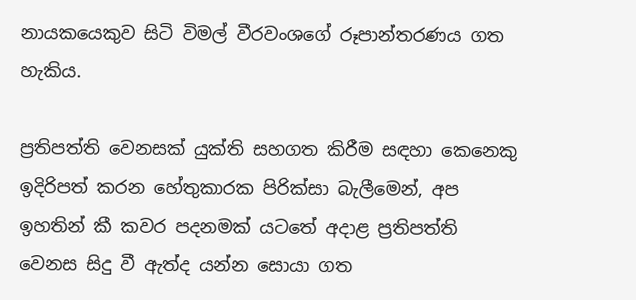නායකයෙකුව සිටි විමල් වීරවංශගේ රූපාන්තරණය ගත හැකිය.

ප්‍රතිපත්ති වෙනසක් යුක්ති සහගත කිරීම සඳහා කෙනෙකු ඉදිරිපත් කරන හේතුකාරක පිරික්සා බැලීමෙන්, අප ඉහතින් කී කවර පදනමක් යටතේ අදාළ ප්‍රතිපත්ති වෙනස සිදු වී ඇත්ද යන්න සොයා ගත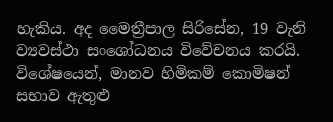හැකිය. අද මෛත්‍රීපාල සිරිසේන, 19 වැනි ව්‍යවස්ථා සංශෝධනය විවේචනය කරයි. විශේෂයෙන්, මානව හිමිකම් කොමිෂන් සභාව ඇතුළු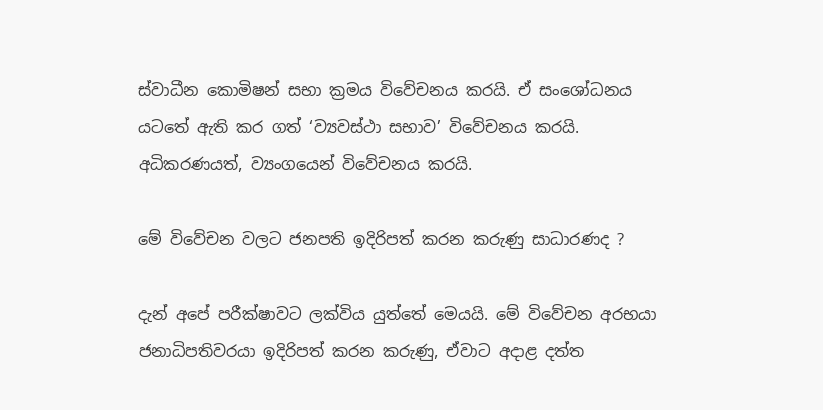ස්වාධීන කොමිෂන් සභා ක්‍රමය විවේචනය කරයි. ඒ සංශෝධනය යටතේ ඇති කර ගත් ‘ව්‍යවස්ථා සභාව’ විවේචනය කරයි. අධිකරණයත්, ව්‍යංගයෙන් විවේචනය කරයි.

මේ විවේචන වලට ජනපති ඉදිරිපත් කරන කරුණු සාධාරණද ?

දැන් අපේ පරීක්ෂාවට ලක්විය යුත්තේ මෙයයි. මේ විවේචන අරභයා ජනාධිපතිවරයා ඉදිරිපත් කරන කරුණු, ඒවාට අදාළ දත්ත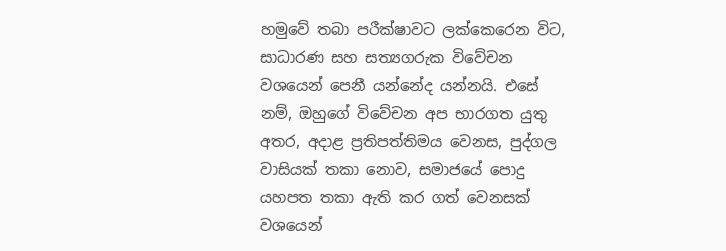හමුවේ තබා පරීක්ෂාවට ලක්කෙරෙන විට, සාධාරණ සහ සත්‍යගරුක විවේචන වශයෙන් පෙනී යන්නේද යන්නයි. එසේ නම්, ඔහුගේ විවේචන අප භාරගත යුතු අතර, අදාළ ප්‍රතිපත්තිමය වෙනස, පුද්ගල වාසියක් තකා නොව, සමාජයේ පොදු යහපත තකා ඇති කර ගත් වෙනසක් වශයෙන්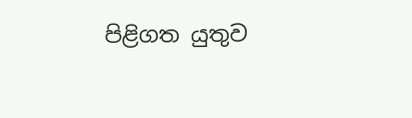පිළිගත යුතුව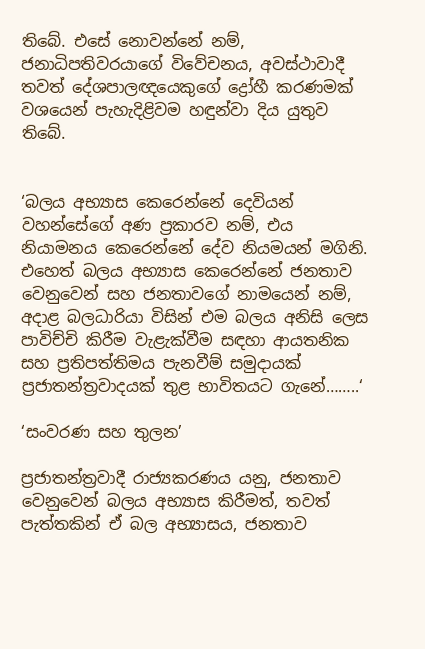තිබේ. එසේ නොවන්නේ නම්, ජනාධිපතිවරයාගේ විවේචනය, අවස්ථාවාදී තවත් දේශපාලඥයෙකුගේ ද්‍රෝහී කරණමක් වශයෙන් පැහැදිළිවම හඳුන්වා දිය යුතුව තිබේ.


‘බලය අභ්‍යාස කෙරෙන්නේ දෙවියන් වහන්සේගේ අණ ප්‍රකාරව නම්, එය නියාමනය කෙරෙන්නේ දේව නියමයන් මගිනි. එහෙත් බලය අභ්‍යාස කෙරෙන්නේ ජනතාව වෙනුවෙන් සහ ජනතාවගේ නාමයෙන් නම්, අදාළ බලධාරියා විසින් එම බලය අනිසි ලෙස පාවිච්චි කිරීම වැළැක්වීම සඳහා ආයතනික සහ ප්‍රතිපත්තිමය පැනවීම් සමුදායක් ප්‍රජාතන්ත්‍රවාදයක් තුළ භාවිතයට ගැනේ……..‘

‘සංවරණ සහ තුලන’

ප්‍රජාතන්ත්‍රවාදී රාජ්‍යකරණය යනු, ජනතාව වෙනුවෙන් බලය අභ්‍යාස කිරීමත්, තවත් පැත්තකින් ඒ බල අභ්‍යාසය, ජනතාව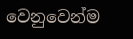වෙනුවෙන්ම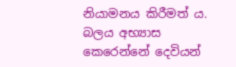නියාමනය කිරීමත් ය. බලය අභ්‍යාස කෙරෙන්නේ දෙවියන්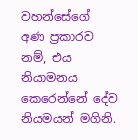වහන්සේගේ අණ ප්‍රකාරව නම්, එය නියාමනය කෙරෙන්නේ දේව නියමයන් මගිනි.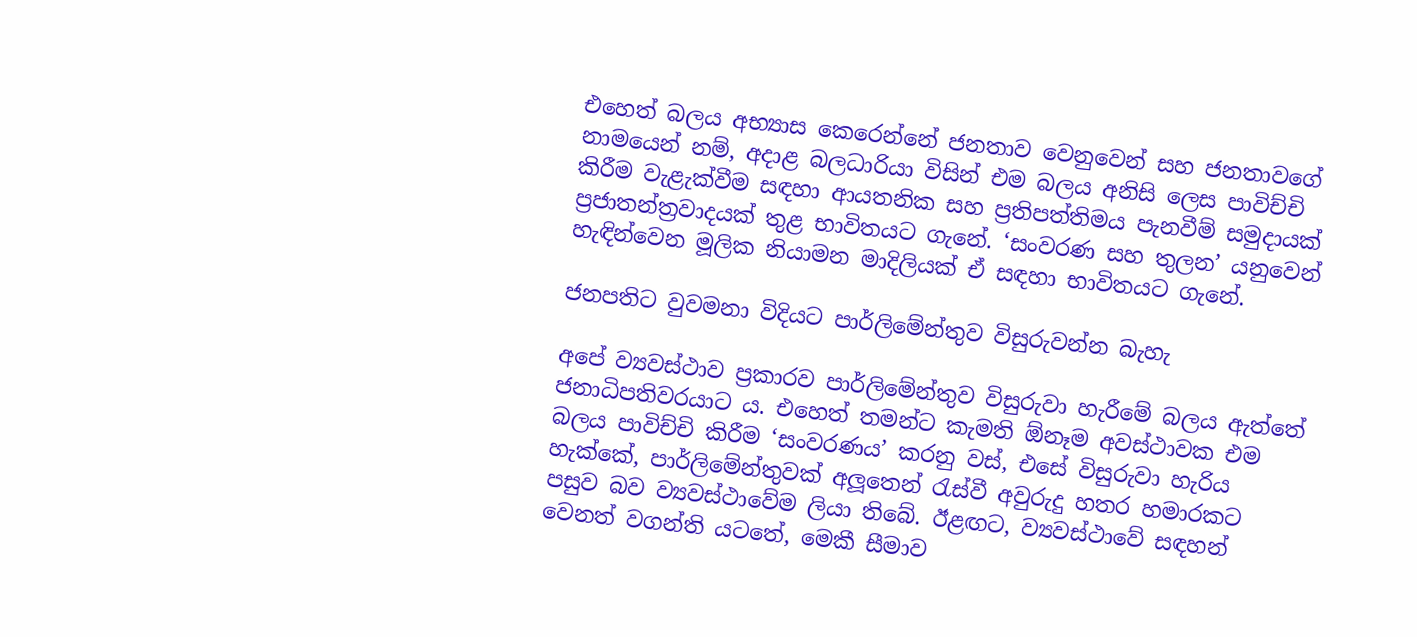එහෙත් බලය අභ්‍යාස කෙරෙන්නේ ජනතාව වෙනුවෙන් සහ ජනතාවගේ නාමයෙන් නම්, අදාළ බලධාරියා විසින් එම බලය අනිසි ලෙස පාවිච්චි කිරීම වැළැක්වීම සඳහා ආයතනික සහ ප්‍රතිපත්තිමය පැනවීම් සමුදායක් ප්‍රජාතන්ත්‍රවාදයක් තුළ භාවිතයට ගැනේ. ‘සංවරණ සහ තුලන’ යනුවෙන් හැඳින්වෙන මූලික නියාමන මාදිලියක් ඒ සඳහා භාවිතයට ගැනේ.

ජනපතිට වුවමනා විදියට පාර්ලිමේන්තුව විසුරුවන්න බැහැ

අපේ ව්‍යවස්ථාව ප්‍රකාරව පාර්ලිමේන්තුව විසුරුවා හැරීමේ බලය ඇත්තේ ජනාධිපතිවරයාට ය. එහෙත් තමන්ට කැමති ඕනෑම අවස්ථාවක එම බලය පාවිච්චි කිරීම ‘සංවරණය’ කරනු වස්, එසේ විසුරුවා හැරිය හැක්කේ, පාර්ලිමේන්තුවක් අලූතෙන් රැස්වී අවුරුදු හතර හමාරකට පසුව බව ව්‍යවස්ථාවේම ලියා තිබේ. ඊළඟට, ව්‍යවස්ථාවේ සඳහන් වෙනත් වගන්ති යටතේ, මෙකී සීමාව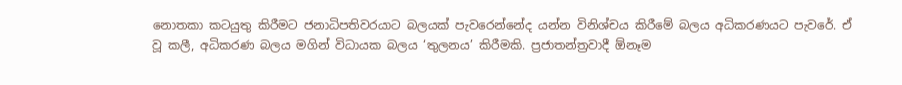නොතකා කටයුතු කිරීමට ජනාධිපතිවරයාට බලයක් පැවරෙන්නේද යන්න විනිශ්චය කිරීමේ බලය අධිකරණයට පැවරේ. ඒ වූ කලී, අධිකරණ බලය මගින් විධායක බලය ‘තුලනය’ කිරීමකි. ප්‍රජාතන්ත්‍රවාදී ඕනෑම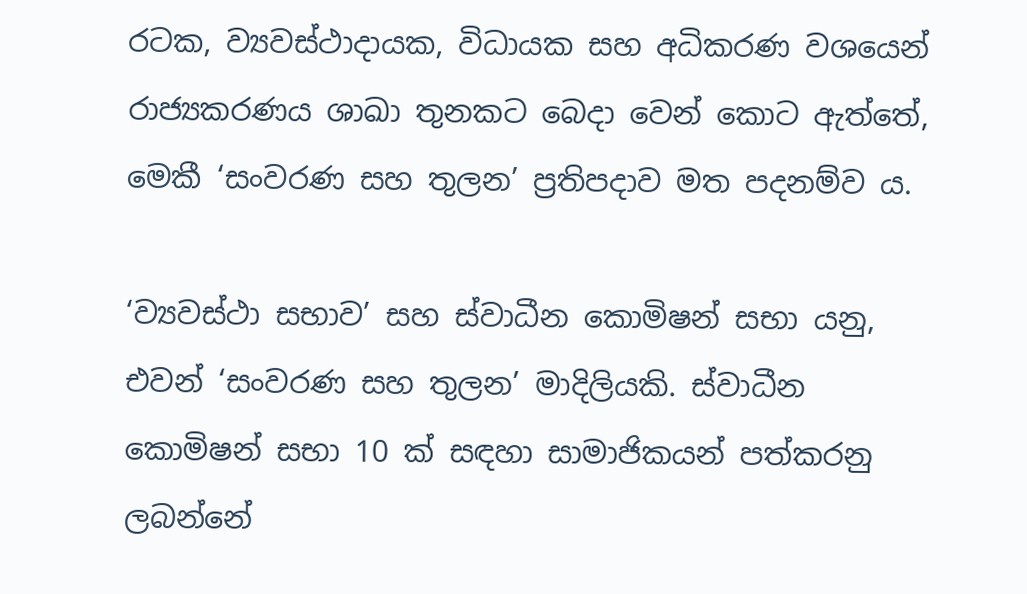රටක, ව්‍යවස්ථාදායක, විධායක සහ අධිකරණ වශයෙන් රාජ්‍යකරණය ශාඛා තුනකට බෙදා වෙන් කොට ඇත්තේ, මෙකී ‘සංවරණ සහ තුලන’ ප්‍රතිපදාව මත පදනම්ව ය.

‘ව්‍යවස්ථා සභාව’ සහ ස්වාධීන කොමිෂන් සභා යනු, එවන් ‘සංවරණ සහ තුලන’ මාදිලියකි. ස්වාධීන කොමිෂන් සභා 10 ක් සඳහා සාමාජිකයන් පත්කරනු ලබන්නේ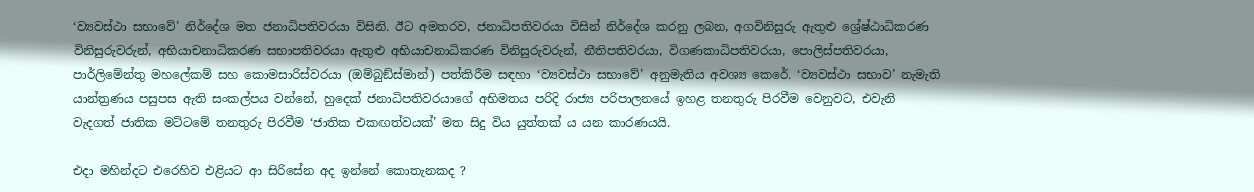‘ව්‍යවස්ථා සභාවේ’ නිර්දේශ මත ජනාධිපතිවරයා විසිනි. ඊට අමතරව, ජනාධිපතිවරයා විසින් නිර්දේශ කරනු ලබන, අගවිනිසුරු ඇතුළු ශ්‍රේෂ්ඨාධිකරණ විනිසුරුවරුන්, අභියාචනාධිකරණ සභාපතිවරයා ඇතුළු අභියාචනාධිකරණ විනිසුරුවරුන්, නීතිපතිවරයා, විගණකාධිපතිවරයා, පොලිස්පතිවරයා, පාර්ලිමේන්තු මහලේකම් සහ කොමසාරිස්වරයා (ඔම්බුඞ්ස්මාන්) පත්කිරීම සඳහා ‘ව්‍යවස්ථා සභාවේ’ අනුමැතිය අවශ්‍ය කෙරේ. ‘ව්‍යවස්ථා සභාව’ නැමැති යාන්ත්‍රණය පසුපස ඇති සංකල්පය වන්නේ, හුදෙක් ජනාධිපතිවරයාගේ අභිමතය පරිදි රාජ්‍ය පරිපාලනයේ ඉහළ තනතුරු පිරවීම වෙනුවට, එවැනි වැදගත් ජාතික මට්ටමේ තනතුරු පිරවීම ‘ජාතික එකඟත්වයක්’ මත සිදු විය යුත්තක් ය යන කාරණයයි.

එදා මහින්දට එරෙහිව එළියට ආ සිරිසේන අද ඉන්නේ කොතැනකද ?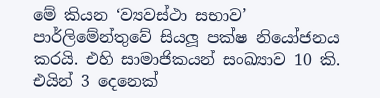මේ කියන ‘ව්‍යවස්ථා සභාව’ පාර්ලිමේන්තුවේ සියලූ පක්ෂ නියෝජනය කරයි. එහි සාමාජිකයන් සංඛ්‍යාව 10 කි. එයින් 3 දෙනෙක්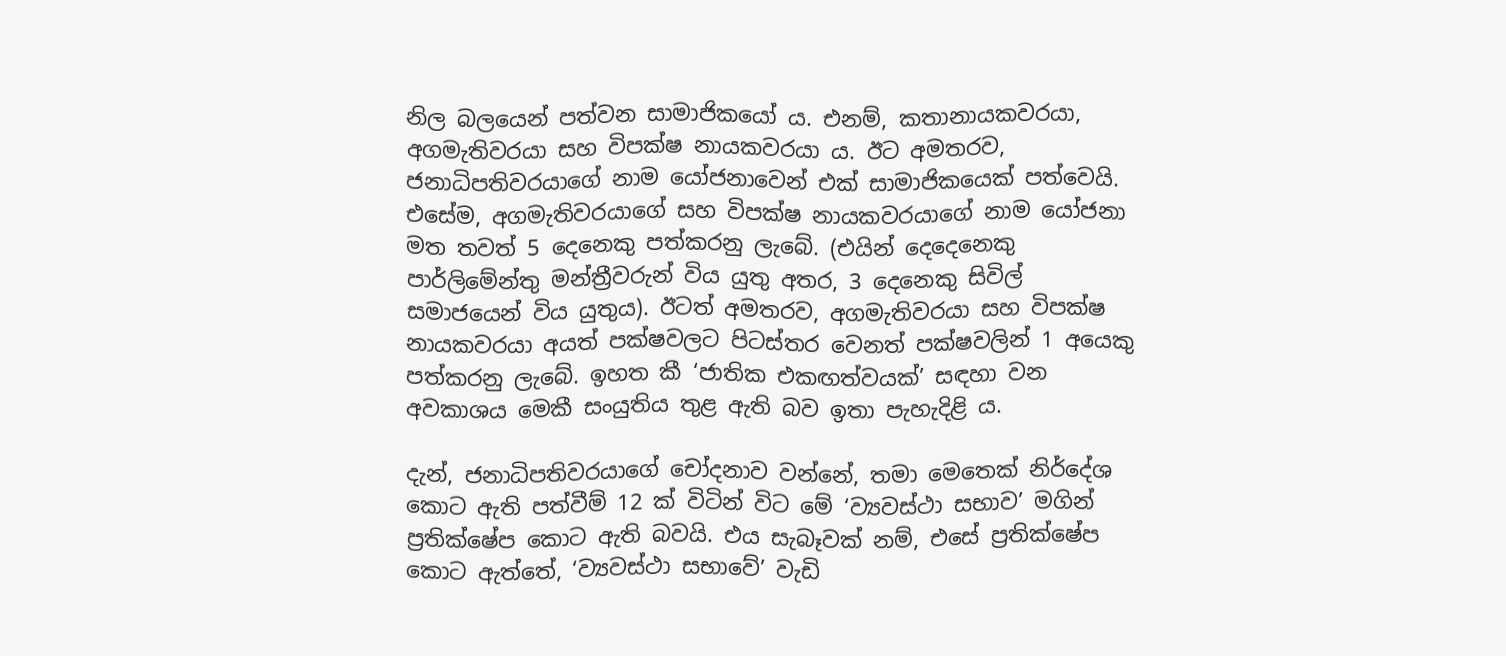නිල බලයෙන් පත්වන සාමාජිකයෝ ය. එනම්, කතානායකවරයා, අගමැතිවරයා සහ විපක්ෂ නායකවරයා ය. ඊට අමතරව, ජනාධිපතිවරයාගේ නාම යෝජනාවෙන් එක් සාමාජිකයෙක් පත්වෙයි. එසේම, අගමැතිවරයාගේ සහ විපක්ෂ නායකවරයාගේ නාම යෝජනා මත තවත් 5 දෙනෙකු පත්කරනු ලැබේ. (එයින් දෙදෙනෙකු පාර්ලිමේන්තු මන්ත්‍රීවරුන් විය යුතු අතර, 3 දෙනෙකු සිවිල් සමාජයෙන් විය යුතුය). ඊටත් අමතරව, අගමැතිවරයා සහ විපක්ෂ නායකවරයා අයත් පක්ෂවලට පිටස්තර වෙනත් පක්ෂවලින් 1 අයෙකු පත්කරනු ලැබේ. ඉහත කී ‘ජාතික එකඟත්වයක්’ සඳහා වන අවකාශය මෙකී සංයුතිය තුළ ඇති බව ඉතා පැහැදිළි ය.

දැන්, ජනාධිපතිවරයාගේ චෝදනාව වන්නේ, තමා මෙතෙක් නිර්දේශ කොට ඇති පත්වීම් 12 ක් විටින් විට මේ ‘ව්‍යවස්ථා සභාව’ මගින් ප්‍රතික්ෂේප කොට ඇති බවයි. එය සැබෑවක් නම්, එසේ ප්‍රතික්ෂේප කොට ඇත්තේ, ‘ව්‍යවස්ථා සභාවේ’ වැඩි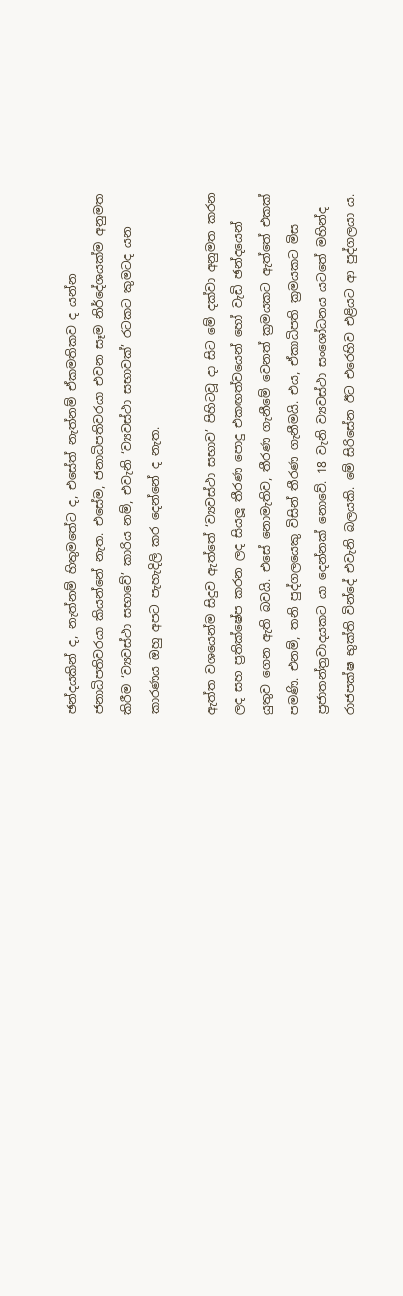ඡන්දයකින් ද, නැත්නම් හිතුමතේට ද, එසේත් නැත්නම් ඒකමතිකව ද යන්න ජනාධිපතිවරයා කියන්නේ නැත. එසේම, ජනාධිපතිවරයා එවන සෑම නිර්දේශයක්ම අනුමත කිරීම ‘ව්‍යවස්ථා සභාවේ’ කාරිය නම්, එවැනි ‘ව්‍යවස්ථා සභාවක්’ රටකට කුමටද යන කාරණය ඔහු අපට පැහැදිලි කර දෙන්නේ ද නැත.

ඇත්ත වශයෙන්ම සිදුව ඇත්තේ ‘ව්‍යවස්ථා සභාව’ පිහිටවූ දා සිට මේ දක්වා අනුමත කරන ලද සහ ප්‍රතික්ෂේප කරන ලද සියලූ තීරණ පොදු එකඟත්වයෙන් හෝ වැඩි ඡන්දයෙන් යුතුව ගෙන ඇති බවයි. එසේ නොමැතිව, තීරණ ගැනීමේ වෙනත් ක්‍රමයකට ඇත්තේ එකක් පමණි. එනම්, තනි පුද්ගලයෙකු විසින් තීරණ ගැනීමයි. එය, ඒකාධිපති ක්‍රමයකට මිස ප්‍රජාතන්ත්‍රවාදයකට යා දෙන්නක් නොවේ. 18 වැනි ව්‍යවස්ථා සංශෝධනය යටතේ මහින්ද රාජපක්ෂ භුක්ති වින්දේ එවැනි බලයකි. මේ සිරිසේන ඊට එරෙහිව එළියට ආ පුද්ගලයා ය.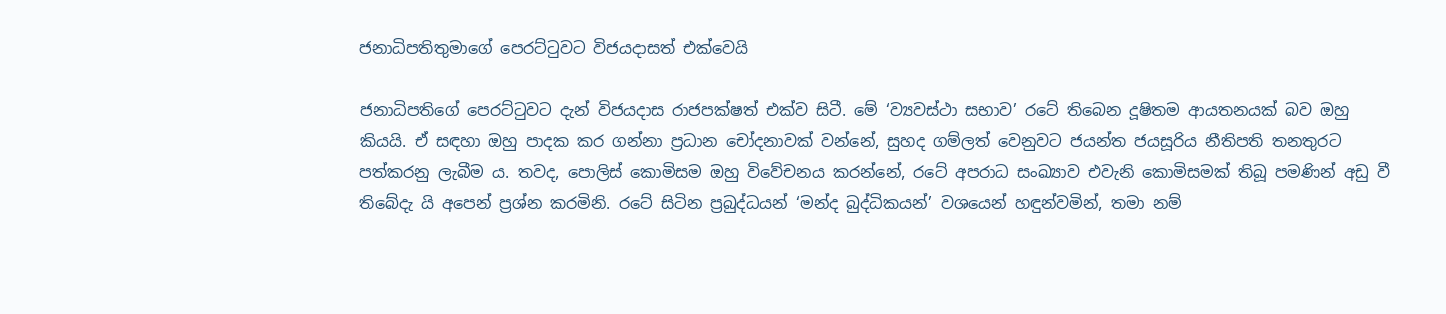ජනාධිපතිතුමාගේ පෙරට්ටුවට විජයදාසත් එක්වෙයි

ජනාධිපතිගේ පෙරට්ටුවට දැන් විජයදාස රාජපක්ෂත් එක්ව සිටී. මේ ‘ව්‍යවස්ථා සභාව’ රටේ තිබෙන දූෂිතම ආයතනයක් බව ඔහු කියයි. ඒ සඳහා ඔහු පාදක කර ගන්නා ප්‍රධාන චෝදනාවක් වන්නේ, සුහද ගම්ලත් වෙනුවට ජයන්ත ජයසූරිය නීතිපති තනතුරට පත්කරනු ලැබීම ය. තවද, පොලිස් කොමිසම ඔහු විවේචනය කරන්නේ, රටේ අපරාධ සංඛ්‍යාව එවැනි කොමිසමක් තිබූ පමණින් අඩු වී තිබේදැ යි අපෙන් ප්‍රශ්න කරමිනි. රටේ සිටින ප්‍රබුද්ධයන් ‘මන්ද බුද්ධිකයන්’ වශයෙන් හඳුන්වමින්, තමා නම්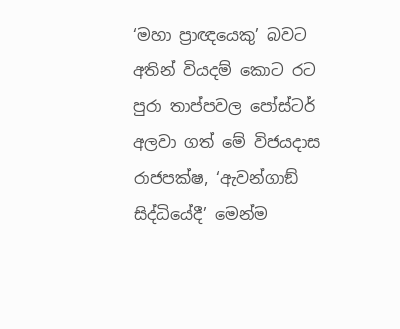‘මහා ප්‍රාඥයෙකු’ බවට අතින් වියදම් කොට රට පුරා තාප්පවල පෝස්ටර් අලවා ගත් මේ විජයදාස රාජපක්ෂ, ‘ඇවන්ගාඞ් සිද්ධියේදී’ මෙන්ම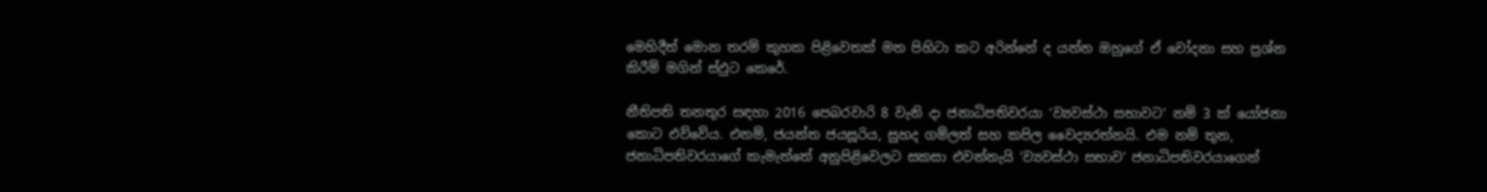මෙහිදීත් මොන තරම් කුහක පිළිවෙතක් මත පිහිටා කට අරින්නේ ද යන්න ඔහුගේ ඒ චෝදනා සහ ප්‍රශ්න කිරීම් මගින් ස්ඵුට කෙරේ.

නීතිපති තනතුර සඳහා 2016 පෙබරවාරි 8 වැනි දා ජනාධිපතිවරයා ‘ව්‍යවස්ථා සභාවට’ නම් 3 ක් යෝජනා කොට එව්වේය. එනම්, ජයන්ත ජයසූරිය, සුහද ගම්ලත් සහ කපිල වෛද්‍යරත්නයි. එම නම් තුන, ජනාධිපතිවරයාගේ කැමැත්තේ අනුපිළිවෙලට සකසා එවන්නැයි ‘ව්‍යවස්ථා සභාව’ ජනාධිපතිවරයාගෙන්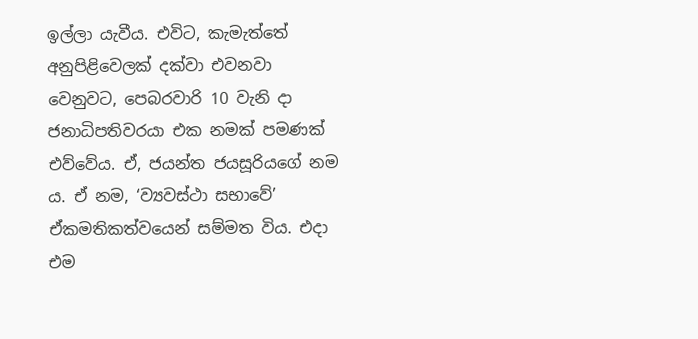ඉල්ලා යැවීය. එවිට, කැමැත්තේ අනුපිළිවෙලක් දක්වා එවනවා වෙනුවට, පෙබරවාරි 10 වැනි දා ජනාධිපතිවරයා එක නමක් පමණක් එව්වේය. ඒ, ජයන්ත ජයසූරියගේ නම ය. ඒ නම, ‘ව්‍යවස්ථා සභාවේ’ ඒකමතිකත්වයෙන් සම්මත විය. එදා එම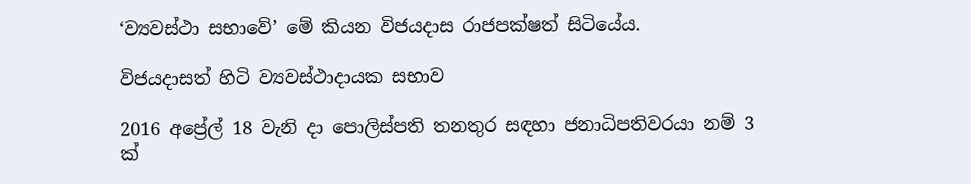‘ව්‍යවස්ථා සභාවේ’ මේ කියන විජයදාස රාජපක්ෂත් සිටියේය.

විජයදාසත් හිටි ව්‍යවස්ථාදායක සභාව

2016 අප්‍රේල් 18 වැනි දා පොලිස්පති තනතුර සඳහා ජනාධිපතිවරයා නම් 3 ක්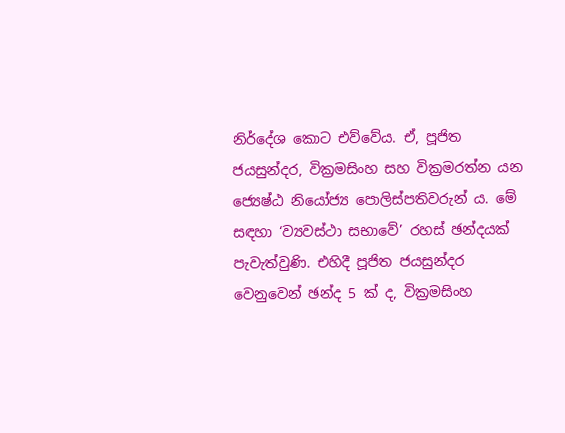නිර්දේශ කොට එව්වේය. ඒ, පූජිත ජයසුන්දර, වික්‍රමසිංහ සහ වික්‍රමරත්න යන ජ්‍යෙෂ්ඨ නියෝජ්‍ය පොලිස්පතිවරුන් ය. මේ සඳහා ‘ව්‍යවස්ථා සභාවේ’ රහස් ඡන්දයක් පැවැත්වුණි. එහිදී පූජිත ජයසුන්දර වෙනුවෙන් ඡන්ද 5 ක් ද, වික්‍රමසිංහ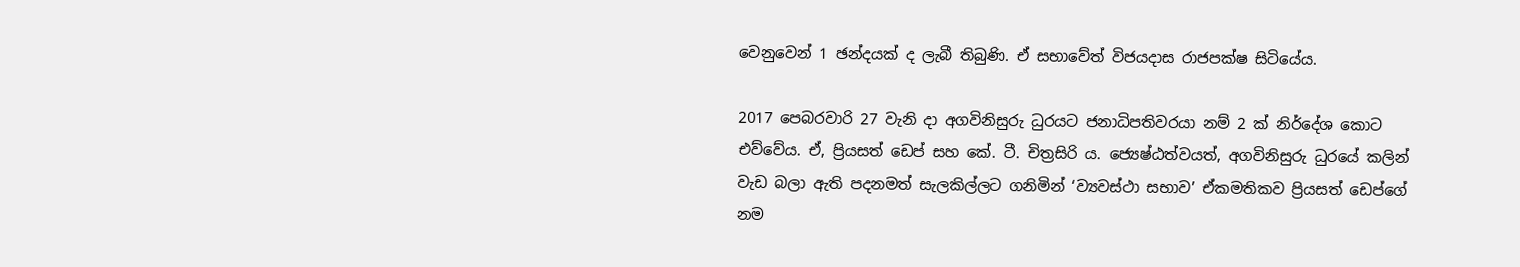වෙනුවෙන් 1 ඡන්දයක් ද ලැබී තිබුණි. ඒ සභාවේත් විජයදාස රාජපක්ෂ සිටියේය.

2017 පෙබරවාරි 27 වැනි දා අගවිනිසුරු ධුරයට ජනාධිපතිවරයා නම් 2 ක් නිර්දේශ කොට එව්වේය. ඒ, ප්‍රියසත් ඩෙප් සහ කේ. ටී. චිත්‍රසිරි ය. ජ්‍යෙෂ්ඨත්වයත්, අගවිනිසුරු ධුරයේ කලින් වැඩ බලා ඇති පදනමත් සැලකිල්ලට ගනිමින් ‘ව්‍යවස්ථා සභාව’ ඒකමතිකව ප්‍රියසත් ඩෙප්ගේ නම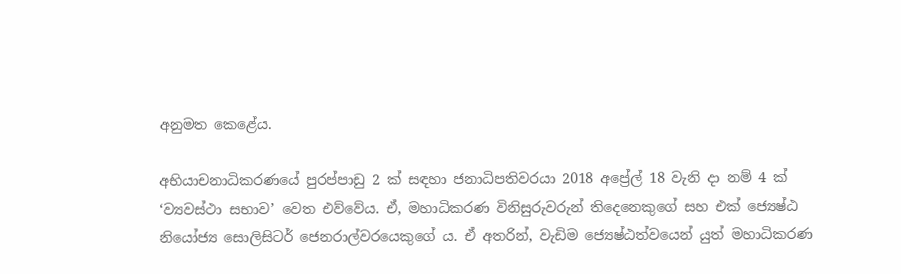අනුමත කෙළේය.

අභියාචනාධිකරණයේ පුරප්පාඩු 2 ක් සඳහා ජනාධිපතිවරයා 2018 අප්‍රේල් 18 වැනි දා නම් 4 ක් ‘ව්‍යවස්ථා සභාව’ වෙත එව්වේය. ඒ, මහාධිකරණ විනිසුරුවරුන් තිදෙනෙකුගේ සහ එක් ජ්‍යෙෂ්ඨ නියෝජ්‍ය සොලිසිටර් ජෙනරාල්වරයෙකුගේ ය. ඒ අතරින්, වැඩිම ජ්‍යෙෂ්ඨත්වයෙන් යුත් මහාධිකරණ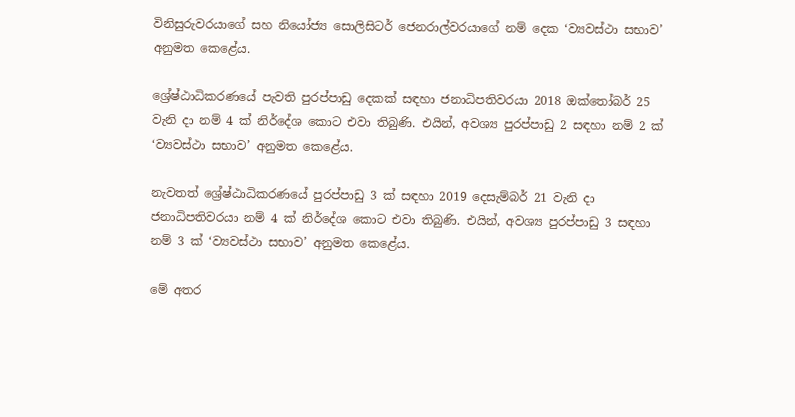විනිසුරුවරයාගේ සහ නියෝජ්‍ය සොලිසිටර් ජෙනරාල්වරයාගේ නම් දෙක ‘ව්‍යවස්ථා සභාව’ අනුමත කෙළේය.

ශ්‍රේෂ්ඨාධිකරණයේ පැවති පුරප්පාඩු දෙකක් සඳහා ජනාධිපතිවරයා 2018 ඔක්තෝබර් 25 වැනි දා නම් 4 ක් නිර්දේශ කොට එවා තිබුණි. එයින්, අවශ්‍ය පුරප්පාඩු 2 සඳහා නම් 2 ක් ‘ව්‍යවස්ථා සභාව’ අනුමත කෙළේය.

නැවතත් ශ්‍රේෂ්ඨාධිකරණයේ පුරප්පාඩු 3 ක් සඳහා 2019 දෙසැම්බර් 21 වැනි දා ජනාධිපතිවරයා නම් 4 ක් නිර්දේශ කොට එවා තිබුණි. එයින්, අවශ්‍ය පුරප්පාඩු 3 සඳහා නම් 3 ක් ‘ව්‍යවස්ථා සභාව’ අනුමත කෙළේය.

මේ අතර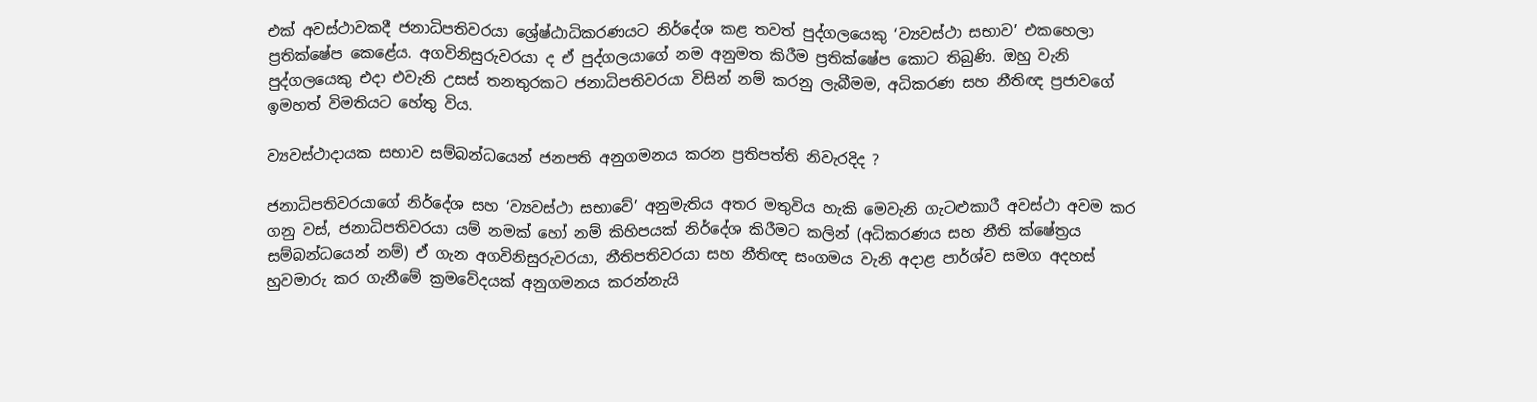එක් අවස්ථාවකදී ජනාධිපතිවරයා ශ්‍රේෂ්ඨාධිකරණයට නිර්දේශ කළ තවත් පුද්ගලයෙකු ‘ව්‍යවස්ථා සභාව’ එකහෙලා ප්‍රතික්ෂේප කෙළේය. අගවිනිසුරුවරයා ද ඒ පුද්ගලයාගේ නම අනුමත කිරීම ප්‍රතික්ෂේප කොට තිබුණි. ඔහු වැනි පුද්ගලයෙකු එදා එවැනි උසස් තනතුරකට ජනාධිපතිවරයා විසින් නම් කරනු ලැබීමම, අධිකරණ සහ නීතිඥ ප්‍රජාවගේ ඉමහත් විමතියට හේතු විය.

ව්‍යවස්ථාදායක සභාව සම්බන්ධයෙන් ජනපති අනුගමනය කරන ප්‍රතිපත්ති නිවැරදිද ?

ජනාධිපතිවරයාගේ නිර්දේශ සහ ‘ව්‍යවස්ථා සභාවේ’ අනුමැතිය අතර මතුවිය හැකි මෙවැනි ගැටළුකාරී අවස්ථා අවම කර ගනු වස්, ජනාධිපතිවරයා යම් නමක් හෝ නම් කිහිපයක් නිර්දේශ කිරීමට කලින් (අධිකරණය සහ නීති ක්ෂේත්‍රය සම්බන්ධයෙන් නම්) ඒ ගැන අගවිනිසුරුවරයා, නීතිපතිවරයා සහ නීතිඥ සංගමය වැනි අදාළ පාර්ශ්ව සමග අදහස් හුවමාරු කර ගැනීමේ ක්‍රමවේදයක් අනුගමනය කරන්නැයි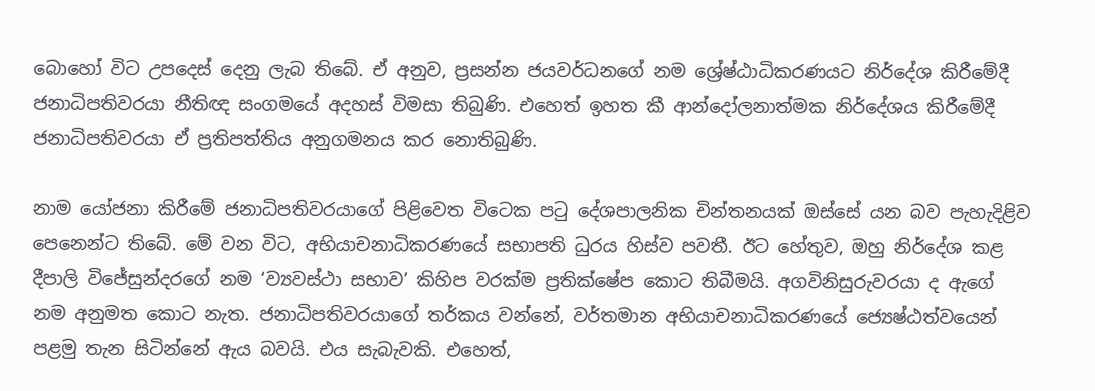බොහෝ විට උපදෙස් දෙනු ලැබ තිබේ. ඒ අනුව, ප්‍රසන්න ජයවර්ධනගේ නම ශ්‍රේෂ්ඨාධිකරණයට නිර්දේශ කිරීමේදී ජනාධිපතිවරයා නීතිඥ සංගමයේ අදහස් විමසා තිබුණි. එහෙත් ඉහත කී ආන්දෝලනාත්මක නිර්දේශය කිරීමේදී ජනාධිපතිවරයා ඒ ප්‍රතිපත්තිය අනුගමනය කර නොතිබුණි.

නාම යෝජනා කිරීමේ ජනාධිපතිවරයාගේ පිළිවෙත විටෙක පටු දේශපාලනික චින්තනයක් ඔස්සේ යන බව පැහැදිළිව පෙනෙන්ට තිබේ. මේ වන විට, අභියාචනාධිකරණයේ සභාපති ධුරය හිස්ව පවතී. ඊට හේතුව, ඔහු නිර්දේශ කළ දීපාලි විජේසුන්දරගේ නම ‘ව්‍යවස්ථා සභාව’ කිහිප වරක්ම ප්‍රතික්ෂේප කොට තිබීමයි. අගවිනිසුරුවරයා ද ඇගේ නම අනුමත කොට නැත. ජනාධිපතිවරයාගේ තර්කය වන්නේ, වර්තමාන අභියාචනාධිකරණයේ ජ්‍යෙෂ්ඨත්වයෙන් පළමු තැන සිටින්නේ ඇය බවයි. එය සැබැවකි. එහෙත්,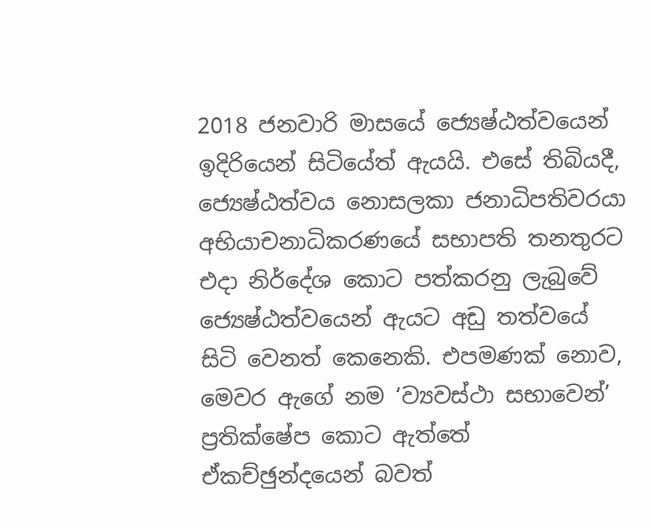2018 ජනවාරි මාසයේ ජ්‍යෙෂ්ඨත්වයෙන් ඉදිරියෙන් සිටියේත් ඇයයි. එසේ තිබියදී, ජ්‍යෙෂ්ඨත්වය නොසලකා ජනාධිපතිවරයා අභියාචනාධිකරණයේ සභාපති තනතුරට එදා නිර්දේශ කොට පත්කරනු ලැබුවේ ජ්‍යෙෂ්ඨත්වයෙන් ඇයට අඩු තත්වයේ සිටි වෙනත් කෙනෙකි. එපමණක් නොව, මෙවර ඇගේ නම ‘ව්‍යවස්ථා සභාවෙන්’ ප්‍රතික්ෂේප කොට ඇත්තේ ඒකච්ඡුන්දයෙන් බවත්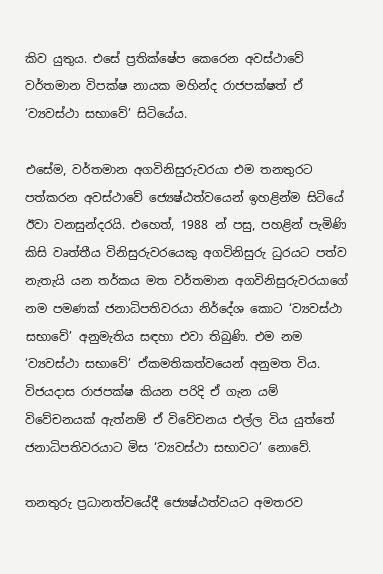කිව යුතුය. එසේ ප්‍රතික්ෂේප කෙරෙන අවස්ථාවේ වර්තමාන විපක්ෂ නායක මහින්ද රාජපක්ෂත් ඒ ‘ව්‍යවස්ථා සභාවේ’ සිටියේය.

එසේම, වර්තමාන අගවිනිසුරුවරයා එම තනතුරට පත්කරන අවස්ථාවේ ජ්‍යෙෂ්ඨත්වයෙන් ඉහළින්ම සිටියේ ඊවා වනසුන්දරයි. එහෙත්, 1988 න් පසු, පහළින් පැමිණි කිසි වෘත්තීය විනිසුරුවරයෙකු අගවිනිසුරු ධුරයට පත්ව නැතැයි යන තර්කය මත වර්තමාන අගවිනිසුරුවරයාගේ නම පමණක් ජනාධිපතිවරයා නිර්දේශ කොට ‘ව්‍යවස්ථා සභාවේ’ අනුමැතිය සඳහා එවා තිබුණි. එම නම ‘ව්‍යවස්ථා සභාවේ’ ඒකමතිකත්වයෙන් අනුමත විය. විජයදාස රාජපක්ෂ කියන පරිදි ඒ ගැන යම් විවේචනයක් ඇත්නම් ඒ විවේචනය එල්ල විය යුත්තේ ජනාධිපතිවරයාට මිස ‘ව්‍යවස්ථා සභාවට’ නොවේ.

තනතුරු ප්‍රධානත්වයේදී ජ්‍යෙෂ්ඨත්වයට අමතරව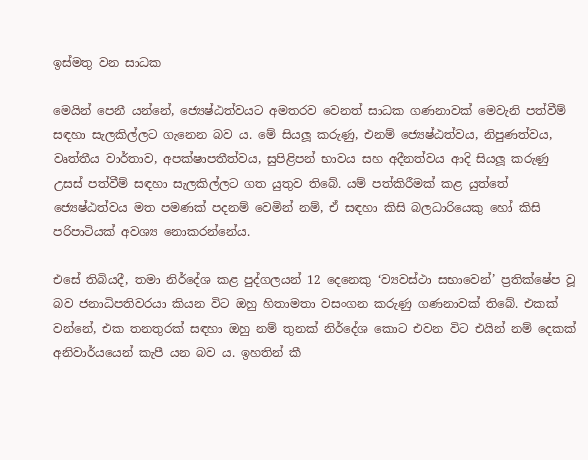ඉස්මතු වන සාධක

මෙයින් පෙනී යන්නේ, ජ්‍යෙෂ්ඨත්වයට අමතරව වෙනත් සාධක ගණනාවක් මෙවැනි පත්වීම් සඳහා සැලකිල්ලට ගැනෙන බව ය. මේ සියලූ කරුණු, එනම් ජ්‍යෙෂ්ඨත්වය, නිපුණත්වය, වෘත්තීය වාර්තාව, අපක්ෂාපතීත්වය, සුපිළිපන් භාවය සහ අදීනත්වය ආදි සියලූ කරුණු උසස් පත්වීම් සඳහා සැලකිල්ලට ගත යුතුව තිබේ. යම් පත්කිරීමක් කළ යුත්තේ ජ්‍යෙෂ්ඨත්වය මත පමණක් පදනම් වෙමින් නම්, ඒ සඳහා කිසි බලධාරියෙකු හෝ කිසි පරිපාටියක් අවශ්‍ය නොකරන්නේය.

එසේ තිබියදී, තමා නිර්දේශ කළ පුද්ගලයන් 12 දෙනෙකු ‘ව්‍යවස්ථා සභාවෙන්’ ප්‍රතික්ෂේප වූ බව ජනාධිපතිවරයා කියන විට ඔහු හිතාමතා වසංගන කරුණු ගණනාවක් තිබේ. එකක් වන්නේ, එක තනතුරක් සඳහා ඔහු නම් තුනක් නිර්දේශ කොට එවන විට එයින් නම් දෙකක් අනිවාර්යයෙන් කැපී යන බව ය. ඉහතින් කී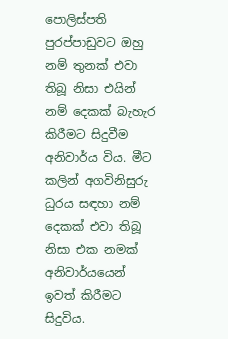පොලිස්පති පුරප්පාඩුවට ඔහු නම් තුනක් එවා තිබූ නිසා එයින් නම් දෙකක් බැහැර කිරීමට සිදුවීම අනිවාර්ය විය. මීට කලින් අගවිනිසුරු ධුරය සඳහා නම් දෙකක් එවා තිබූ නිසා එක නමක් අනිවාර්යයෙන් ඉවත් කිරීමට සිදුවිය.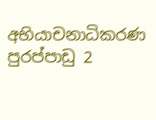අභියාචනාධිකරණ පුරප්පාඩු 2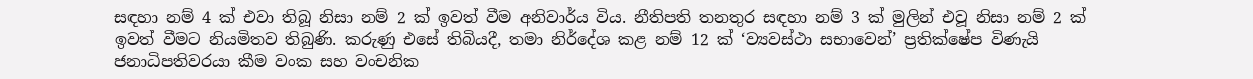සඳහා නම් 4 ක් එවා තිබූ නිසා නම් 2 ක් ඉවත් වීම අනිවාර්ය විය. නීතිපති තනතුර සඳහා නම් 3 ක් මුලින් එවූ නිසා නම් 2 ක් ඉවත් වීමට නියමිතව තිබුණි. කරුණු එසේ තිබියදී, තමා නිර්දේශ කළ නම් 12 ක් ‘ව්‍යවස්ථා සභාවෙන්’ ප්‍රතික්ෂේප විණැයි ජනාධිපතිවරයා කීම වංක සහ වංචනික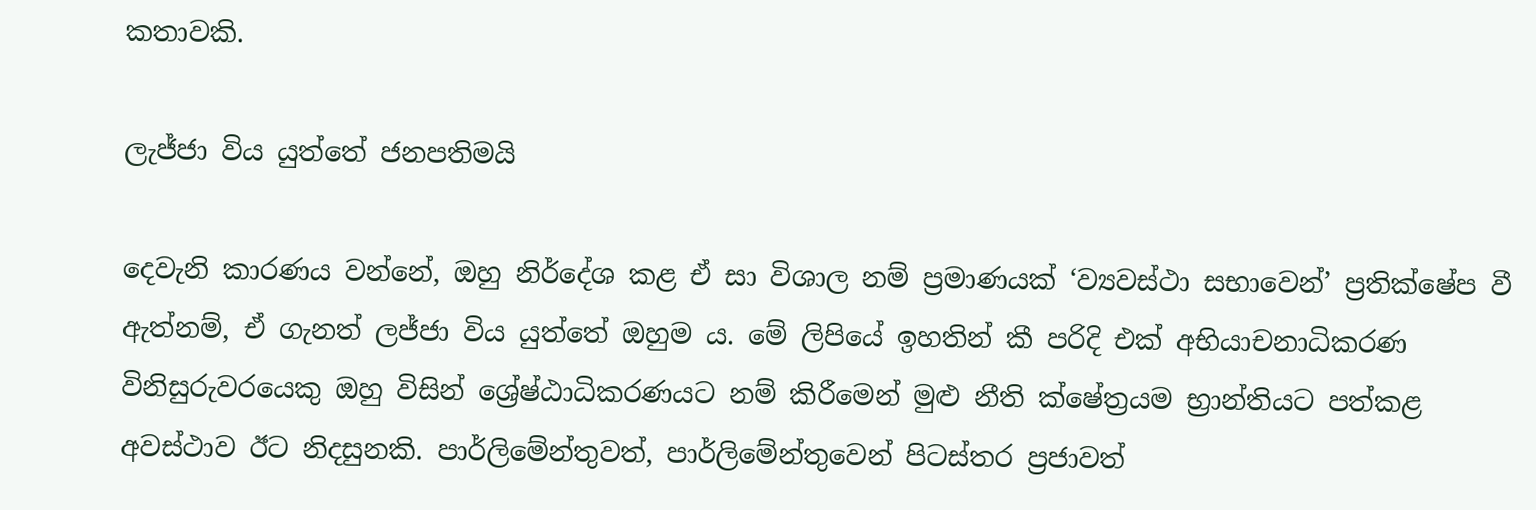කතාවකි.

ලැජ්ජා විය යුත්තේ ජනපතිමයි

දෙවැනි කාරණය වන්නේ, ඔහු නිර්දේශ කළ ඒ සා විශාල නම් ප්‍රමාණයක් ‘ව්‍යවස්ථා සභාවෙන්’ ප්‍රතික්ෂේප වී ඇත්නම්, ඒ ගැනත් ලජ්ජා විය යුත්තේ ඔහුම ය. මේ ලිපියේ ඉහතින් කී පරිදි එක් අභියාචනාධිකරණ විනිසුරුවරයෙකු ඔහු විසින් ශ්‍රේෂ්ඨාධිකරණයට නම් කිරීමෙන් මුළු නීති ක්ෂේත්‍රයම භ්‍රාන්තියට පත්කළ අවස්ථාව ඊට නිදසුනකි. පාර්ලිමේන්තුවත්, පාර්ලිමේන්තුවෙන් පිටස්තර ප්‍රජාවත්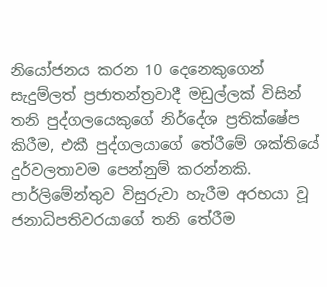නියෝජනය කරන 10 දෙනෙකුගෙන් සැදුම්ලත් ප්‍රජාතන්ත්‍රවාදී මඩුල්ලක් විසින් තනි පුද්ගලයෙකුගේ නිර්දේශ ප්‍රතික්ෂේප කිරීම, එකී පුද්ගලයාගේ තේරීමේ ශක්තියේ දුර්වලතාවම පෙන්නුම් කරන්නකි. පාර්ලිමේන්තුව විසුරුවා හැරීම අරභයා වූ ජනාධිපතිවරයාගේ තනි තේරීම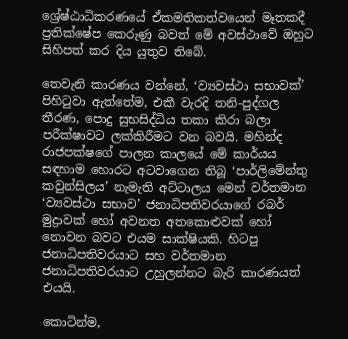ශ්‍රේෂ්ඨාධිකරණයේ ඒකමතිකත්වයෙන් මෑතකදී ප්‍රතික්ෂේප කෙරුණු බවත් මේ අවස්ථාවේ ඔහුට සිහිපත් කර දිය යුතුව තිබේ.

තෙවැනි කාරණය වන්නේ, ‘ව්‍යවස්ථා සභාවක්’ පිහිටුවා ඇත්තේම, එකී වැරදි තනි-පුද්ගල තීරණ, පොදු සුභසිද්ධිය තකා කිරා බලා පරීක්ෂාවට ලක්කිරීමට වන බවයි. මහින්ද රාජපක්ෂගේ පාලන කාලයේ මේ කාර්යය සඳහාම හොරට අටවාගෙන තිබූ ‘පාර්ලිමේන්තු කවුන්සිලය’ නැමැති අට්ටාලය මෙන් වර්තමාන ‘ව්‍යවස්ථා සභාව’ ජනාධිපතිවරයාගේ රබර් මුද්‍රාවක් හෝ අවනත අතකොළුවක් හෝ නොවන බවට එයම සාක්ෂියකි. හිටපු ජනාධිපතිවරයාට සහ වර්තමාන ජනාධිපතිවරයාට උහුලන්නට බැරි කාරණයත් එයයි.

කොටින්ම,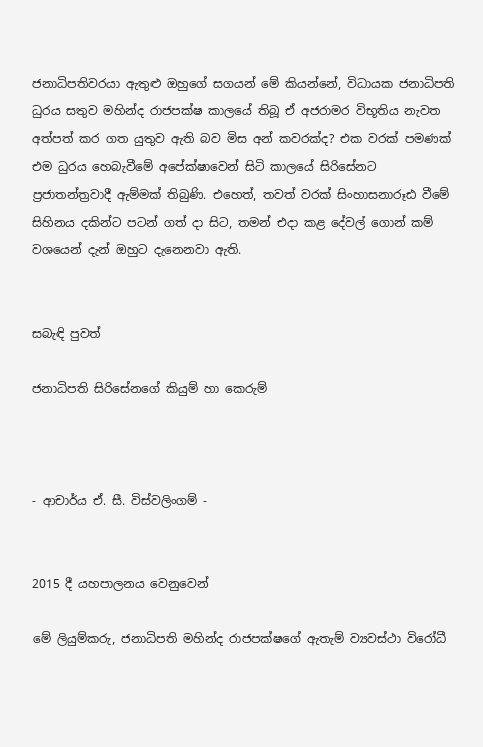ජනාධිපතිවරයා ඇතුළු ඔහුගේ සගයන් මේ කියන්නේ, විධායක ජනාධිපති ධුරය සතුව මහින්ද රාජපක්ෂ කාලයේ තිබූ ඒ අජරාමර විභූතිය නැවත අත්පත් කර ගත යුතුව ඇති බව මිස අන් කවරක්ද? එක වරක් පමණක් එම ධුරය හෙබැවීමේ අපේක්ෂාවෙන් සිටි කාලයේ සිරිසේනට ප්‍රජාතන්ත්‍රවාදී ඇම්මක් තිබුණි. එහෙත්, තවත් වරක් සිංහාසනාරූඪ වීමේ සිහිනය දකින්ට පටන් ගත් දා සිට, තමන් එදා කළ දේවල් ගොන් කම් වශයෙන් දැන් ඔහුට දැනෙනවා ඇති.


සබැඳි පුවත්

ජනාධිපති සිරිසේනගේ කියුම් හා කෙරුම්



- ආචාර්ය ඒ. සී. විස්වලිංගම් -


2015 දී යහපාලනය වෙනුවෙන්

මේ ලියුම්කරු, ජනාධිපති මහින්ද රාජපක්ෂගේ ඇතැම් ව්‍යවස්ථා විරෝධී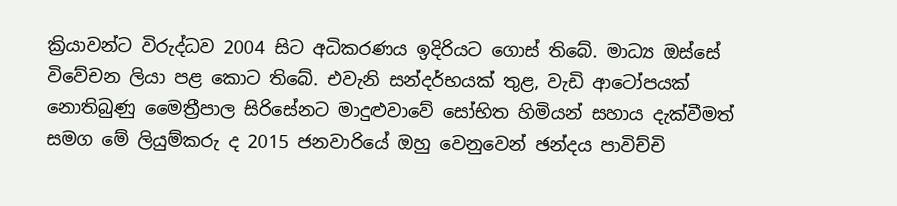ක්‍රියාවන්ට විරුද්ධව 2004 සිට අධිකරණය ඉදිරියට ගොස් තිබේ. මාධ්‍ය ඔස්සේ විවේචන ලියා පළ කොට තිබේ. එවැනි සන්දර්භයක් තුළ, වැඩි ආටෝපයක් නොතිබුණු මෛත්‍රීපාල සිරිසේනට මාදුළුවාවේ සෝභිත හිමියන් සහාය දැක්වීමත් සමග මේ ලියුම්කරු ද 2015 ජනවාරියේ ඔහු වෙනුවෙන් ඡන්දය පාවිච්චි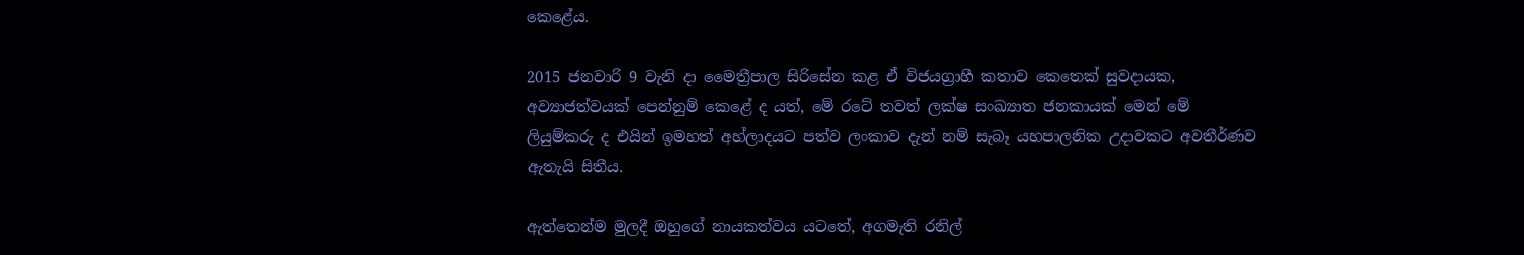කෙළේය.

2015 ජනවාරි 9 වැනි දා මෛත්‍රීපාල සිරිසේන කළ ඒ විජයග්‍රාහී කතාව කෙතෙක් සුවදායක, අව්‍යාජත්වයක් පෙන්නුම් කෙළේ ද යත්, මේ රටේ තවත් ලක්ෂ සංඛ්‍යාත ජනකායක් මෙන් මේ ලියුම්කරු ද එයින් ඉමහත් අහ්ලාදයට පත්ව ලංකාව දැන් නම් සැබෑ යහපාලනික උදාවකට අවතීර්ණව ඇතැයි සිතීය.

ඇත්තෙන්ම මුලදී ඔහුගේ නායකත්වය යටතේ, අගමැති රනිල්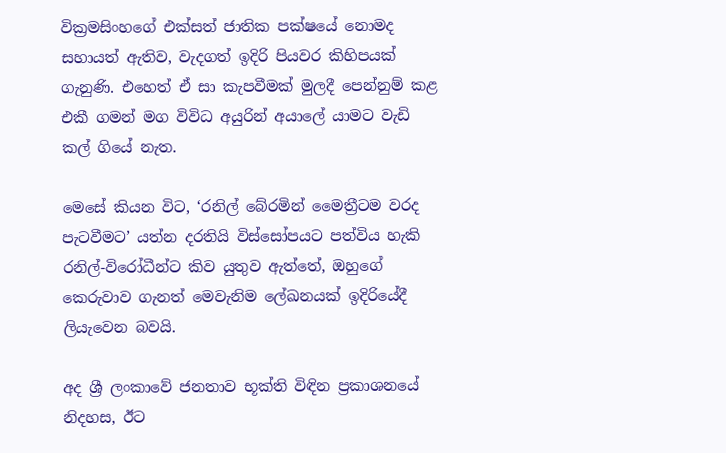වික්‍රමසිංහගේ එක්සත් ජාතික පක්ෂයේ නොමද සහායත් ඇතිව, වැදගත් ඉදිරි පියවර කිහිපයක් ගැනුණි. එහෙත් ඒ සා කැපවීමක් මුලදී පෙන්නුම් කළ එකී ගමන් මග විවිධ අයුරින් අයාලේ යාමට වැඩි කල් ගියේ නැත.

මෙසේ කියන විට, ‘රනිල් බේරමින් මෛත්‍රීටම වරද පැටවීමට’ යත්න දරතියි විස්සෝපයට පත්විය හැකි රනිල්-විරෝධීන්ට කිව යුතුව ඇත්තේ, ඔහුගේ කෙරුවාව ගැනත් මෙවැනිම ලේඛනයක් ඉදිරියේදී ලියැවෙන බවයි.

අද ශ්‍රී ලංකාවේ ජනතාව භූක්ති විඳින ප්‍රකාශනයේ නිදහස, ඊට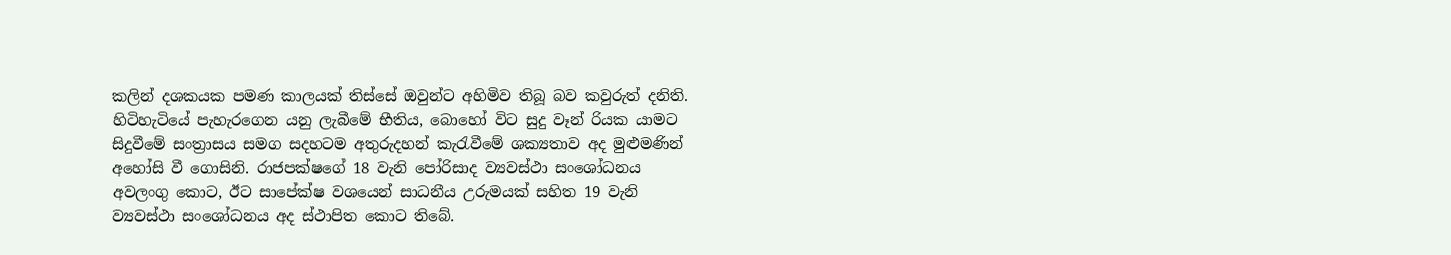කලින් දශකයක පමණ කාලයක් තිස්සේ ඔවුන්ට අහිමිව තිබූ බව කවුරුත් දනිති. හිටිහැටියේ පැහැරගෙන යනු ලැබීමේ භීතිය, බොහෝ විට සුදු වෑන් රියක යාමට සිදුවීමේ සංත්‍රාසය සමග සදහටම අතුරුදහන් කැරැවීමේ ශක්‍යතාව අද මුළුමණින් අහෝසි වී ගොසිනි. රාජපක්ෂගේ 18 වැනි පෝරිසාද ව්‍යවස්ථා සංශෝධනය අවලංගු කොට, ඊට සාපේක්ෂ වශයෙන් සාධනීය උරුමයක් සහිත 19 වැනි ව්‍යවස්ථා සංශෝධනය අද ස්ථාපිත කොට තිබේ.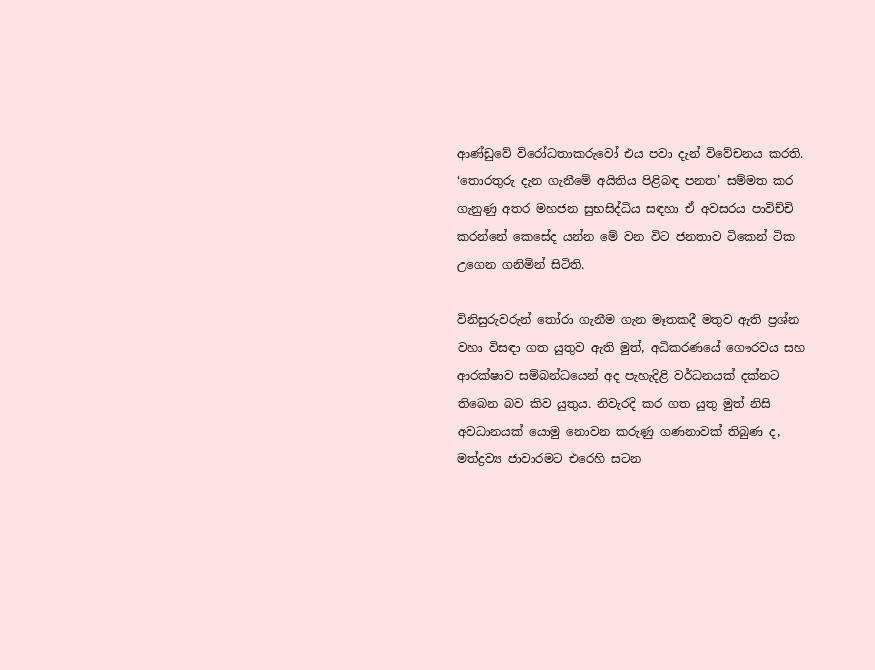ආණ්ඩුවේ විරෝධතාකරුවෝ එය පවා දැන් විවේචනය කරති. ‘තොරතුරු දැන ගැනීමේ අයිතිය පිළිබඳ පනත’ සම්මත කර ගැනුණු අතර මහජන සුභසිද්ධිය සඳහා ඒ අවසරය පාවිච්චි කරන්නේ කෙසේද යන්න මේ වන විට ජනතාව ටිකෙන් ටික උගෙන ගනිමින් සිටිති.

විනිසුරුවරුන් තෝරා ගැනීම ගැන මෑතකදී මතුව ඇති ප්‍රශ්න වහා විසඳා ගත යුතුව ඇති මුත්, අධිකරණයේ ගෞරවය සහ ආරක්ෂාව සම්බන්ධයෙන් අද පැහැදිළි වර්ධනයක් දක්නට තිබෙන බව කිව යුතුය. නිවැරදි කර ගත යුතු මුත් නිසි අවධානයක් යොමු නොවන කරුණු ගණනාවක් තිබුණ ද, මත්ද්‍රව්‍ය ජාවාරමට එරෙහි සටන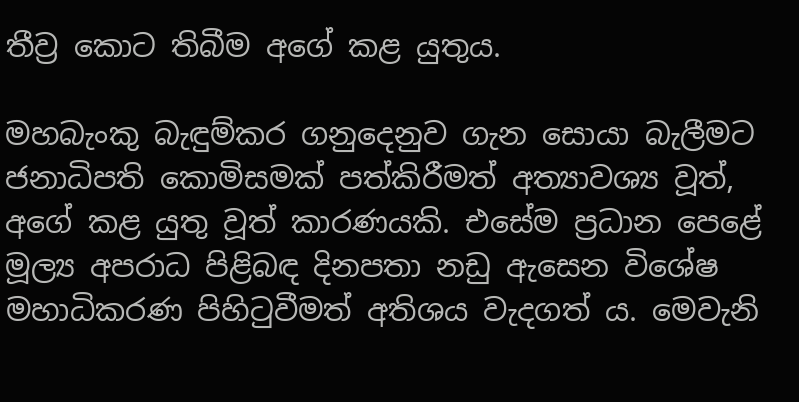තීව්‍ර කොට තිබීම අගේ කළ යුතුය.

මහබැංකු බැඳුම්කර ගනුදෙනුව ගැන සොයා බැලීමට ජනාධිපති කොමිසමක් පත්කිරීමත් අත්‍යාවශ්‍ය වූත්, අගේ කළ යුතු වූත් කාරණයකි. එසේම ප්‍රධාන පෙළේ මූල්‍ය අපරාධ පිළිබඳ දිනපතා නඩු ඇසෙන විශේෂ මහාධිකරණ පිහිටුවීමත් අතිශය වැදගත් ය. මෙවැනි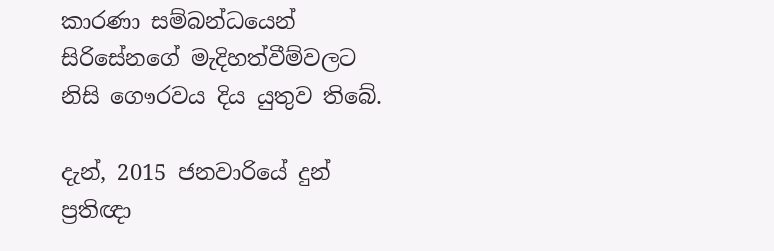කාරණා සම්බන්ධයෙන් සිරිසේනගේ මැදිහත්වීම්වලට නිසි ගෞරවය දිය යුතුව තිබේ.

දැන්, 2015 ජනවාරියේ දුන් ප්‍රතිඥා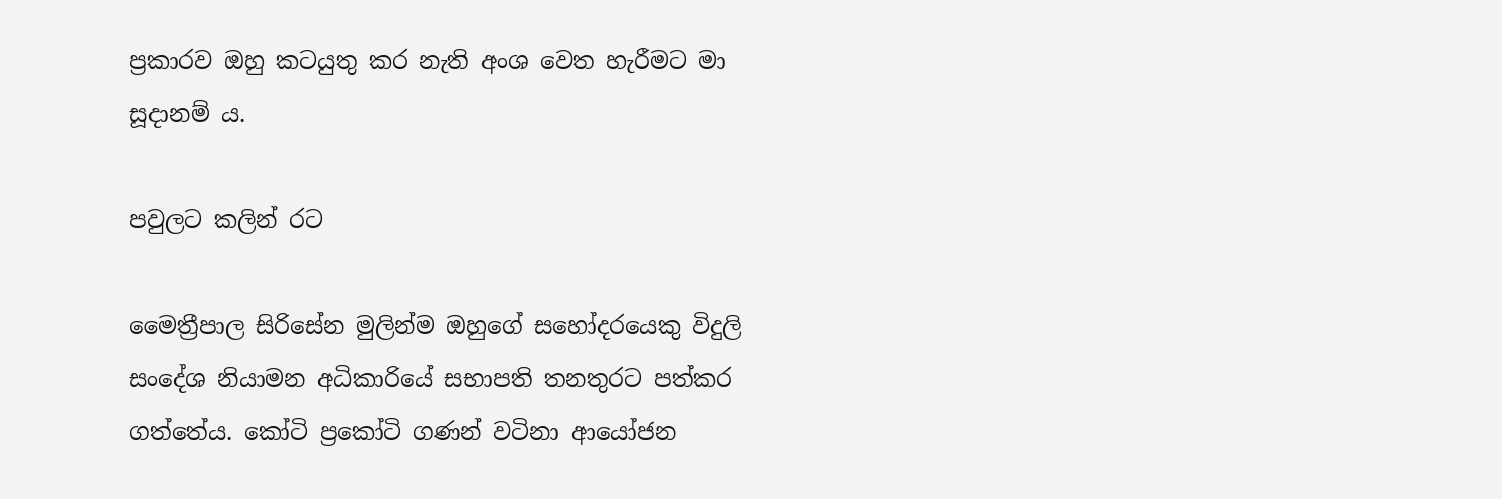ප්‍රකාරව ඔහු කටයුතු කර නැති අංශ වෙත හැරීමට මා සූදානම් ය.

පවුලට කලින් රට

මෛත්‍රීපාල සිරිසේන මුලින්ම ඔහුගේ සහෝදරයෙකු විදුලි සංදේශ නියාමන අධිකාරියේ සභාපති තනතුරට පත්කර ගත්තේය. කෝටි ප්‍රකෝටි ගණන් වටිනා ආයෝජන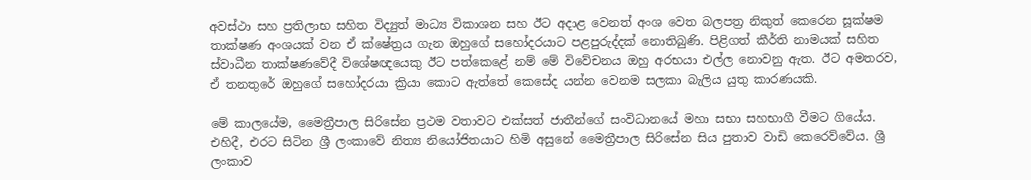අවස්ථා සහ ප්‍රතිලාභ සහිත විද්‍යුත් මාධ්‍ය විකාශන සහ ඊට අදාළ වෙනත් අංශ වෙත බලපත්‍ර නිකුත් කෙරෙන සූක්ෂම තාක්ෂණ අංශයක් වන ඒ ක්ෂේත්‍රය ගැන ඔහුගේ සහෝදරයාට පළපුරුද්දක් නොතිබුණි. පිළිගත් කීර්ති නාමයක් සහිත ස්වාධීන තාක්ෂණවේදී විශේෂඥයෙකු ඊට පත්කෙළේ නම් මේ විවේචනය ඔහු අරභයා එල්ල නොවනු ඇත. ඊට අමතරව, ඒ තනතුරේ ඔහුගේ සහෝදරයා ක්‍රියා කොට ඇත්තේ කෙසේද යන්න වෙනම සලකා බැලිය යුතු කාරණයකි.

මේ කාලයේම, මෛත්‍රීපාල සිරිසේන ප්‍රථම වතාවට එක්සත් ජාතීන්ගේ සංවිධානයේ මහා සභා සහභාගී වීමට ගියේය. එහිදී, එරට සිටින ශ්‍රී ලංකාවේ නිත්‍ය නියෝජිතයාට හිමි අසුනේ මෛත්‍රීපාල සිරිසේන සිය පුතාව වාඩි කෙරෙව්වේය. ශ්‍රී ලංකාව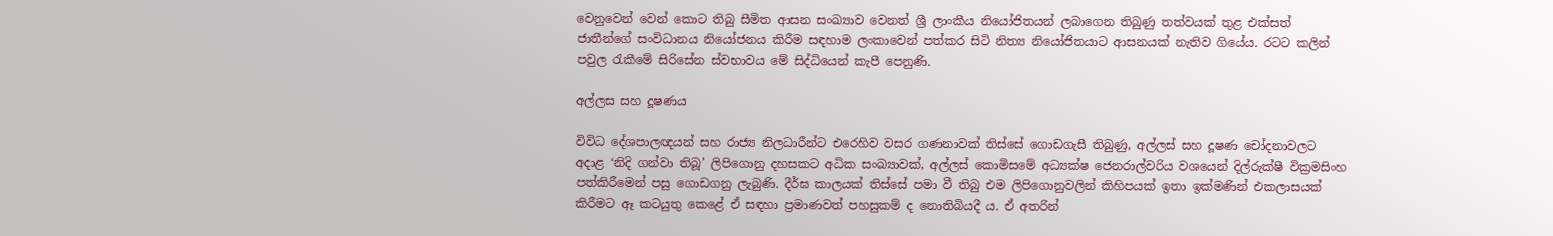වෙනුවෙන් වෙන් කොට තිබු සීමිත ආසන සංඛ්‍යාව වෙනත් ශ්‍රී ලාංකීය නියෝජිතයන් ලබාගෙන තිබුණු තත්වයක් තුළ එක්සත් ජාතීන්ගේ සංවිධානය නියෝජනය කිරීම සඳහාම ලංකාවෙන් පත්කර සිටි නිත්‍ය නියෝජිතයාට ආසනයක් නැතිව ගියේය. රටට කලින් පවුල රැකීමේ සිරිසේන ස්වභාවය මේ සිද්ධියෙන් කැපී පෙනුණි.

අල්ලස සහ දූෂණය

විවිධ දේශපාලඥයන් සහ රාජ්‍ය නිලධාරීන්ට එරෙහිව වසර ගණනාවක් තිස්සේ ගොඩගැසී තිබුණු, අල්ලස් සහ දූෂණ චෝදනාවලට අදාළ ‘නිදි ගන්වා තිබූ’ ලිපිගොනු දහසකට අධික සංඛ්‍යාවක්, අල්ලස් කොමිසමේ අධ්‍යක්ෂ ජෙනරාල්වරිය වශයෙන් දිල්රුක්ෂී වික්‍රමසිංහ පත්කිරීමෙන් පසු ගොඩගනු ලැබුණි. දීර්ඝ කාලයක් තිස්සේ පමා වී තිබු එම ලිපිගොනුවලින් කිහිපයක් ඉතා ඉක්මණින් එකලාසයක් කිරීමට ඈ කටයුතු කෙළේ ඒ සඳහා ප්‍රමාණවත් පහසුකම් ද නොතිබියදී ය. ඒ අතරින්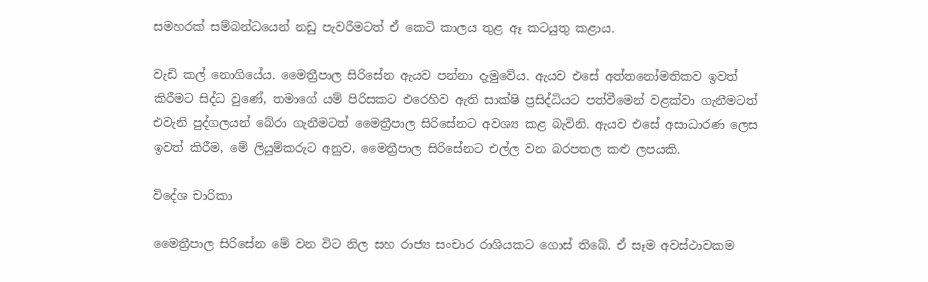සමහරක් සම්බන්ධයෙන් නඩු පැවරීමටත් ඒ කෙටි කාලය තුළ ඈ කටයුතු කළාය.

වැඩි කල් නොගියේය. මෛත්‍රීපාල සිරිසේන ඇයව පන්නා දැමුවේය. ඇයව එසේ අත්තනෝමතිකව ඉවත් කිරීමට සිද්ධ වුණේ, තමාගේ යම් පිරිසකට එරෙහිව ඇති සාක්ෂි ප්‍රසිද්ධියට පත්වීමෙන් වළක්වා ගැනීමටත් එවැනි පුද්ගලයන් බේරා ගැනීමටත් මෛත්‍රීපාල සිරිසේනට අවශ්‍ය කළ බැවිනි. ඇයව එසේ අසාධාරණ ලෙස ඉවත් කිරීම, මේ ලියුම්කරුට අනුව, මෛත්‍රීපාල සිරිසේනට එල්ල වන බරපතල කළු ලපයකි.

විදේශ චාරිකා

මෛත්‍රීපාල සිරිසේන මේ වන විට නිල සහ රාජ්‍ය සංචාර රාශියකට ගොස් තිබේ. ඒ සෑම අවස්ථාවකම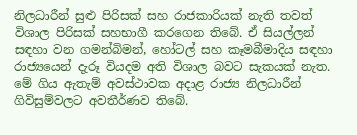නිලධාරීන් සුළු පිරිසක් සහ රාජකාරියක් නැති තවත් විශාල පිරිසක් සහභාගී කරගෙන තිබේ. ඒ සියල්ලන් සඳහා වන ගමන්බිමන්, හෝටල් සහ කෑමබීමාදිය සඳහා රාජ්‍යයෙන් දැරූ වියදම අති විශාල බවට සැකයක් නැත. මේ ගිය ඇතැම් අවස්ථාවක අදාළ රාජ්‍ය නිලධාරීන් ගිවිසුම්වලට අවතීර්ණව තිබේ.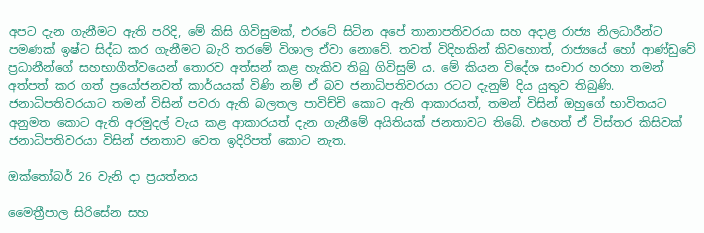අපට දැන ගැනීමට ඇති පරිදි, මේ කිසි ගිවිසුමක්, එරටේ සිටින අපේ තානාපතිවරයා සහ අදාළ රාජ්‍ය නිලධාරීන්ට පමණක් ඉෂ්ට සිද්ධ කර ගැනීමට බැරි තරමේ විශාල ඒවා නොවේ. තවත් විදිහකින් කිවහොත්, රාජ්‍යයේ හෝ ආණ්ඩුවේ ප්‍රධානීන්ගේ සහභාගීත්වයෙන් තොරව අත්සන් කළ හැකිව තිබු ගිවිසුම් ය. මේ කියන විදේශ සංචාර හරහා තමන් අත්පත් කර ගත් ප්‍රයෝජනවත් කාර්යයක් විණි නම් ඒ බව ජනාධිපතිවරයා රටට දැනුම් දිය යුතුව තිබුණි. ජනාධිපතිවරයාට තමන් විසින් පවරා ඇති බලතල පාවිච්චි කොට ඇති ආකාරයත්, තමන් විසින් ඔහුගේ භාවිතයට අනුමත කොට ඇති අරමුදල් වැය කළ ආකාරයත් දැන ගැනීමේ අයිතියක් ජනතාවට තිබේ. එහෙත් ඒ විස්තර කිසිවක් ජනාධිපතිවරයා විසින් ජනතාව වෙත ඉදිරිපත් කොට නැත.

ඔක්තෝබර් 26 වැනි දා ප්‍රයත්නය

මෛත්‍රීපාල සිරිසේන සහ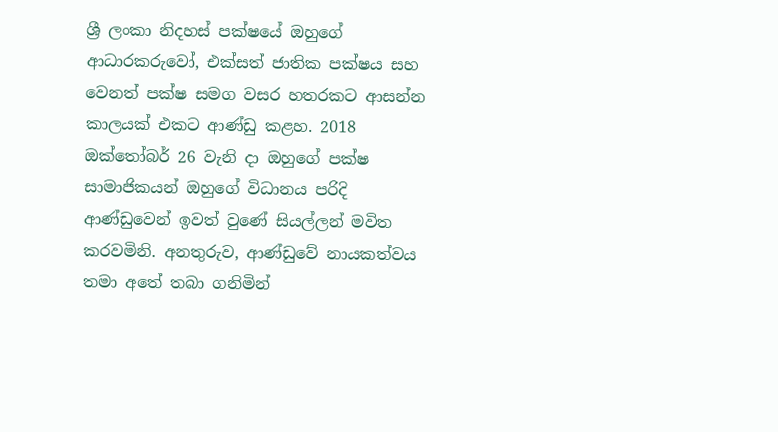ශ්‍රී ලංකා නිදහස් පක්ෂයේ ඔහුගේ ආධාරකරුවෝ, එක්සත් ජාතික පක්ෂය සහ වෙනත් පක්ෂ සමග වසර හතරකට ආසන්න කාලයක් එකට ආණ්ඩු කළහ. 2018 ඔක්තෝබර් 26 වැනි දා ඔහුගේ පක්ෂ සාමාජිකයන් ඔහුගේ විධානය පරිදි ආණ්ඩුවෙන් ඉවත් වුණේ සියල්ලන් මවිත කරවමිනි. අනතුරුව, ආණ්ඩුවේ නායකත්වය තමා අතේ තබා ගනිමින්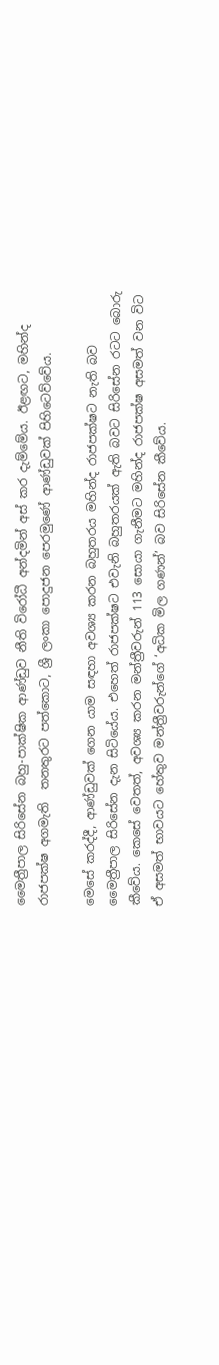මෛත්‍රීපාල සිරිසේන බහු-පාක්ෂික ආණ්ඩුව නීති විරෝධී අන්දමින් අස් කර දැම්මේය. ඊළඟට, මහින්ද රාජපක්ෂ අගමැති  තනතුරට පත්කොට, ශ්‍රී ලංකා පොදුජන පෙරමුණේ ආණ්ඩුවක් පිහිටෙව්වේය.

මෙසේ කරද්දී, ආණ්ඩුවක් ගෙන යාම සඳහා අවශ්‍ය කරන බහුතරය මහින්ද රාජපක්ෂට නැති බව මෛත්‍රීපාල සිරිසේන දැන සිටියේය. එහෙත් රාජපක්ෂට එවැනි බහුතරයක් ඇති බවට සිරිසේන රටට බොරු කීවේය. කෙසේ වෙතත්, අවශ්‍ය කරන මන්ත්‍රීවරුන් 113 සොයා ගැනීමට මහින්ද රාජපක්ෂ අසමත් වන විට ඒ අසමත් භාවයට හේතුව මන්ත්‍රීවරුන්ගේ ‘අධික මිල ගණන්’ බව සිරිසේන කීවේය.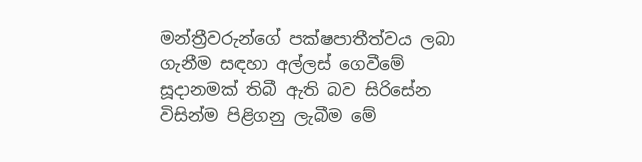මන්ත්‍රීවරුන්ගේ පක්ෂපාතීත්වය ලබා ගැනීම සඳහා අල්ලස් ගෙවීමේ සූදානමක් තිබී ඇති බව සිරිසේන විසින්ම පිළිගනු ලැබීම මේ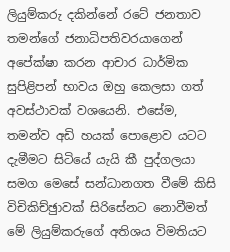ලියුම්කරු දකින්නේ රටේ ජනතාව තමන්ගේ ජනාධිපතිවරයාගෙන් අපේක්ෂා කරන ආචාර ධාර්මික සුපිළිපන් භාවය ඔහු කෙලසා ගත් අවස්ථාවක් වශයෙනි. එසේම, තමන්ව අඩි හයක් පොළොව යටට දැමීමට සිටියේ යැයි කී පුද්ගලයා සමග මෙසේ සන්ධානගත වීමේ කිසි විචිකිච්ඡුාවක් සිරිසේනට නොවීමත් මේ ලියුම්කරුගේ අතිශය විමතියට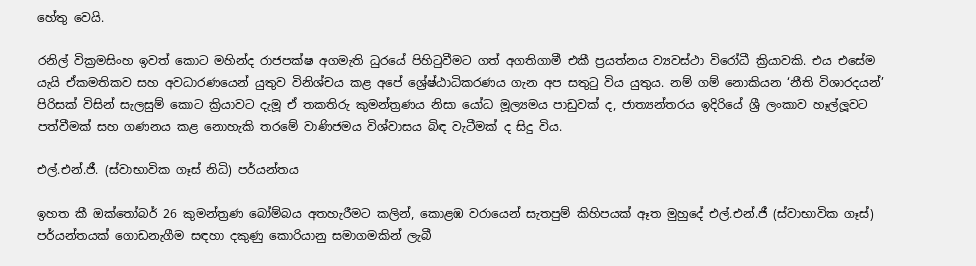හේතු වෙයි.

රනිල් වික්‍රමසිංහ ඉවත් කොට මහින්ද රාජපක්ෂ අගමැති ධුරයේ පිහිටුවීමට ගත් අගතිගාමී එකී ප්‍රයත්නය ව්‍යවස්ථා විරෝධී ක්‍රියාවකි. එය එසේම යැයි ඒකමතිකව සහ අවධාරණයෙන් යුතුව විනිශ්චය කළ අපේ ශ්‍රේෂ්ඨාධිකරණය ගැන අප සතුටු විය යුතුය. නම් ගම් නොකියන ‘නීති විශාරදයන්’ පිරිසක් විසින් සැලසුම් කොට ක්‍රියාවට දැමූ ඒ තකතිරු කුමන්ත්‍රණය නිසා යෝධ මූල්‍යමය පාඩුවක් ද, ජාත්‍යන්තරය ඉදිරියේ ශ්‍රී ලංකාව හෑල්ලූවට පත්වීමක් සහ ගණනය කළ නොහැකි තරමේ වාණිජමය විශ්වාසය බිඳ වැටීමක් ද සිදු විය.

එල්.එන්.ජී. (ස්වාභාවික ගෑස් නිධි) පර්යන්තය

ඉහත කී ඔක්තෝබර් 26 කුමන්ත්‍රණ බෝම්බය අතහැරීමට කලින්, කොළඹ වරායෙන් සැතපුම් කිහිපයක් ඈත මුහුදේ එල්.එන්.ජී (ස්වාභාවික ගෑස්) පර්යන්තයක් ගොඩනැගීම සඳහා දකුණු කොරියානු සමාගමකින් ලැබී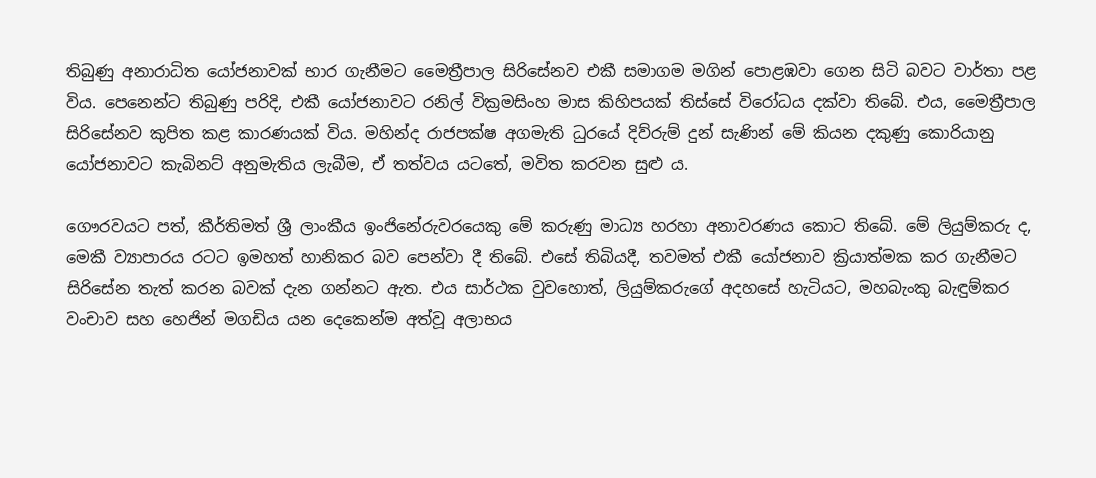තිබුණු අනාරාධිත යෝජනාවක් භාර ගැනීමට මෛත්‍රීපාල සිරිසේනව එකී සමාගම මගින් පොළඹවා ගෙන සිටි බවට වාර්තා පළ විය. පෙනෙන්ට තිබුණු පරිදි, එකී යෝජනාවට රනිල් වික්‍රමසිංහ මාස කිහිපයක් තිස්සේ විරෝධය දක්වා තිබේ. එය, මෛත්‍රීපාල සිරිසේනව කුපිත කළ කාරණයක් විය. මහින්ද රාජපක්ෂ අගමැති ධුරයේ දිව්රුම් දුන් සැණින් මේ කියන දකුණු කොරියානු යෝජනාවට කැබිනට් අනුමැතිය ලැබීම, ඒ තත්වය යටතේ, මවිත කරවන සුළු ය.

ගෞරවයට පත්, කීර්තිමත් ශ්‍රී ලාංකීය ඉංජිනේරුවරයෙකු මේ කරුණු මාධ්‍ය හරහා අනාවරණය කොට තිබේ. මේ ලියුම්කරු ද, මෙකී ව්‍යාපාරය රටට ඉමහත් හානිකර බව පෙන්වා දී තිබේ. එසේ තිබියදී, තවමත් එකී යෝජනාව ක්‍රියාත්මක කර ගැනීමට සිරිසේන තැත් කරන බවක් දැන ගන්නට ඇත. එය සාර්ථක වුවහොත්, ලියුම්කරුගේ අදහසේ හැටියට, මහබැංකු බැඳුම්කර වංචාව සහ හෙජින් මගඩිය යන දෙකෙන්ම අත්වූ අලාභය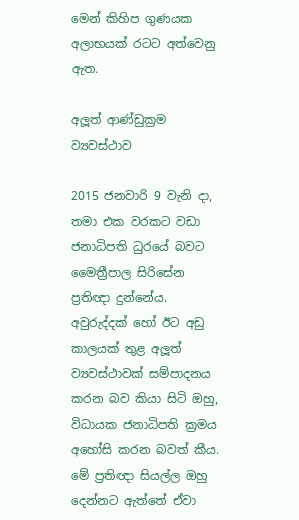මෙන් කිහිප ගුණයක අලාභයක් රටට අත්වෙනු ඇත.

අලූත් ආණ්ඩුක්‍රම ව්‍යවස්ථාව

2015 ජනවාරි 9 වැනි දා, තමා එක වරකට වඩා ජනාධිපති ධුරයේ බවට මෛත්‍රීපාල සිරිසේන ප්‍රතිඥා දුන්නේය. අවුරුද්දක් හෝ ඊට අඩු කාලයක් තුළ අලූත් ව්‍යවස්ථාවක් සම්පාදනය කරන බව කියා සිටි ඔහු, විධායක ජනාධිපති ක්‍රමය අහෝසි කරන බවත් කීය. මේ ප්‍රතිඥා සියල්ල ඔහු දෙන්නට ඇත්තේ ඒවා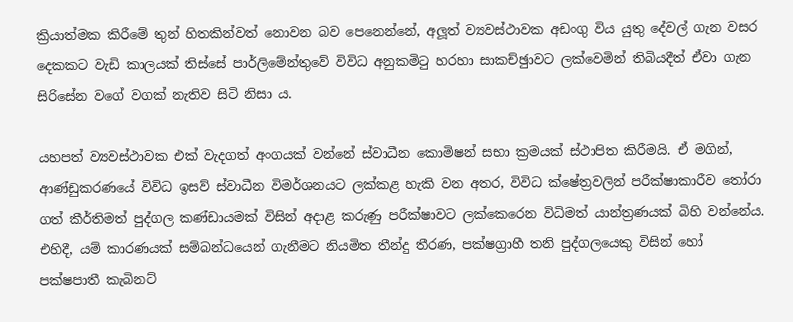ක්‍රියාත්මක කිරීමේ තුන් හිතකින්වත් නොවන බව පෙනෙන්නේ, අලූත් ව්‍යවස්ථාවක අඩංගු විය යුතු දේවල් ගැන වසර දෙකකට වැඩි කාලයක් තිස්සේ පාර්ලිමේන්තුවේ විවිධ අනුකමිටු හරහා සාකච්ඡුාවට ලක්වෙමින් තිබියදීත් ඒවා ගැන සිරිසේන වගේ වගක් නැතිව සිටි නිසා ය.

යහපත් ව්‍යවස්ථාවක එක් වැදගත් අංගයක් වන්නේ ස්වාධීන කොමිෂන් සභා ක්‍රමයක් ස්ථාපිත කිරීමයි. ඒ මගින්, ආණ්ඩුකරණයේ විවිධ ඉසව් ස්වාධීන විමර්ශනයට ලක්කළ හැකි වන අතර, විවිධ ක්ෂේත්‍රවලින් පරීක්ෂාකාරීව තෝරා ගත් කීර්තිමත් පුද්ගල කණ්ඩායමක් විසින් අදාළ කරුණු පරීක්ෂාවට ලක්කෙරෙන විධිමත් යාන්ත්‍රණයක් බිහි වන්නේය. එහිදී, යම් කාරණයක් සම්බන්ධයෙන් ගැනීමට නියමිත තීන්දු තීරණ, පක්ෂග්‍රාහී තනි පුද්ගලයෙකු විසින් හෝ පක්ෂපාතී කැබිනට්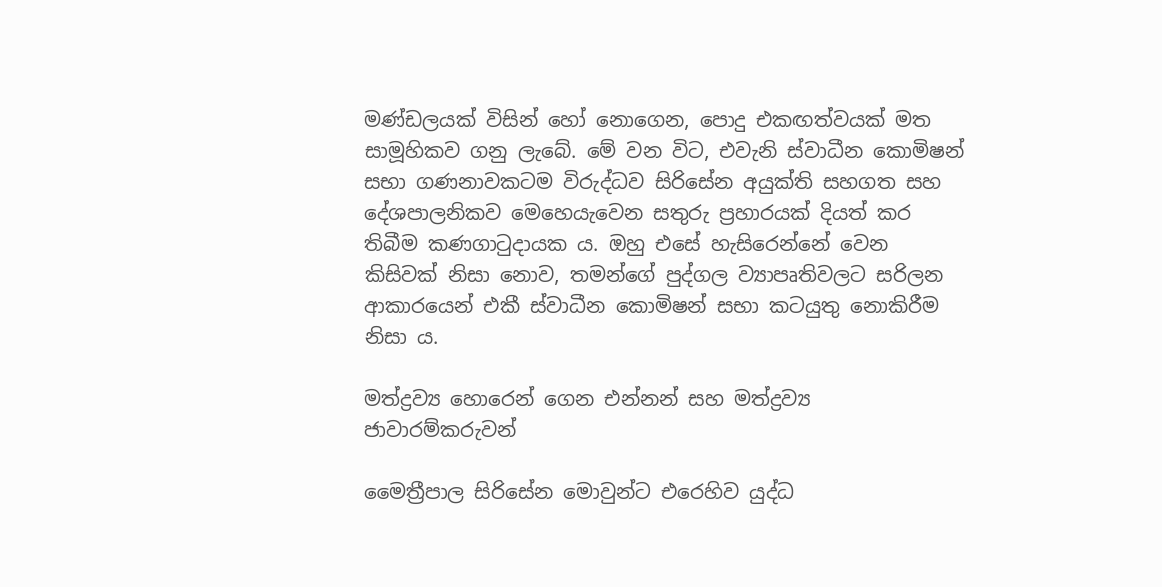මණ්ඩලයක් විසින් හෝ නොගෙන, පොදු එකඟත්වයක් මත සාමූහිකව ගනු ලැබේ. මේ වන විට, එවැනි ස්වාධීන කොමිෂන් සභා ගණනාවකටම විරුද්ධව සිරිසේන අයුක්ති සහගත සහ දේශපාලනිකව මෙහෙයැවෙන සතුරු ප්‍රහාරයක් දියත් කර තිබීම කණගාටුදායක ය. ඔහු එසේ හැසිරෙන්නේ වෙන කිසිවක් නිසා නොව, තමන්ගේ පුද්ගල ව්‍යාපෘතිවලට සරිලන ආකාරයෙන් එකී ස්වාධීන කොමිෂන් සභා කටයුතු නොකිරීම නිසා ය.

මත්ද්‍රව්‍ය හොරෙන් ගෙන එන්නන් සහ මත්ද්‍රව්‍ය ජාවාරම්කරුවන්

මෛත්‍රීපාල සිරිසේන මොවුන්ට එරෙහිව යුද්ධ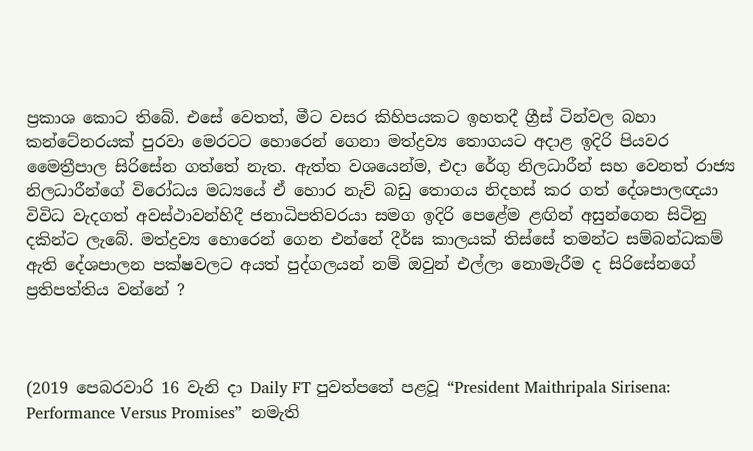ප්‍රකාශ කොට තිබේ. එසේ වෙතත්, මීට වසර කිහිපයකට ඉහතදී ග්‍රීස් ටින්වල බහා කන්ටේනරයක් පුරවා මෙරටට හොරෙන් ගෙනා මත්ද්‍රව්‍ය තොගයට අදාළ ඉදිරි පියවර මෛත්‍රීපාල සිරිසේන ගත්තේ නැත. ඇත්ත වශයෙන්ම, එදා රේගු නිලධාරීන් සහ වෙනත් රාජ්‍ය නිලධාරීන්ගේ විරෝධය මධ්‍යයේ ඒ හොර නැව් බඩු තොගය නිදහස් කර ගත් දේශපාලඥයා විවිධ වැදගත් අවස්ථාවන්හිදී ජනාධිපතිවරයා සමග ඉදිරි පෙළේම ළඟින් අසුන්ගෙන සිටිනු දකින්ට ලැබේ. මත්ද්‍රව්‍ය හොරෙන් ගෙන එන්නේ දීර්ඝ කාලයක් තිස්සේ තමන්ට සම්බන්ධකම් ඇති දේශපාලන පක්ෂවලට අයත් පුද්ගලයන් නම් ඔවුන් එල්ලා නොමැරීම ද සිරිසේනගේ ප්‍රතිපත්තිය වන්නේ ?



(2019 පෙබරවාරි 16 වැනි දා Daily FT පුවත්පතේ පළවූ “President Maithripala Sirisena: Performance Versus Promises”  නමැති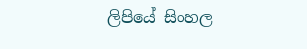ලිපියේ සිංහල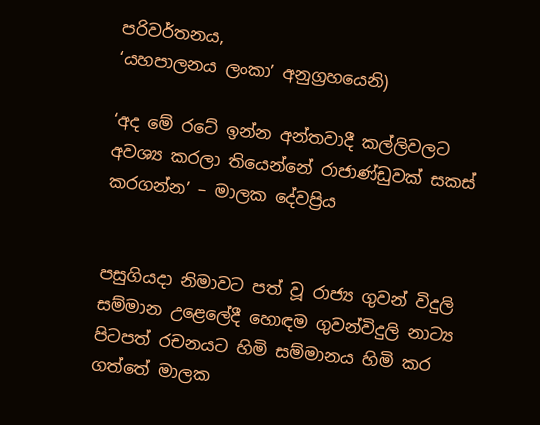පරිවර්තනය,
‘යහපාලනය ලංකා’ අනුග්‍රහයෙනි)

‘අද මේ රටේ ඉන්න අන්තවාදී කල්ලිවලට අවශ්‍ය කරලා තියෙන්නේ රාජාණ්ඩුවක් සකස් කරගන්න’ – මාලක දේවප්‍රිය


පසුගියදා නිමාවට පත් වූ රාජ්‍ය ගුවන් විදුලි සම්මාන උළෙලේදී හොඳම ගුවන්විදුලි නාට්‍ය පිටපත් රචනයට හිමි සම්මානය හිමි කර ගත්තේ මාලක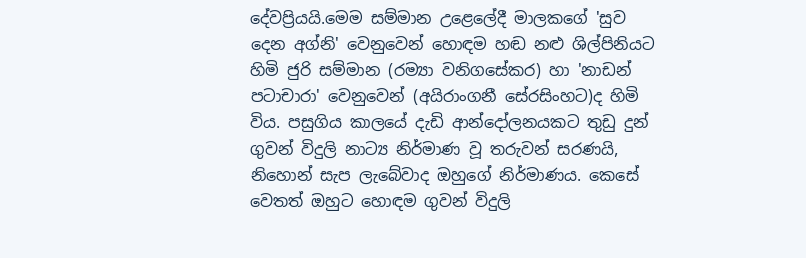දේවප්‍රියයි.මෙම සම්මාන උළෙලේදී මාලකගේ 'සුව දෙන අග්නි' වෙනුවෙන් හොඳම හඬ නළු ශිල්පිනියට හිමි ජුරි සම්මාන (රම්‍යා වනිගසේකර) හා 'නාඩන් පටාචාරා' වෙනුවෙන් (අයිරාංගනී සේරසිංහට)ද හිමි විය. පසුගිය කාලයේ දැඩි ආන්දෝලනයකට තුඩු දුන් ගුවන් විදුලි නාට්‍ය නිර්මාණ වූ තරුවන් සරණයි, නිහොන් සැප ලැබේවාද ඔහුගේ නිර්මාණය. කෙසේ වෙතත් ඔහුට හොඳම ගුවන් විදුලි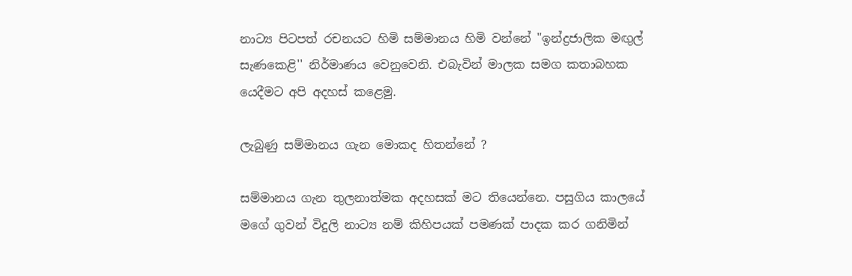නාට්‍ය පිටපත් රචනයට හිමි සම්මානය හිමි වන්නේ "ඉන්ද්‍රජාලික මඟුල් සැණකෙළි'' නිර්මාණය වෙනුවෙනි. එබැවින් මාලක සමග කතාබහක යෙදීමට අපි අදහස් කළෙමු.

ලැබුණු සම්මානය ගැන මොකද හිතන්නේ ?

සම්මානය ගැන තුලනාත්මක අදහසක් මට තියෙන්නෙ. පසුගිය කාලයේ මගේ ගුවන් විදුලි නාට්‍ය නම් කිහිපයක් පමණක් පාදක කර ගනිමින්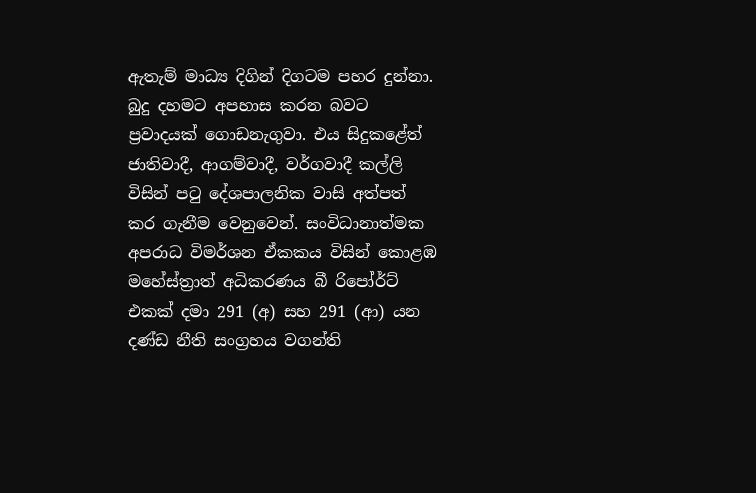ඇතැම් මාධ්‍ය දිගින් දිගටම පහර දුන්නා. බුදු දහමට අපහාස කරන බවට ප්‍රවාදයක් ගොඩනැගුවා. එය සිදුකළේත් ජාතිවාදී, ආගම්වාදී, වර්ගවාදී කල්ලි විසින් පටු දේශපාලනික වාසි අත්පත් කර ගැනීම වෙනුවෙන්. සංවිධානාත්මක අපරාධ විමර්ශන ඒකකය විසින් කොළඹ මහේස්ත්‍රාත් අධිකරණය බී රිපෝර්ට් එකක් දමා 291 (අ) සහ 291 (ආ) යන දණ්ඩ නීති සංග්‍රහය වගන්ති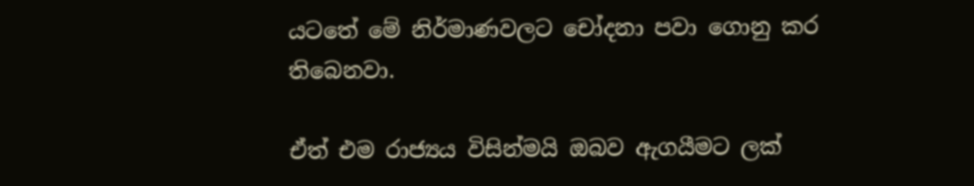යටතේ මේ නිර්මාණවලට චෝදනා පවා ගොනු කර තිබෙනවා.

ඒත් එම රාජ්‍යය විසින්මයි ඔබව ඇගයීමට ලක්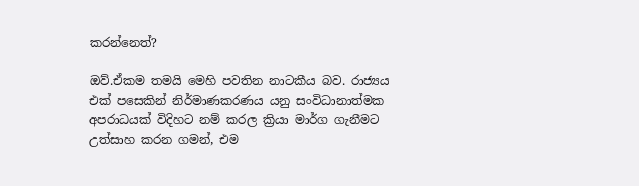කරන්නෙත්?

ඔව්.ඒකම තමයි මෙහි පවතින නාටකීය බව. රාජ්‍යය එක් පසෙකින් නිර්මාණකරණය යනු සංවිධානාත්මක අපරාධයක් විදිහට නම් කරල ක්‍රියා මාර්ග ගැනීමට උත්සාහ කරන ගමන්, එම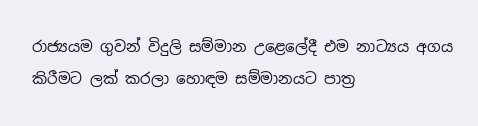රාජ්‍යයම ගුවන් විදුලි සම්මාන උළෙලේදී එම නාට්‍යය අගය කිරීමට ලක් කරලා හොඳම සම්මානයට පාත්‍ර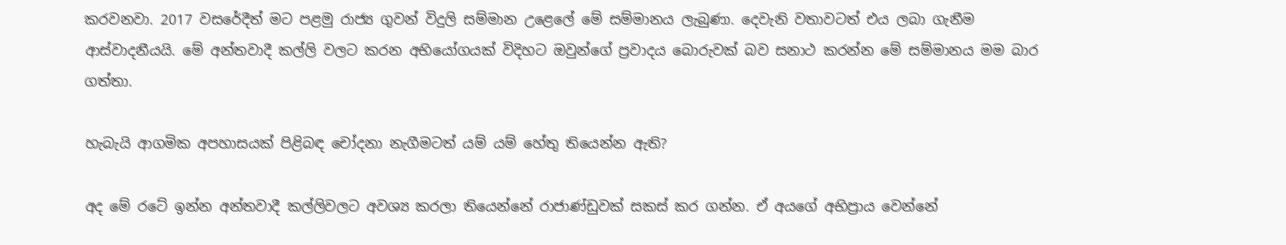කරවනවා. 2017 වසරේදීත් මට පළමු රාජ්‍ය ගුවන් විදුලි සම්මාන උළෙලේ මේ සම්මානය ලැබුණා. දෙවැනි වතාවටත් එය ලබා ගැනීම ආස්වාදනීයයි. මේ අන්තවාදී කල්ලි වලට කරන අභියෝගයක් විදිහට ඔවුන්ගේ ප්‍රවාදය බොරුවක් බව සනාථ කරන්න මේ සම්මානය මම බාර ගත්තා.

හැබැයි ආගමික අපහාසයක් පිළිබඳ චෝදනා නැගීමටත් යම් යම් හේතු තියෙන්න ඇති?

අද මේ රටේ ඉන්න අන්තවාදී කල්ලිවලට අවශ්‍ය කරලා තියෙන්නේ රාජාණ්ඩුවක් සකස් කර ගන්න. ඒ අයගේ අභිප්‍රාය වෙන්නේ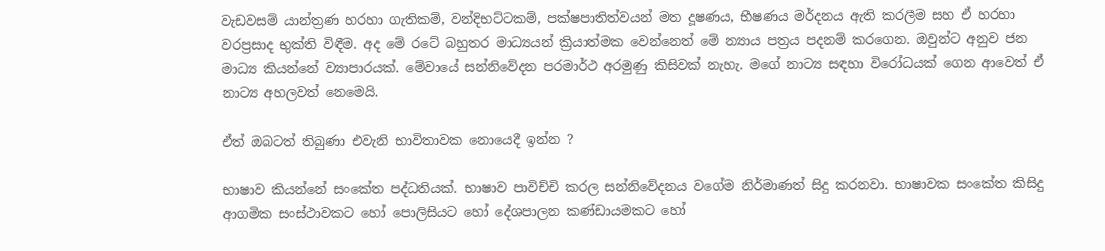වැඩවසම් යාන්ත්‍රණ හරහා ගැතිකම්, වන්දිභට්ටකම්, පක්ෂපාතිත්වයන් මත දූෂණය, භීෂණය මර්දනය ඇති කරලීම සහ ඒ හරහා වරප්‍රසාද භුක්ති විඳීම. අද මේ රටේ බහුතර මාධ්‍යයන් ක්‍රියාත්මක වෙන්නෙත් මේ න්‍යාය පත්‍රය පදනම් කරගෙන. ඔවුන්ට අනුව ජන මාධ්‍ය කියන්නේ ව්‍යාපාරයක්. මේවායේ සන්නිවේදන පරමාර්ථ අරමුණු කිසිවක් නැහැ. මගේ නාට්‍ය සඳහා විරෝධයක් ගෙන ආවෙත් ඒ නාට්‍ය අහලවත් නෙමෙයි.

ඒත් ඔබටත් තිබුණා එවැනි භාවිතාවක නොයෙදී ඉන්න ?

භාෂාව කියන්නේ සංකේත පද්ධතියක්. භාෂාව පාවිච්චි කරල සන්නිවේදනය වගේම නිර්මාණත් සිදු කරනවා. භාෂාවක සංකේත කිසිදු ආගමික සංස්ථාවකට හෝ පොලිසියට හෝ දේශපාලන කණ්ඩායමකට හෝ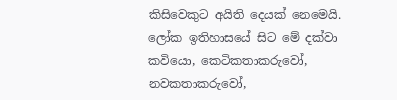කිසිවෙකුට අයිති දෙයක් නෙමෙයි. ලෝක ඉතිහාසයේ සිට මේ දක්වා කවියො, කෙටිකතාකරුවෝ, නවකතාකරුවෝ,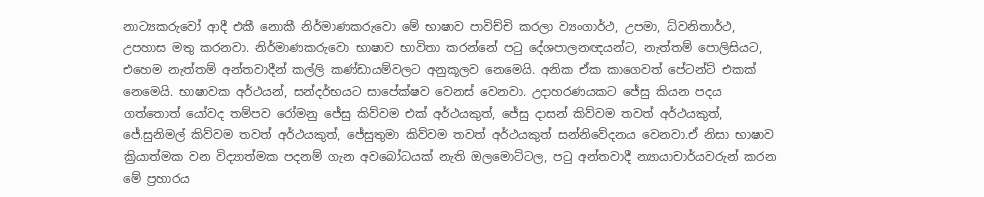නාට්‍යකරුවෝ ආදී එකී නොකී නිර්මාණකරුවො මේ භාෂාව පාවිච්චි කරලා ව්‍යංගාර්ථ, උපමා, ධ්වනිතාර්ථ, උපහාස මතු කරනවා. නිර්මාණකරුවො භාෂාව භාවිතා කරන්නේ පටු දේශපාලනඥයන්ට, නැත්තම් පොලිසියට, එහෙම නැත්තම් අන්තවාදීන් කල්ලි කණ්ඩායම්වලට අනුකූලව නෙමෙයි. අනික ඒක කාගෙවත් පේටන්ට් එකක් නෙමෙයි. භාෂාවක අර්ථයන්, සන්දර්භයට සාපේක්ෂව වෙනස් වෙනවා. උදාහරණයකට ජේසු කියන පදය ගත්තොත් යෝවද තම්පව රෝමනු ජේසු කිව්වම එක් අර්ථයකුත්, ජේසු දාසන් කිව්වම තවත් අර්ථයකුත්, ජේ.සුනිමල් කිව්වම තවත් අර්ථයකුත්, ජේසුතුමා කිව්වම තවත් අර්ථයකුත් සන්නිවේදනය වෙනවා.ඒ නිසා භාෂාව ක්‍රියාත්මක වන විද්‍යාත්මක පදනම් ගැන අවබෝධයක් නැති ඔලමොට්ටල, පටු අන්තවාදී න්‍යායාචාර්යවරුන් කරන මේ ප්‍රහාරය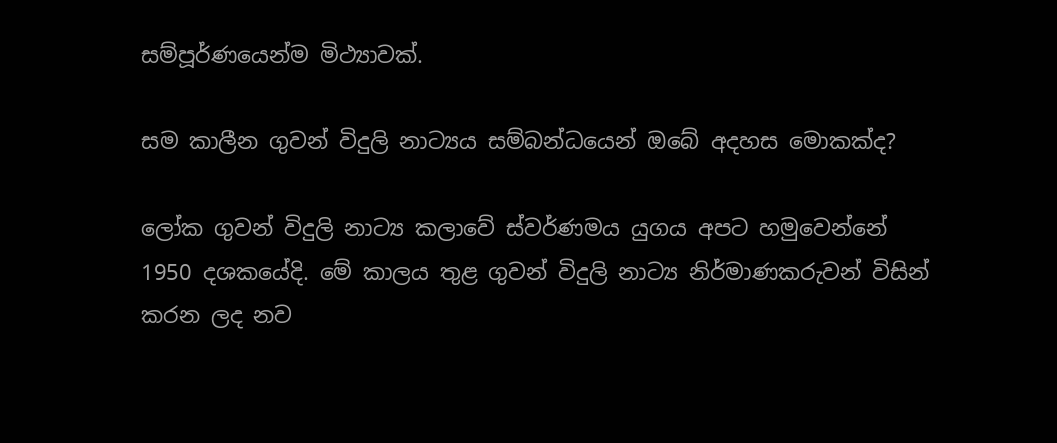සම්පූර්ණයෙන්ම මිථ්‍යාවක්.

සම කාලීන ගුවන් විදුලි නාට්‍යය සම්බන්ධයෙන් ඔබේ අදහස මොකක්ද?

ලෝක ගුවන් විදුලි නාට්‍ය කලාවේ ස්වර්ණමය යුගය අපට හමුවෙන්නේ 1950 දශකයේදි. මේ කාලය තුළ ගුවන් විදුලි නාට්‍ය නිර්මාණකරුවන් විසින් කරන ලද නව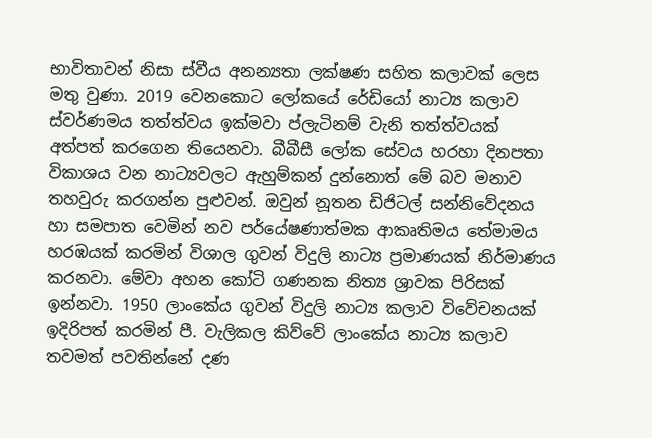භාවිතාවන් නිසා ස්වීය අනන්‍යතා ලක්ෂණ සහිත කලාවක් ලෙස මතු වුණා. 2019 වෙනකොට ලෝකයේ රේඩියෝ නාට්‍ය කලාව ස්වර්ණමය තත්ත්වය ඉක්මවා ප්ලැටිනම් වැනි තත්ත්වයක් අත්පත් කරගෙන තියෙනවා. බීබීසී ලෝක සේවය හරහා දිනපතා විකාශය වන නාට්‍යවලට ඇහුම්කන් දුන්නොත් මේ බව මනාව තහවුරු කරගන්න පුළුවන්. ඔවුන් නූතන ඩිජිටල් සන්නිවේදනය හා සමපාත වෙමින් නව පර්යේෂණාත්මක ආකෘතිමය තේමාමය හරඹයක් කරමින් විශාල ගුවන් විදුලි නාට්‍ය ප්‍රමාණයක් නිර්මාණය කරනවා. මේවා අහන කෝටි ගණනක නිත්‍ය ශ්‍රාවක පිරිසක් ඉන්නවා. 1950 ලාංකේය ගුවන් විදුලි නාට්‍ය කලාව විවේචනයක් ඉදිරිපත් කරමින් පී. වැලිකල කිව්වේ ලාංකේය නාට්‍ය කලාව තවමත් පවතින්නේ දණ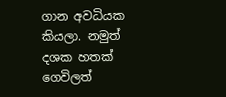ගාන අවධියක කියලා. නමුත් දශක හතක් ගෙවිලත්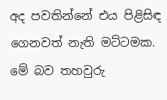අද පවතින්නේ එය පිළිසිඳ ගෙනවත් නැති මට්ටමක. මේ බව තහවුරු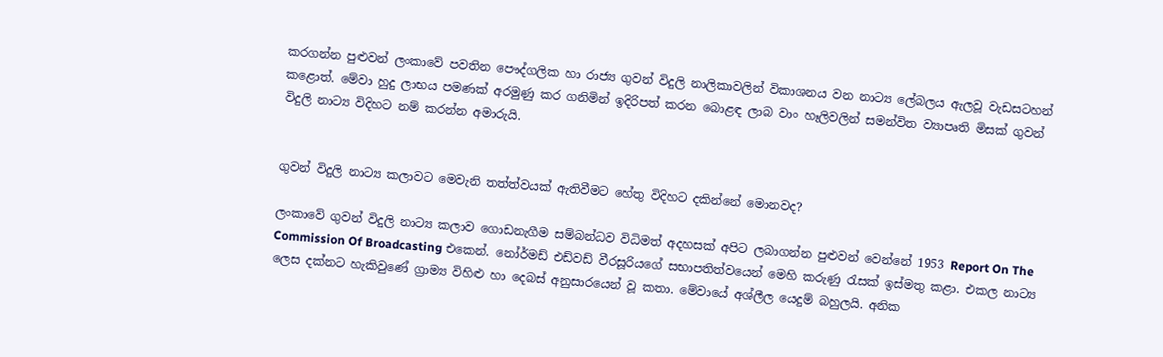කරගන්න පුළුවන් ලංකාවේ පවතින පෞද්ගලික හා රාජ්‍ය ගුවන් විදුලි නාලිකාවලින් විකාශනය වන නාට්‍ය ලේබලය ඇලවූ වැඩසටහන් කළොත්. මේවා හුදු ලාභය පමණක් අරමුණු කර ගනිමින් ඉදිරිපත් කරන බොළඳ ලාබ වාං හෑලිවලින් සමන්විත ව්‍යාපෘති මිසක් ගුවන් විදුලි නාට්‍ය විදිහට නම් කරන්න අමාරුයි.


ගුවන් විදුලි නාට්‍ය කලාවට මෙවැනි තත්ත්වයක් ඇතිවීමට හේතු විදිහට දකින්නේ මොනවද?

ලංකාවේ ගුවන් විදුලි නාට්‍ය කලාව ගොඩනැගීම සම්බන්ධව විධිමත් අදහසක් අපිට ලබාගන්න පුළුවන් වෙන්නේ 1953 Report On The Commission Of Broadcasting එකෙන්. නෝර්මඩ් එඩ්වඩ් වීරසූරියගේ සභාපතිත්වයෙන් මෙහි කරුණු රැසක් ඉස්මතු කළා. එකල නාට්‍ය ලෙස දක්නට හැකිවුණේ ග්‍රාම්‍ය විහිළු හා දෙබස් අනුසාරයෙන් වූ කතා. මේවායේ අශ්ලීල යෙදුම් බහුලයි. අනික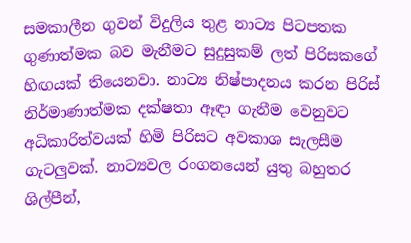සමකාලීන ගුවන් විදුලිය තුළ නාට්‍ය පිටපතක ගුණාත්මක බව මැනීමට සුදුසුකම් ලත් පිරිසකගේ හිඟයක් තියෙනවා. නාට්‍ය නිෂ්පාදනය කරන පිරිස් නිර්මාණාත්මක දක්ෂතා ඈඳා ගැනීම වෙනුවට අධිකාරිත්වයක් හිමි පිරිසට අවකාශ සැලසීම ගැටලුවක්. නාට්‍යවල රංගනයෙන් යුතු බහුතර ශිල්පීන්,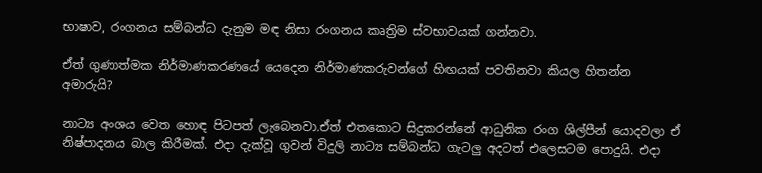භාෂාව, රංගනය සම්බන්ධ දැනුම මඳ නිසා රංගනය කෘත්‍රිම ස්වභාවයක් ගන්නවා.

ඒත් ගුණාත්මක නිර්මාණකරණයේ යෙදෙන නිර්මාණකරුවන්ගේ හිඟයක් පවතිනවා කියල හිතන්න අමාරුයි?

නාට්‍ය අංශය වෙත හොඳ පිටපත් ලැබෙනවා.ඒත් එතකොට සිදුකරන්නේ ආධුනික රංග ශිල්පීන් යොදවලා ඒ නිෂ්පාදනය බාල කිරීමක්. එදා දැක්වූ ගුවන් විදුලි නාට්‍ය සම්බන්ධ ගැටලු අදටත් එලෙසටම පොදුයි. එදා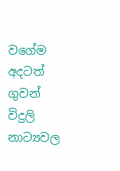වගේම අදටත් ගුවන් විදුලි නාට්‍යවල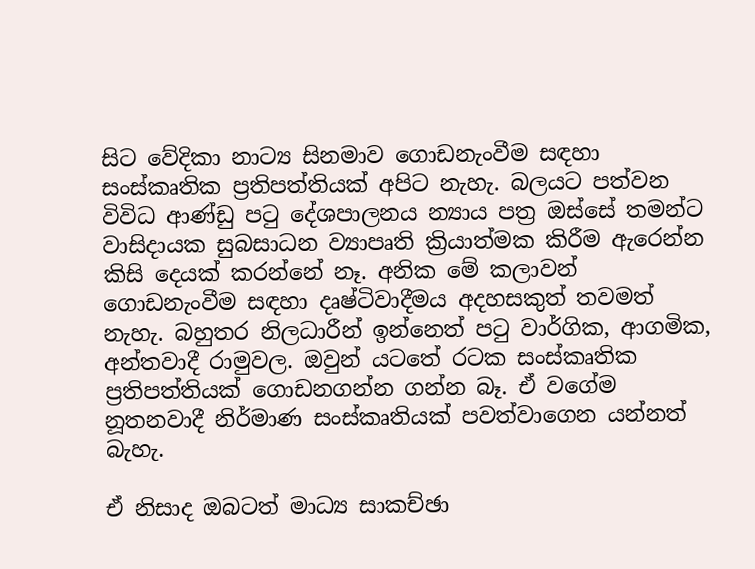සිට වේදිකා නාට්‍ය සිනමාව ගොඩනැංවීම සඳහා සංස්කෘතික ප්‍රතිපත්තියක් අපිට නැහැ. බලයට පත්වන විවිධ ආණ්ඩු පටු දේශපාලනය න්‍යාය පත්‍ර ඔස්සේ තමන්ට වාසිදායක සුබසාධන ව්‍යාපෘති ක්‍රියාත්මක කිරීම ඇරෙන්න කිසි දෙයක් කරන්නේ නෑ. අනික මේ කලාවන් ගොඩනැංවීම සඳහා දෘෂ්ටිවාදීමය අදහසකුත් තවමත් නැහැ. බහුතර නිලධාරීන් ඉන්නෙත් පටු වාර්ගික, ආගමික, අන්තවාදී රාමුවල. ඔවුන් යටතේ රටක සංස්කෘතික ප්‍රතිපත්තියක් ගොඩනගන්න ගන්න බෑ. ඒ වගේම නූතනවාදී නිර්මාණ සංස්කෘතියක් පවත්වාගෙන යන්නත් බැහැ.

ඒ නිසාද ඔබටත් මාධ්‍ය සාකච්ඡා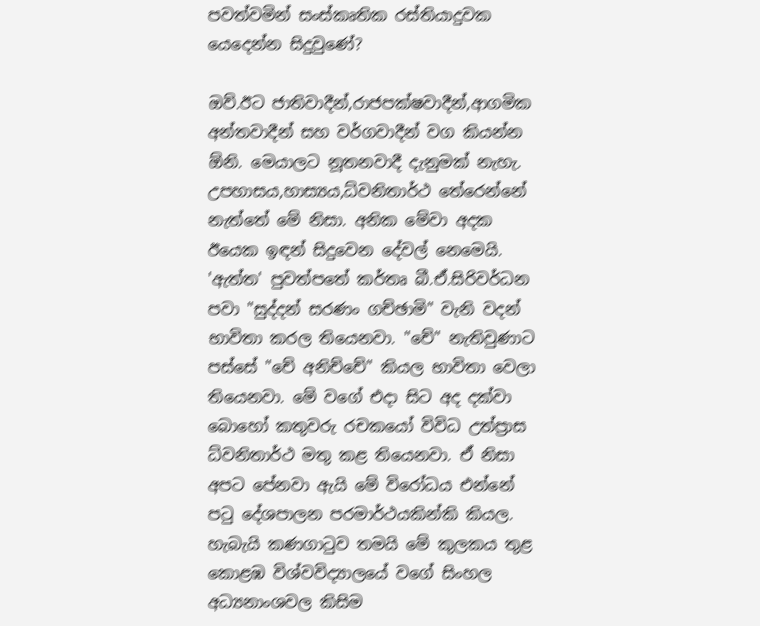පවත්වමින් සංස්කෘතික රස්තියාදුවක යෙදෙන්න සිදුවුණේ?

ඔව්.ඊට ජාතිවාදීන්,රාජපක්ෂවාදීන්,ආගමික අන්තවාදීන් සහ වර්ගවාදීන් වග කියන්න ඕනි. මෙයාලට නූතනවාදී දැනුමක් නැහැ. උපහාසය,හාස්‍යය,ධ්වනිතාර්ථ තේරෙන්නේ නැත්තේ මේ නිසා. අනික මේවා අදක ඊයෙක ඉඳන් සිදුවෙන දේවල් නෙමෙයි. 'ඇත්ත' පුවත්පතේ කර්තෘ බී.ඒ.සිරිවර්ධන පවා "සුද්දන් සරණං ගච්ඡාමි" වැනි වදන් භාවිතා කරල තියෙනවා. "චේ" නැතිවුණාට පස්සේ "චේ අනිච්චේ" කියල භාවිතා වෙලා තියෙනවා. මේ වගේ එදා සිට අද දක්වා බොහෝ කතුවරු රචකයෝ විවිධ උත්ප්‍රාස ධ්වනිතාර්ථ මතු කළ තියෙනවා. ඒ නිසා අපට පේනවා ඇයි මේ විරෝධය එන්නේ පටු දේශපාලන පරමාර්ථයකින්කි කියල. හැබැයි කණගාටුව තමයි මේ කුලකය තුළ කොළඹ විශ්වවිද්‍යාලයේ වගේ සිංහල අධ්‍යනාංශවල කිසිම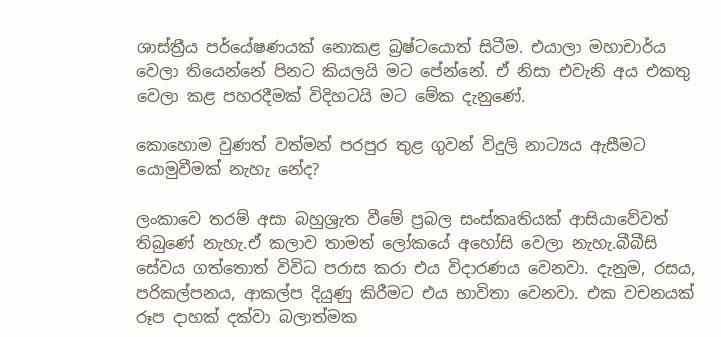ශාස්ත්‍රීය පර්යේෂණයක් නොකළ බ්‍රෂ්ටයොත් සිටීම. එයාලා මහාචාර්ය වෙලා තියෙන්නේ පිනට කියලයි මට පේන්නේ. ඒ නිසා එවැනි අය එකතු වෙලා කළ පහරදීමක් විදිහටයි මට මේක දැනුණේ.

කොහොම වුණත් වත්මන් පරපුර තුළ ගුවන් විදුලි නාට්‍යය ඇසීමට යොමුවීමක් නැහැ නේද?

ලංකාවෙ තරම් අසා බහුශ්‍රැත වීමේ ප්‍රබල සංස්කෘතියක් ආසියාවේවත් තිබුණේ නැහැ.ඒ කලාව තාමත් ලෝකයේ අහෝසි වෙලා නැහැ.බීබීසි සේවය ගත්තොත් විවිධ පරාස කරා එය විදාරණය වෙනවා. දැනුම, රසය, පරිකල්පනය, ආකල්ප දියුණු කිරීමට එය භාවිතා වෙනවා. එක වචනයක් රූප දාහක් දක්වා බලාත්මක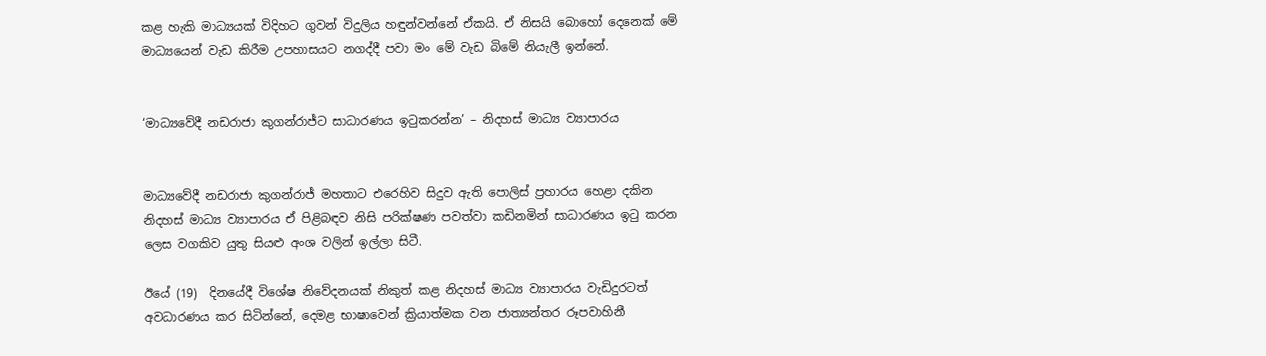කළ හැකි මාධ්‍යයක් විදිහට ගුවන් විදුලිය හඳුන්වන්නේ ඒකයි. ඒ නිසයි බොහෝ දෙනෙක් මේ මාධ්‍යයෙන් වැඩ කිරීම උපහාසයට නගද්දී පවා මං මේ වැඩ බිමේ නියැලී ඉන්නේ.


‘මාධ්‍යවේදී නඩරාජා කුගන්රාජ්ට සාධාරණය ඉටුකරන්න’ – නිදහස් මාධ්‍ය ව්‍යාපාරය


මාධ්‍යවේදී නඩරාජා කුගන්රාජ් මහතාට එරෙහිව සිදුව ඇති පොලිස් ප්‍රහාරය හෙළා දකින නිදහස් මාධ්‍ය ව්‍යාපාරය ඒ පිළිබඳව නිසි පරික්ෂණ පවත්වා කඩිනමින් සාධාරණය ඉටු කරන ලෙස වගකිව යුතු සියළු අංශ වලින් ඉල්ලා සිටී.

ඊයේ (19)  දිනයේදී විශේෂ නිවේදනයක් නිකුත් කළ නිදහස් මාධ්‍ය ව්‍යාපාරය වැඩිදුරටත් අවධාරණය කර සිටින්නේ, දෙමළ භාෂාවෙන් ක්‍රියාත්මක වන ජාත්‍යන්තර රූපවාහිනී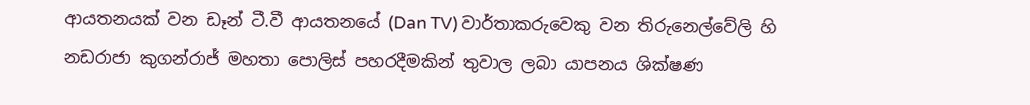ආයතනයක් වන ඩෑන් ටී.වී ආයතනයේ (Dan TV) වාර්තාකරුවෙකු වන තිරුනෙල්වේලි හි නඩරාජා කුගන්රාජ් මහතා පොලිස් පහරදීමකින් තුවාල ලබා යාපනය ශික්ෂණ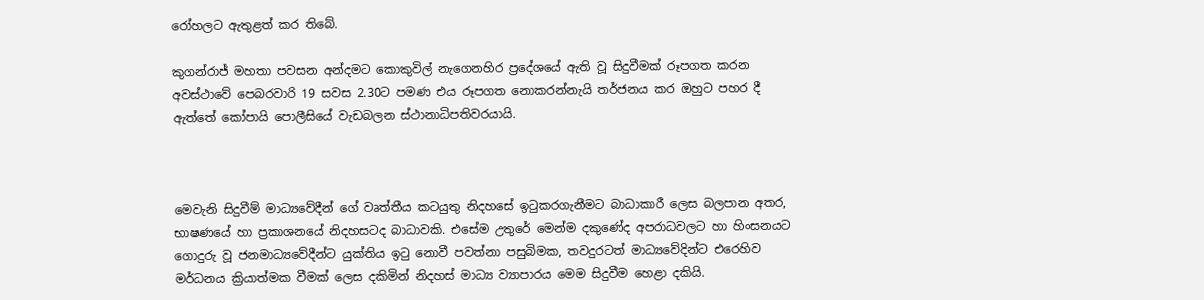රෝහලට ඇතුළත් කර තිබේ.

කුගන්රාජ් මහතා පවසන අන්දමට කොකුවිල් නැගෙනහිර ප්‍රදේශයේ ඇති වූ සිදුවීමක් රූපගත කරන අවස්ථාවේ පෙබරවාරි 19 සවස 2.30ට පමණ එය රූපගත නොකරන්නැයි තර්ජනය කර ඔහුට පහර දී ඇත්තේ කෝපායි පොලීසියේ වැඩබලන ස්ථානාධිපතිවරයායි.



මෙවැනි සිදුවීම් මාධ්‍යවේදීන් ගේ වෘත්තීය කටයුතු නිදහසේ ඉටුකරගැනීමට බාධාකාරී ලෙස බලපාන අතර, භාෂණයේ හා ප්‍රකාශනයේ නිදහසටද බාධාවකි. එසේම උතුරේ මෙන්ම දකුණේද අපරාධවලට හා හිංසනයට ගොදුරු වූ ජනමාධ්‍යවේදීන්ට යුක්තිය ඉටු නොවී පවත්නා පසුබිමක, තවදුරටත් මාධ්‍යවේදින්ට එරෙහිව මර්ධනය ක්‍රියාත්මක වීමක් ලෙස දකිමින් නිදහස් මාධ්‍ය ව්‍යාපාරය මෙම සිදුවීම හෙළා දකියි.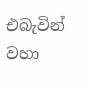එබැවින් වහා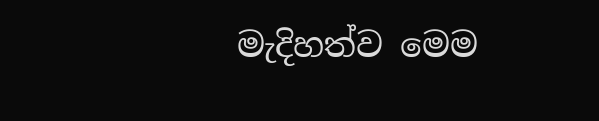මැදිහත්ව මෙම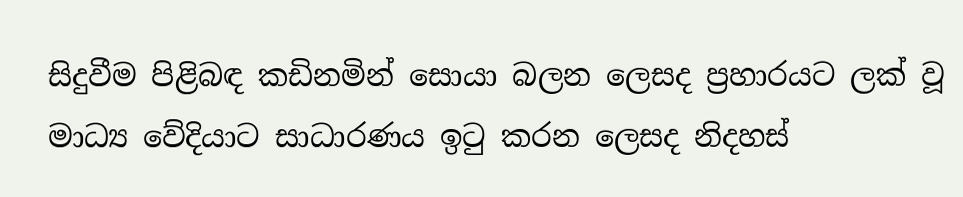සිදුවීම පිළිබඳ කඩිනමින් සොයා බලන ලෙසද ප්‍රහාරයට ලක් වූ මාධ්‍ය වේදියාට සාධාරණය ඉටු කරන ලෙසද නිදහස්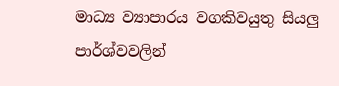මාධ්‍ය ව්‍යාපාරය වගකිවයුතු සියලු පාර්ශ්වවලින්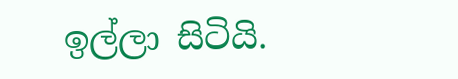ඉල්ලා සිටියි.